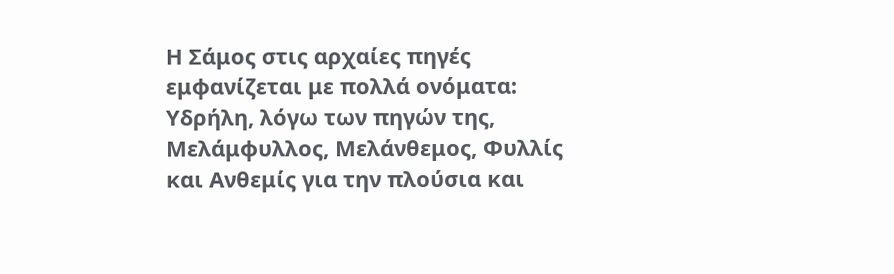Η Σάμος στις αρχαίες πηγές εμφανίζεται με πολλά ονόματα: Υδρήλη, λόγω των πηγών της, Μελάμφυλλος, Μελάνθεμος, Φυλλίς και Ανθεμίς για την πλούσια και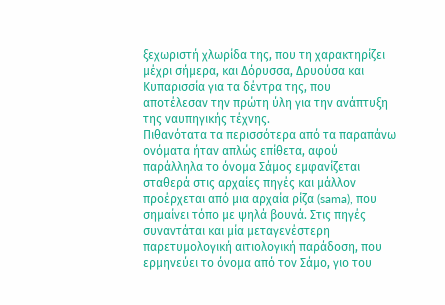ξεχωριστή χλωρίδα της, που τη χαρακτηρίζει μέχρι σήμερα, και Δόρυσσα, Δρυούσα και Κυπαρισσία για τα δέντρα της, που αποτέλεσαν την πρώτη ύλη για την ανάπτυξη της ναυπηγικής τέχνης.
Πιθανότατα τα περισσότερα από τα παραπάνω ονόματα ήταν απλώς επίθετα, αφού παράλληλα το όνομα Σάμος εμφανίζεται σταθερά στις αρχαίες πηγές και μάλλον προέρχεται από μια αρχαία ρίζα (sama), που σημαίνει τόπο με ψηλά βουνά. Στις πηγές συναντάται και μία μεταγενέστερη παρετυμολογική αιτιολογική παράδοση, που ερμηνεύει το όνομα από τον Σάμο, γιο του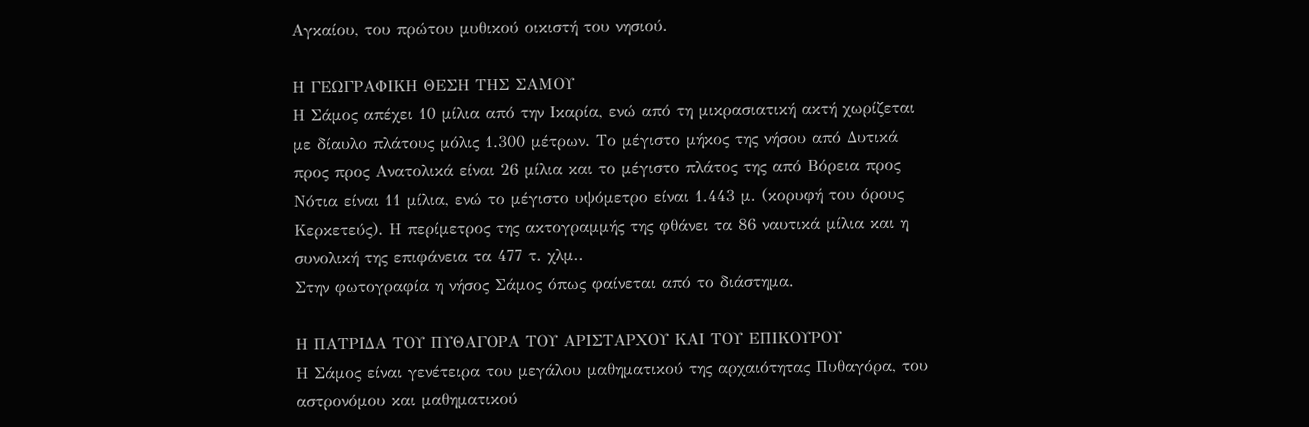Αγκαίου, του πρώτου μυθικού οικιστή του νησιού.

Η ΓΕΩΓΡΑΦΙΚΗ ΘΕΣΗ ΤΗΣ ΣΑΜΟΥ
Η Σάμος απέχει 10 μίλια από την Ικαρία, ενώ από τη μικρασιατική ακτή χωρίζεται με δίαυλο πλάτους μόλις 1.300 μέτρων. Το μέγιστο μήκος της νήσου από Δυτικά προς προς Ανατολικά είναι 26 μίλια και το μέγιστο πλάτος της από Βόρεια προς Νότια είναι 11 μίλια, ενώ το μέγιστο υψόμετρο είναι 1.443 μ. (κορυφή του όρους Κερκετεύς). Η περίμετρος της ακτογραμμής της φθάνει τα 86 ναυτικά μίλια και η συνολική της επιφάνεια τα 477 τ. χλμ..
Στην φωτογραφία η νήσος Σάμος όπως φαίνεται από το διάστημα.

Η ΠΑΤΡΙΔΑ ΤΟΥ ΠΥΘΑΓΟΡΑ ΤΟΥ ΑΡΙΣΤΑΡΧΟΥ ΚΑΙ ΤΟΥ ΕΠΙΚΟΥΡΟΥ
Η Σάμος είναι γενέτειρα του μεγάλου μαθηματικού της αρχαιότητας Πυθαγόρα, του αστρονόμου και μαθηματικού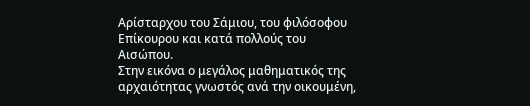Αρίσταρχου του Σάμιου, του φιλόσοφου Επίκουρου και κατά πολλούς του Αισώπου.
Στην εικόνα ο μεγάλος μαθηματικός της αρχαιότητας γνωστός ανά την οικουμένη,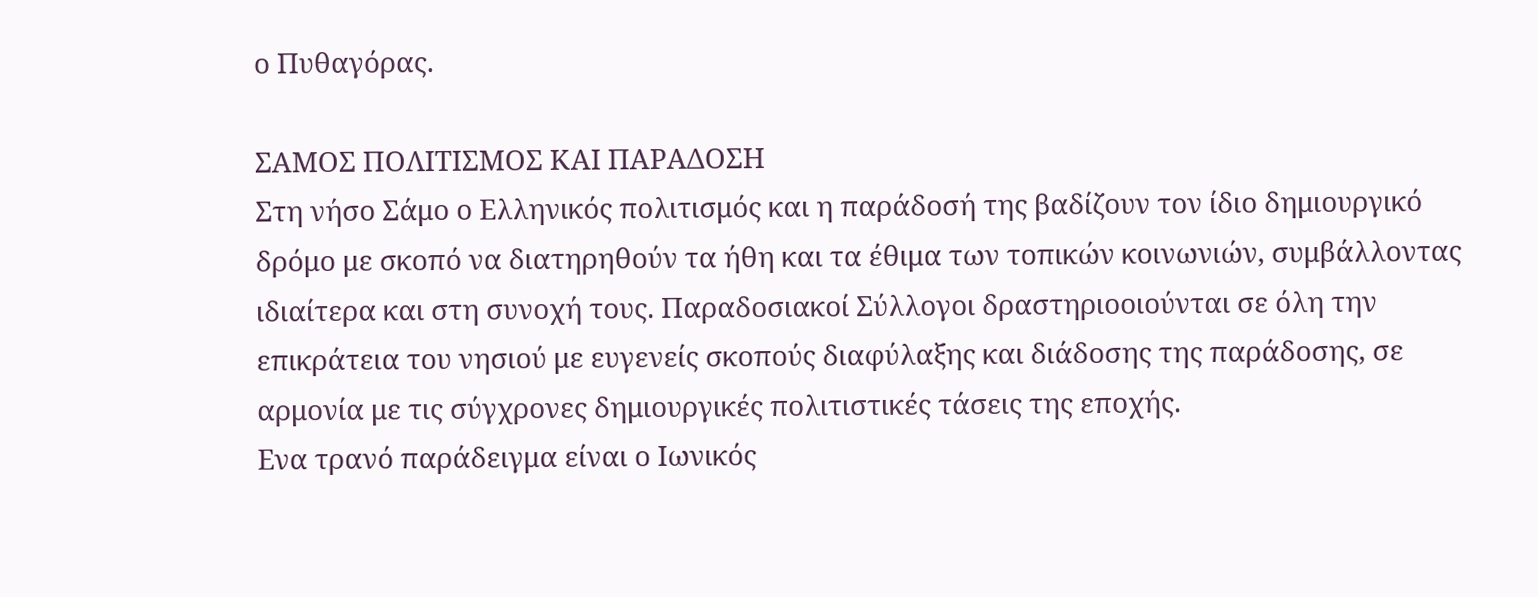ο Πυθαγόρας.

ΣΑΜΟΣ ΠΟΛΙΤΙΣΜΟΣ ΚΑΙ ΠΑΡΑΔΟΣΗ
Στη νήσο Σάμο ο Ελληνικός πολιτισμός και η παράδοσή της βαδίζουν τον ίδιο δημιουργικό δρόμο με σκοπό να διατηρηθούν τα ήθη και τα έθιμα των τοπικών κοινωνιών, συμβάλλοντας ιδιαίτερα και στη συνοχή τους. Παραδοσιακοί Σύλλογοι δραστηριοοιούνται σε όλη την επικράτεια του νησιού με ευγενείς σκοπούς διαφύλαξης και διάδοσης της παράδοσης, σε αρμονία με τις σύγχρονες δημιουργικές πολιτιστικές τάσεις της εποχής.
Ενα τρανό παράδειγμα είναι ο Ιωνικός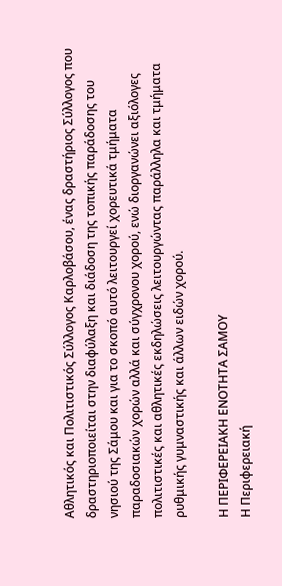Αθλητικός και Πολιτιστικός Σύλλογος Καρλοβάσου, ένας δραστήριος Σύλλογος που δραστηριοποιείται στην διαφύλαξη και διάδοση της τοπικής παράδοσης του νησιού της Σάμου και για το σκοπό αυτό λειτουργεί χορευτικά τμήματα παραδοσιακών χορών αλλά και σύγχρονου χορού, ενώ διοργανώνει αξιόλογες πολιτιστικές και αθλητικές εκδηλώσεις λειτουργώντας παράλληλα και τμήματα ρυθμικής γυμναστικής και άλλων ειδών χορού.

Η ΠΕΡΙΦΕΡΕΙΑΚΗ ΕΝΟΤΗΤΑ ΣΑΜΟΥ
Η Περιφερειακή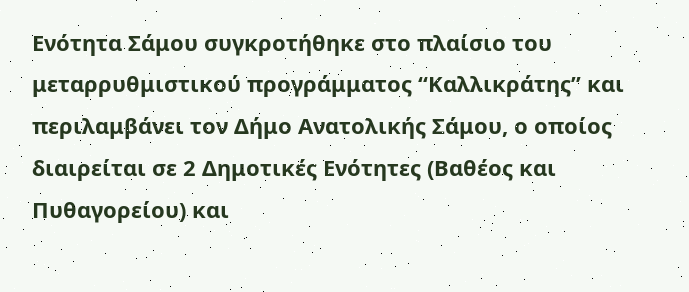Ενότητα Σάμου συγκροτήθηκε στο πλαίσιο του μεταρρυθμιστικού προγράμματος “Καλλικράτης” και περιλαμβάνει τον Δήμο Ανατολικής Σάμου, ο οποίος διαιρείται σε 2 Δημοτικές Ενότητες (Βαθέος και Πυθαγορείου) και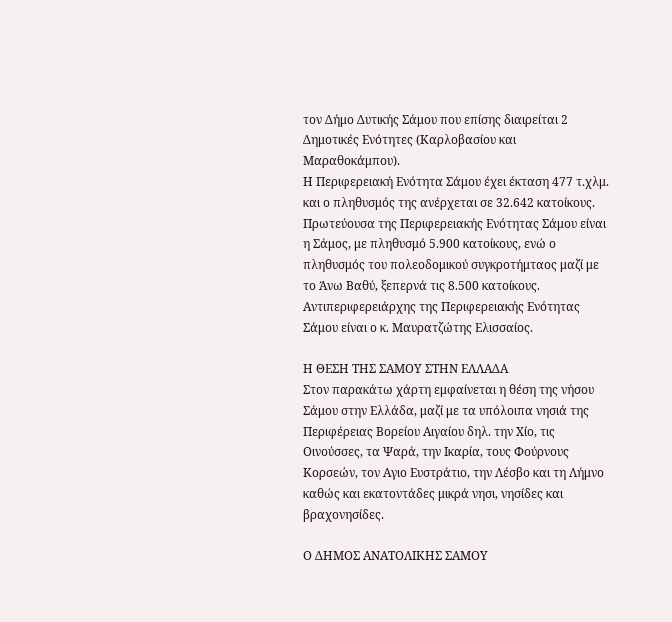τον Δήμο Δυτικής Σάμου που επίσης διαιρείται 2 Δημοτικές Ενότητες (Καρλοβασίου και Μαραθοκάμπου).
Η Περιφερειακή Ενότητα Σάμου έχει έκταση 477 τ.χλμ. και ο πληθυσμός της ανέρχεται σε 32.642 κατοίκους. Πρωτεύουσα της Περιφερειακής Ενότητας Σάμου είναι η Σάμος, με πληθυσμό 5.900 κατοίκους, ενώ ο πληθυσμός του πολεοδομικού συγκροτήμταος μαζί με το Άνω Βαθύ, ξεπερνά τις 8.500 κατοίκους. Αντιπεριφερειάρχης της Περιφερειακής Ενότητας Σάμου είναι ο κ. Μαυρατζώτης Ελισσαίος.

Η ΘΕΣΗ ΤΗΣ ΣΑΜΟΥ ΣΤΗΝ ΕΛΛΑΔΑ
Στον παρακάτω χάρτη εμφαίνεται η θέση της νήσου Σάμου στην Ελλάδα, μαζί με τα υπόλοιπα νησιά της Περιφέρειας Βορείου Αιγαίου δηλ. την Χίο, τις Οινούσσες, τα Ψαρά, την Ικαρία, τους Φούρνους Κορσεών, τον Αγιο Ευστράτιο, την Λέσβο και τη Λήμνο καθώς και εκατοντάδες μικρά νησι, νησίδες και βραχονησίδες.

Ο ΔΗΜΟΣ ΑΝΑΤΟΛΙΚΗΣ ΣΑΜΟΥ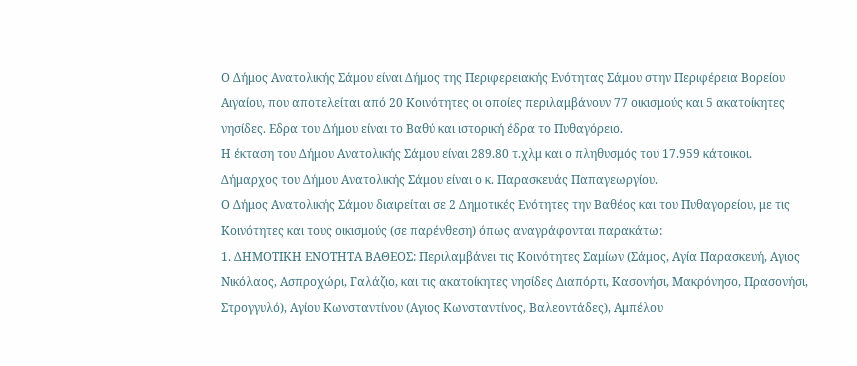Ο Δήμος Ανατολικής Σάμου είναι Δήμος της Περιφερειακής Ενότητας Σάμου στην Περιφέρεια Βορείου Αιγαίου, που αποτελείται από 20 Κοινότητες οι οποίες περιλαμβάνουν 77 οικισμούς και 5 ακατοίκητες νησίδες. Εδρα του Δήμου είναι το Βαθύ και ιστορική έδρα το Πυθαγόρειο.
Η έκταση του Δήμου Ανατολικής Σάμου είναι 289.80 τ.χλμ και ο πληθυσμός του 17.959 κάτοικοι.
Δήμαρχος του Δήμου Ανατολικής Σάμου είναι ο κ. Παρασκευάς Παπαγεωργίου.
Ο Δήμος Ανατολικής Σάμου διαιρείται σε 2 Δημοτικές Ενότητες την Βαθέος και του Πυθαγορείου, με τις Κοινότητες και τους οικισμούς (σε παρένθεση) όπως αναγράφονται παρακάτω:
1. ΔΗΜΟΤΙΚΗ ΕΝΟΤΗΤΑ ΒΑΘΕΟΣ: Περιλαμβάνει τις Κοινότητες Σαμίων (Σάμος, Αγία Παρασκευή, Αγιος Νικόλαος, Ασπροχώρι, Γαλάζιο, και τις ακατοίκητες νησίδες Διαπόρτι, Κασονήσι, Μακρόνησο, Πρασονήσι, Στρογγυλό), Αγίου Κωνσταντίνου (Αγιος Κωνσταντίνος, Βαλεοντάδες), Αμπέλου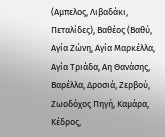(Αμπελος, Λιβαδάκι, Πεταλίδες), Βαθέος (Βαθύ, Αγία Ζώνη, Αγία Μαρκέλλα, Αγία Τριάδα, Αη Θανάσης, Βαρέλλα, Δροσιά, Ζερβού, Ζωοδόχος Πηγή, Καμάρα, Κέδρος,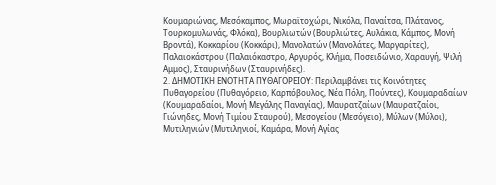Κουμαριώνας, Μεσόκαμπος, Μωραϊτοχώρι, Νικόλα, Παναίτσα, Πλάτανος, Τουρκομυλωνάς, Φλόκα), Βουρλιωτών (Βουρλιώτες, Αυλάκια, Κάμπος, Μονή Βροντά), Κοκκαρίου (Κοκκάρι), Μανολατών (Μανολάτες, Μαργαρίτες), Παλαιοκάστρου (Παλαιόκαστρο, Αργυρός, Κλήμα, Ποσειδώνιο, Χαραυγή, Ψιλή Αμμος), Σταυρινήδων (Σταυρινήδες).
2. ΔΗΜΟΤΙΚΗ ΕΝΟΤΗΤΑ ΠΥΘΑΓΟΡΕΙΟΥ: Περιλαμβάνει τις Κοινότητες Πυθαγορείου (Πυθαγόρειο, Καρπόβουλος, Νέα Πόλη, Πούντες), Κουμαραδαίων (Κουμαραδαίοι, Μονή Μεγάλης Παναγίας), Μαυρατζαίων (Μαυρατζαίοι, Γιώνηδες, Μονή Τιμίου Σταυρού), Μεσογείου (Μεσόγειο), Μύλων (Μύλοι), Μυτιληνιών (Μυτιληνιοί, Καμάρα, Μονή Αγίας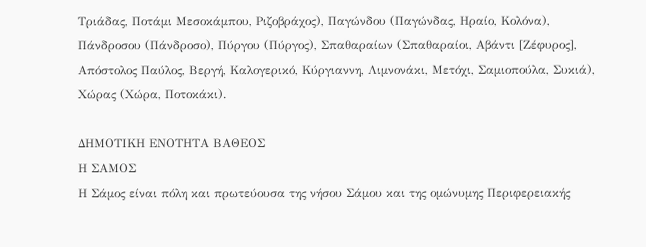Τριάδας, Ποτάμι Μεσοκάμπου, Ριζοβράχος), Παγώνδου (Παγώνδας, Ηραίο, Κολόνα), Πάνδροσου (Πάνδροσο), Πύργου (Πύργος), Σπαθαραίων (Σπαθαραίοι, Αβάντι [Ζέφυρος], Απόστολος Παύλος, Βεργή, Καλογερικό, Κύργιαννη, Λιμνονάκι, Μετόχι, Σαμιοπούλα, Συκιά), Χώρας (Χώρα, Ποτοκάκι).

ΔΗΜΟΤΙΚΗ ΕΝΟΤΗΤΑ ΒΑΘΕΟΣ
Η ΣΑΜΟΣ
Η Σάμος είναι πόλη και πρωτεύουσα της νήσου Σάμου και της ομώνυμης Περιφερειακής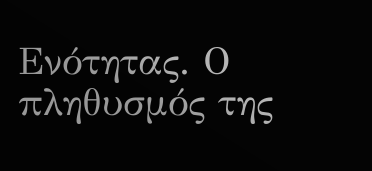Ενότητας. Ο πληθυσμός της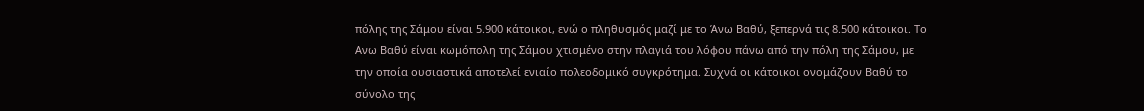πόλης της Σάμου είναι 5.900 κάτοικοι, ενώ ο πληθυσμός μαζί με το Άνω Βαθύ, ξεπερνά τις 8.500 κάτοικοι. Το Ανω Βαθύ είναι κωμόπολη της Σάμου χτισμένο στην πλαγιά του λόφου πάνω από την πόλη της Σάμου, με την οποία ουσιαστικά αποτελεί ενιαίο πολεοδομικό συγκρότημα. Συχνά οι κάτοικοι ονομάζουν Βαθύ το σύνολο της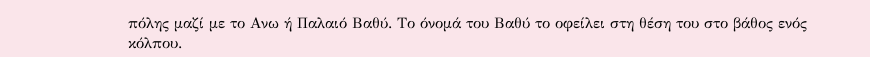πόλης μαζί με το Ανω ή Παλαιό Βαθύ. Το όνομά του Βαθύ το οφείλει στη θέση του στο βάθος ενός κόλπου.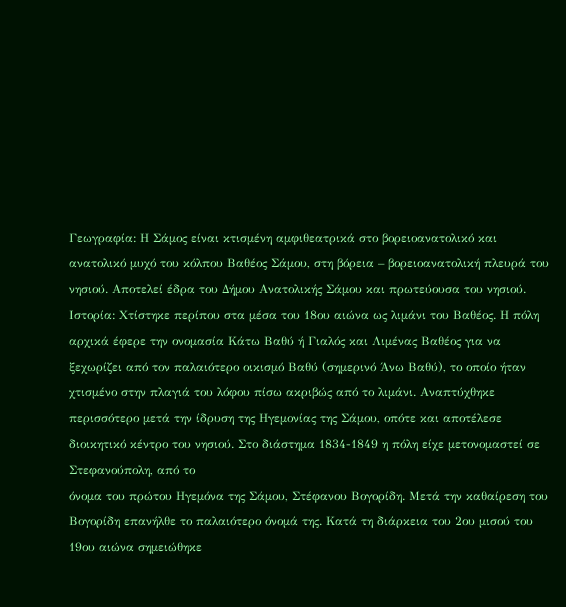Γεωγραφία: Η Σάμος είναι κτισμένη αμφιθεατρικά στο βορειοανατολικό και ανατολικό μυχό του κόλπου Βαθέος Σάμου, στη βόρεια – βορειοανατολική πλευρά του νησιού. Αποτελεί έδρα του Δήμου Ανατολικής Σάμου και πρωτεύουσα του νησιού.
Ιστορία: Xτίστηκε περίπου στα μέσα του 18ου αιώνα ως λιμάνι του Βαθέος. Η πόλη αρχικά έφερε την ονομασία Κάτω Βαθύ ή Γιαλός και Λιμένας Βαθέος για να ξεχωρίζει από τον παλαιότερο οικισμό Βαθύ (σημερινό Άνω Βαθύ), το οποίο ήταν χτισμένο στην πλαγιά του λόφου πίσω ακριβώς από το λιμάνι. Αναπτύχθηκε περισσότερο μετά την ίδρυση της Ηγεμονίας της Σάμου, οπότε και αποτέλεσε διοικητικό κέντρο του νησιού. Στο διάστημα 1834-1849 η πόλη είχε μετονομαστεί σε Στεφανούπολη, από το
όνομα του πρώτου Ηγεμόνα της Σάμου, Στέφανου Βογορίδη. Μετά την καθαίρεση του Βογορίδη επανήλθε το παλαιότερο όνομά της. Κατά τη διάρκεια του 2ου μισού του 19ου αιώνα σημειώθηκε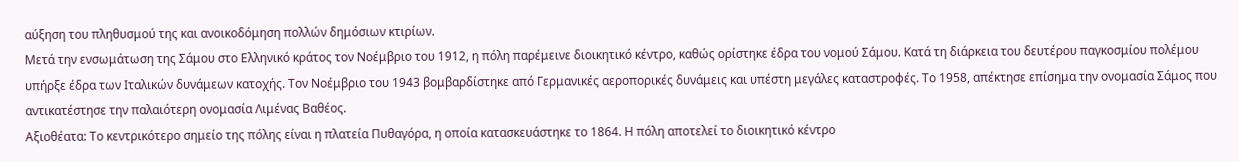αύξηση του πληθυσμού της και ανοικοδόμηση πολλών δημόσιων κτιρίων.
Μετά την ενσωμάτωση της Σάμου στο Ελληνικό κράτος τον Νοέμβριο του 1912, η πόλη παρέμεινε διοικητικό κέντρο, καθώς ορίστηκε έδρα του νομού Σάμου. Κατά τη διάρκεια του δευτέρου παγκοσμίου πολέμου υπήρξε έδρα των Ιταλικών δυνάμεων κατοχής. Τον Νοέμβριο του 1943 βομβαρδίστηκε από Γερμανικές αεροπορικές δυνάμεις και υπέστη μεγάλες καταστροφές. Το 1958, απέκτησε επίσημα την ονομασία Σάμος που αντικατέστησε την παλαιότερη ονομασία Λιμένας Βαθέος.
Αξιοθέατα: Το κεντρικότερο σημείο της πόλης είναι η πλατεία Πυθαγόρα, η οποία κατασκευάστηκε το 1864. Η πόλη αποτελεί το διοικητικό κέντρο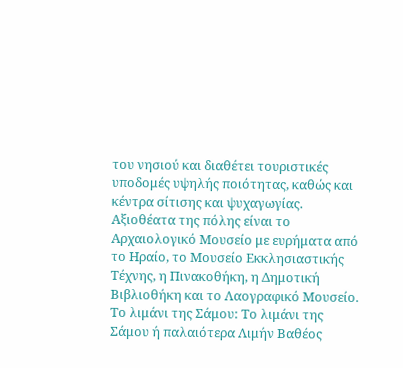του νησιού και διαθέτει τουριστικές υποδομές υψηλής ποιότητας, καθώς και κέντρα σίτισης και ψυχαγωγίας. Αξιοθέατα της πόλης είναι το Αρχαιολογικό Μουσείο με ευρήματα από το Ηραίο, το Μουσείο Εκκλησιαστικής Τέχνης, η Πινακοθήκη, η Δημοτική Βιβλιοθήκη και το Λαογραφικό Μουσείο.
Το λιμάνι της Σάμου: Το λιμάνι της Σάμου ή παλαιότερα Λιμήν Βαθέος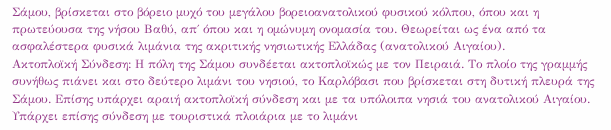Σάμου, βρίσκεται στο βόρειο μυχό του μεγάλου βορειοανατολικού φυσικού κόλπου, όπου και η πρωτεύουσα της νήσου Βαθύ, απ΄ όπου και η ομώνυμη ονομασία του. Θεωρείται ως ένα από τα ασφαλέστερα φυσικά λιμάνια της ακριτικής νησιωτικής Ελλάδας (ανατολικού Αιγαίου).
Ακτοπλοϊκή Σύνδεση: Η πόλη της Σάμου συνδέεται ακτοπλοϊκώς με τον Πειραιά. Το πλοίο της γραμμής συνήθως πιάνει και στο δεύτερο λιμάνι του νησιού, το Καρλόβασι που βρίσκεται στη δυτική πλευρά της Σάμου. Επίσης υπάρχει αραιή ακτοπλοϊκή σύνδεση και με τα υπόλοιπα νησιά του ανατολικού Αιγαίου. Υπάρχει επίσης σύνδεση με τουριστικά πλοιάρια με το λιμάνι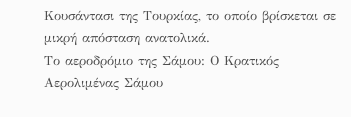Κουσάντασι της Τουρκίας, το οποίο βρίσκεται σε μικρή απόσταση ανατολικά.
Το αεροδρόμιο της Σάμου: Ο Κρατικός Αερολιμένας Σάμου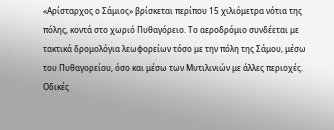«Αρίσταρχος ο Σάμιος» βρίσκεται περίπου 15 χιλιόμετρα νότια της πόλης, κοντά στο χωριό Πυθαγόρειο. Το αεροδρόμιο συνδέεται με τακτικά δρομολόγια λεωφορείων τόσο με την πόλη της Σάμου, μέσω του Πυθαγορείου, όσο και μέσω των Μυτιλινιών με άλλες περιοχές.
Οδικές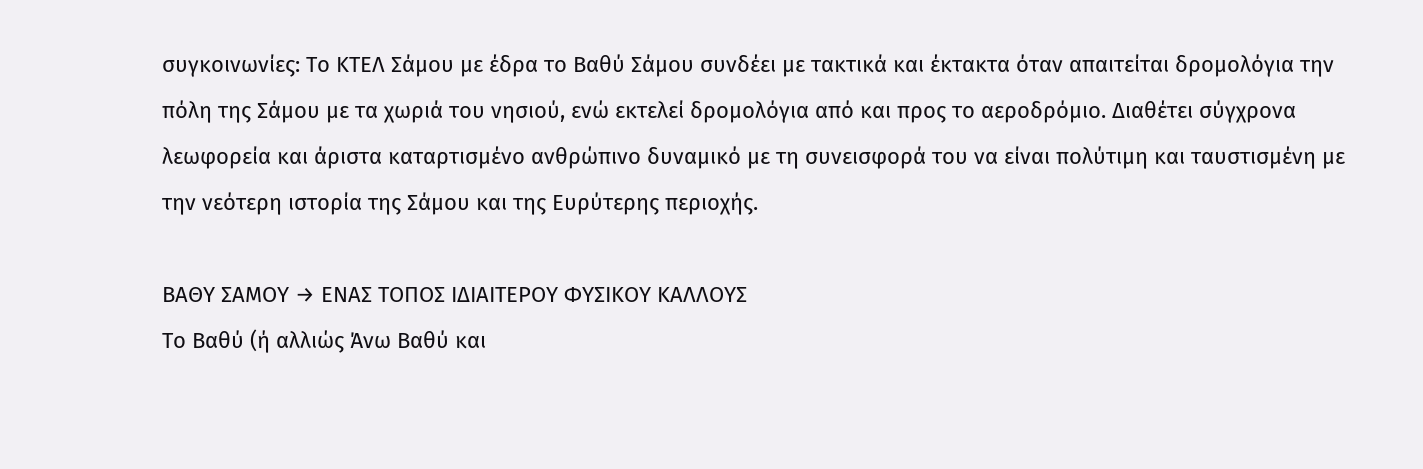συγκοινωνίες: Το ΚΤΕΛ Σάμου με έδρα το Βαθύ Σάμου συνδέει με τακτικά και έκτακτα όταν απαιτείται δρομολόγια την πόλη της Σάμου με τα χωριά του νησιού, ενώ εκτελεί δρομολόγια από και προς το αεροδρόμιο. Διαθέτει σύγχρονα λεωφορεία και άριστα καταρτισμένο ανθρώπινο δυναμικό με τη συνεισφορά του να είναι πολύτιμη και ταυστισμένη με την νεότερη ιστορία της Σάμου και της Ευρύτερης περιοχής.

ΒΑΘΥ ΣΑΜΟΥ → ΕΝΑΣ ΤΟΠΟΣ ΙΔΙΑΙΤΕΡΟΥ ΦΥΣΙΚΟΥ ΚΑΛΛΟΥΣ
Το Βαθύ (ή αλλιώς Άνω Βαθύ και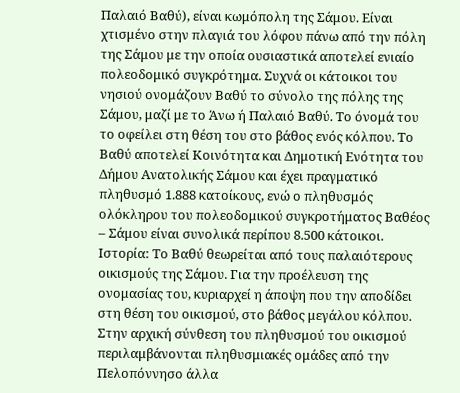Παλαιό Βαθύ), είναι κωμόπολη της Σάμου. Είναι χτισμένο στην πλαγιά του λόφου πάνω από την πόλη της Σάμου με την οποία ουσιαστικά αποτελεί ενιαίο πολεοδομικό συγκρότημα. Συχνά οι κάτοικοι του νησιού ονομάζουν Βαθύ το σύνολο της πόλης της Σάμου, μαζί με το Άνω ή Παλαιό Βαθύ. Το όνομά του το οφείλει στη θέση του στο βάθος ενός κόλπου. Το Βαθύ αποτελεί Κοινότητα και Δημοτική Ενότητα του Δήμου Ανατολικής Σάμου και έχει πραγματικό πληθυσμό 1.888 κατοίκους, ενώ ο πληθυσμός ολόκληρου του πολεοδομικού συγκροτήματος Βαθέoς – Σάμου είναι συνολικά περίπου 8.500 κάτοικοι.
Ιστορία: Το Βαθύ θεωρείται από τους παλαιότερους οικισμούς της Σάμου. Για την προέλευση της ονομασίας του, κυριαρχεί η άποψη που την αποδίδει στη θέση του οικισμού, στο βάθος μεγάλου κόλπου. Στην αρχική σύνθεση του πληθυσμού του οικισμού περιλαμβάνονται πληθυσμιακές ομάδες από την Πελοπόννησο άλλα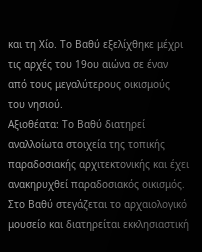και τη Χίο. Το Βαθύ εξελίχθηκε μέχρι τις αρχές του 19ου αιώνα σε έναν από τους μεγαλύτερους οικισμούς του νησιού.
Αξιοθέατα: Το Βαθύ διατηρεί αναλλοίωτα στοιχεία της τοπικής παραδοσιακής αρχιτεκτονικής και έχει ανακηρυχθεί παραδοσιακός οικισμός. Στο Βαθύ στεγάζεται το αρχαιολογικό μουσείο και διατηρείται εκκλησιαστική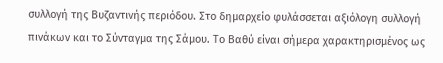συλλογή της Βυζαντινής περιόδου. Στο δημαρχείο φυλάσσεται αξιόλογη συλλογή πινάκων και το Σύνταγμα της Σάμου. Το Βαθύ είναι σήμερα χαρακτηρισμένος ως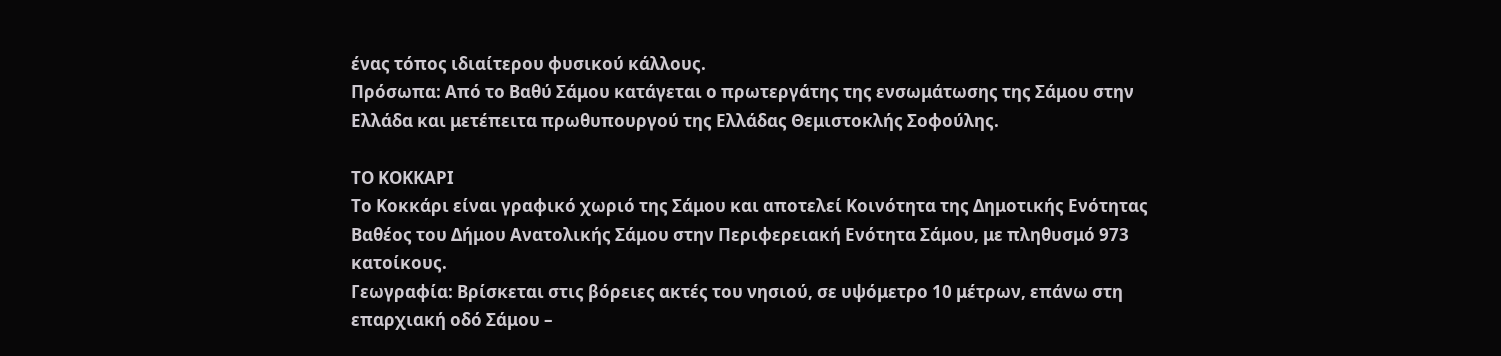ένας τόπος ιδιαίτερου φυσικού κάλλους.
Πρόσωπα: Από το Βαθύ Σάμου κατάγεται ο πρωτεργάτης της ενσωμάτωσης της Σάμου στην Ελλάδα και μετέπειτα πρωθυπουργού της Ελλάδας Θεμιστοκλής Σοφούλης.

ΤΟ ΚΟΚΚΑΡΙ
Το Κοκκάρι είναι γραφικό χωριό της Σάμου και αποτελεί Κοινότητα της Δημοτικής Ενότητας Βαθέος του Δήμου Ανατολικής Σάμου στην Περιφερειακή Ενότητα Σάμου, με πληθυσμό 973 κατοίκους.
Γεωγραφία: Βρίσκεται στις βόρειες ακτές του νησιού, σε υψόμετρο 10 μέτρων, επάνω στη επαρχιακή οδό Σάμου –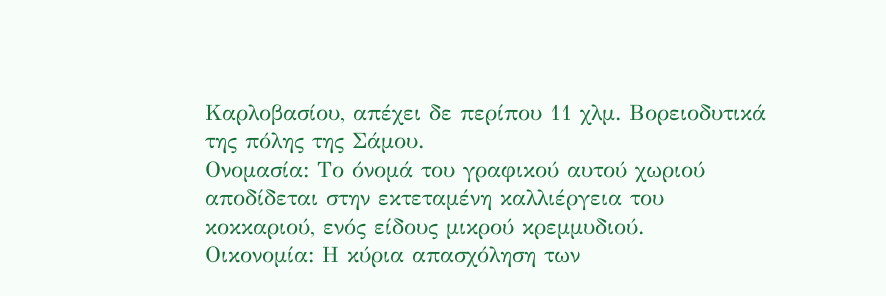Καρλοβασίου, απέχει δε περίπου 11 χλμ. Βορειοδυτικά της πόλης της Σάμου.
Ονομασία: Το όνομά του γραφικού αυτού χωριού αποδίδεται στην εκτεταμένη καλλιέργεια του κοκκαριού, ενός είδους μικρού κρεμμυδιού.
Οικονομία: Η κύρια απασχόληση των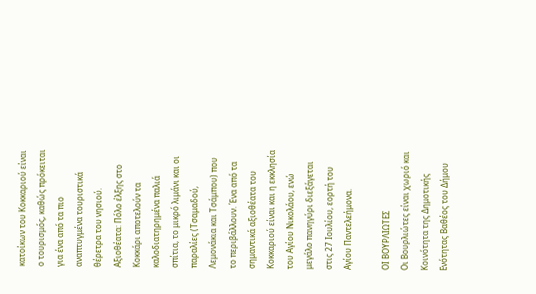κατοίκων του Κοκκαριού είναι ο τουρισμός, καθώς πρόκειται για ένα από τα πιο αναπτυγμένα τουριστικά θέρετρα του νησιού.
Αξιοθέατα: Πόλο έλξης στο Κοκκάρι αποτελούν τα καλοδιατηρημένα παλιά σπίτια, το μικρό λιμάνι και οι παραλίες (Τσαμαδού, Λεμονάκια και Τσάμπου) που το περιβάλλουν. Ένα από τα σημαντικά αξιοθέατα του Κοκκαριού είναι και η εκκλησία του Αγίου Νικολάου, ενώ μεγάλο πανηγύρι διεξάγεται στις 27 Ιουλίου, εορτή του Αγίου Παντελεήμονα.

ΟΙ ΒΟΥΡΛΙΩΤΕΣ
Οι Βουρλιώτες είναι χωριό και Κοινότητα της Δημοτικής Ενότητας Βαθέος του Δήμου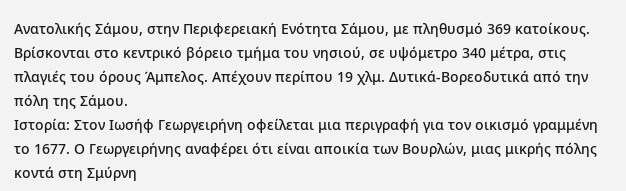Ανατολικής Σάμου, στην Περιφερειακή Ενότητα Σάμου, με πληθυσμό 369 κατοίκους. Bρίσκονται στο κεντρικό βόρειο τμήμα του νησιού, σε υψόμετρο 340 μέτρα, στις πλαγιές του όρους Άμπελος. Απέχουν περίπου 19 χλμ. Δυτικά-Βορεοδυτικά από την πόλη της Σάμου.
Ιστορία: Στον Ιωσήφ Γεωργειρήνη οφείλεται μια περιγραφή για τον οικισμό γραμμένη το 1677. Ο Γεωργειρήνης αναφέρει ότι είναι αποικία των Βουρλών, μιας μικρής πόλης κοντά στη Σμύρνη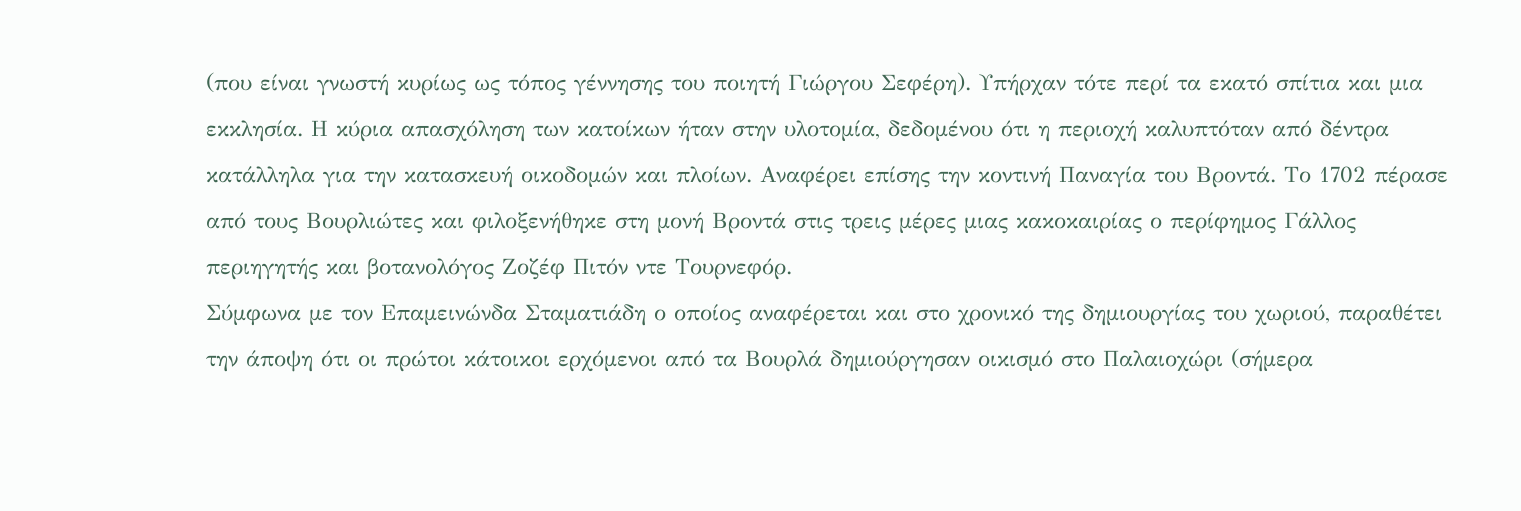(που είναι γνωστή κυρίως ως τόπος γέννησης του ποιητή Γιώργου Σεφέρη). Υπήρχαν τότε περί τα εκατό σπίτια και μια εκκλησία. Η κύρια απασχόληση των κατοίκων ήταν στην υλοτομία, δεδομένου ότι η περιοχή καλυπτόταν από δέντρα κατάλληλα για την κατασκευή οικοδομών και πλοίων. Αναφέρει επίσης την κοντινή Παναγία του Βροντά. Το 1702 πέρασε από τους Βουρλιώτες και φιλοξενήθηκε στη μονή Βροντά στις τρεις μέρες μιας κακοκαιρίας ο περίφημος Γάλλος περιηγητής και βοτανολόγος Ζοζέφ Πιτόν ντε Τουρνεφόρ.
Σύμφωνα με τον Επαμεινώνδα Σταματιάδη ο οποίος αναφέρεται και στο χρονικό της δημιουργίας του χωριού, παραθέτει την άποψη ότι οι πρώτοι κάτοικοι ερχόμενοι από τα Βουρλά δημιούργησαν οικισμό στο Παλαιοχώρι (σήμερα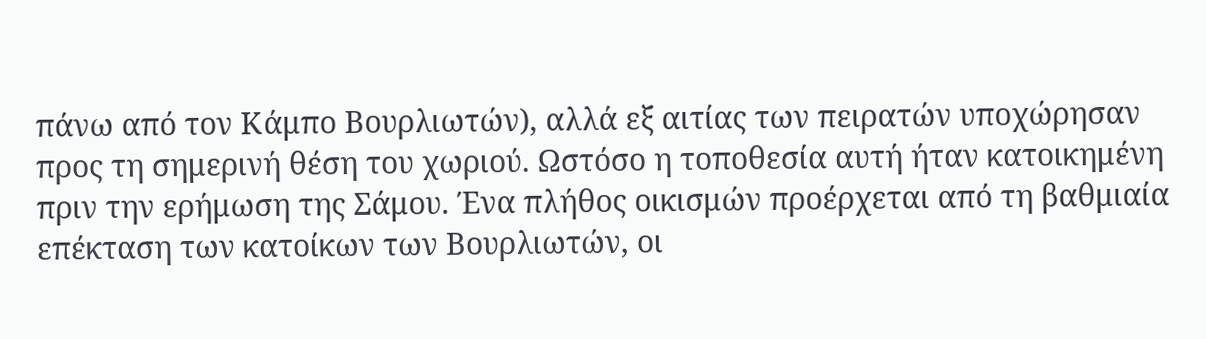πάνω από τον Κάμπο Βουρλιωτών), αλλά εξ αιτίας των πειρατών υποχώρησαν προς τη σημερινή θέση του χωριού. Ωστόσο η τοποθεσία αυτή ήταν κατοικημένη πριν την ερήμωση της Σάμου. Ένα πλήθος οικισμών προέρχεται από τη βαθμιαία επέκταση των κατοίκων των Βουρλιωτών, οι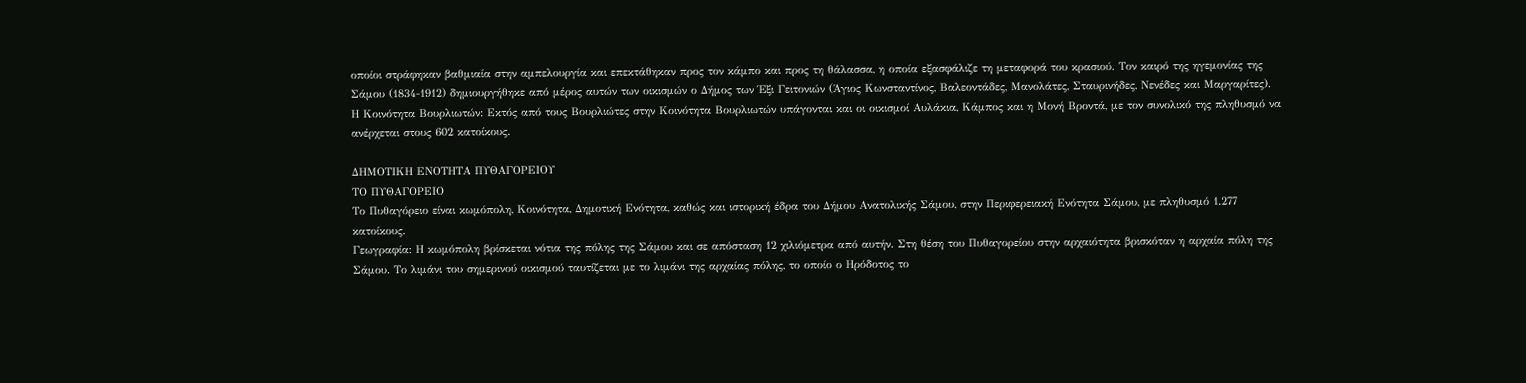οποίοι στράφηκαν βαθμιαία στην αμπελουργία και επεκτάθηκαν προς τον κάμπο και προς τη θάλασσα, η οποία εξασφάλιζε τη μεταφορά του κρασιού. Τον καιρό της ηγεμονίας της Σάμου (1834-1912) δημιουργήθηκε από μέρος αυτών των οικισμών ο Δήμος των Έξι Γειτονιών (Άγιος Κωνσταντίνος, Βαλεοντάδες, Μανολάτες, Σταυρινήδες, Νενέδες και Μαργαρίτες).
Η Κοινότητα Βουρλιωτών: Εκτός από τους Βουρλιώτες στην Κοινότητα Βουρλιωτών υπάγονται και οι οικισμοί Αυλάκια, Κάμπος και η Μονή Βροντά, με τον συνολικό της πληθυσμό να ανέρχεται στους 602 κατοίκους.

ΔΗΜΟΤΙΚΗ ΕΝΟΤΗΤΑ ΠΥΘΑΓΟΡΕΙΟΥ
ΤΟ ΠΥΘΑΓΟΡΕΙΟ
Το Πυθαγόρειο είναι κωμόπολη, Κοινότητα, Δημοτική Ενότητα, καθώς και ιστορική έδρα του Δήμου Ανατολικής Σάμου, στην Περιφερειακή Ενότητα Σάμου, με πληθυσμό 1.277 κατοίκους.
Γεωγραφία: Η κωμόπολη βρίσκεται νότια της πόλης της Σάμου και σε απόσταση 12 χιλιόμετρα από αυτήν. Στη θέση του Πυθαγορείου στην αρχαιότητα βρισκόταν η αρχαία πόλη της Σάμου. Το λιμάνι του σημερινού οικισμού ταυτίζεται με το λιμάνι της αρχαίας πόλης, το οποίο ο Ηρόδοτος το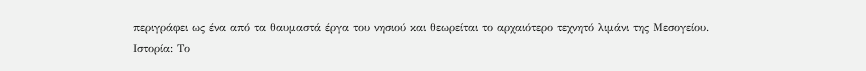περιγράφει ως ένα από τα θαυμαστά έργα του νησιού και θεωρείται το αρχαιότερο τεχνητό λιμάνι της Μεσογείου.
Ιστορία: Το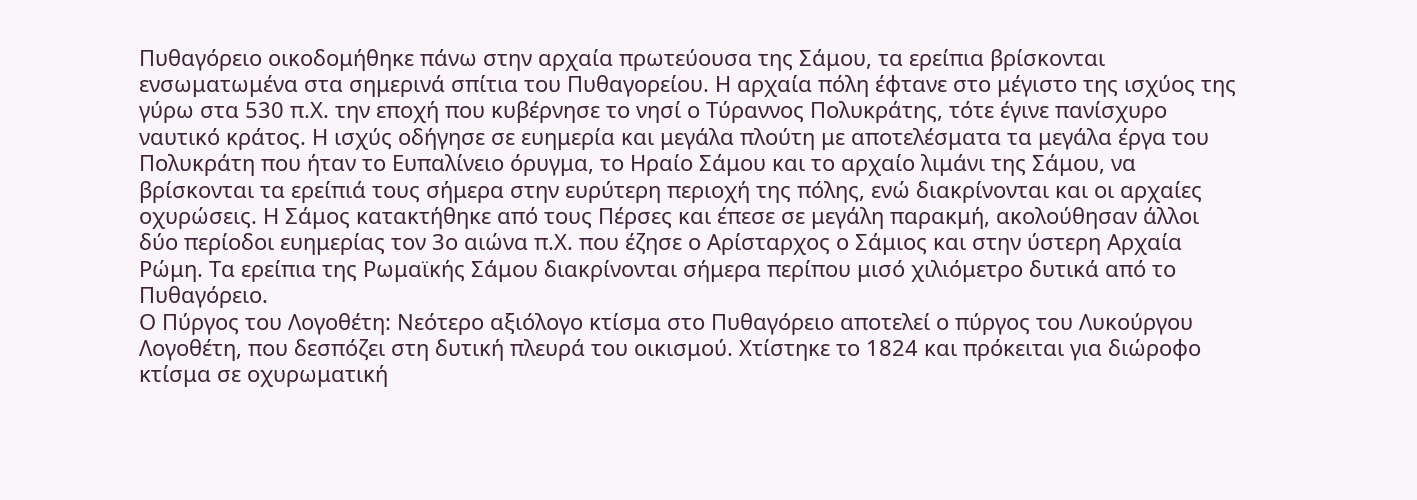Πυθαγόρειο οικοδομήθηκε πάνω στην αρχαία πρωτεύουσα της Σάμου, τα ερείπια βρίσκονται ενσωματωμένα στα σημερινά σπίτια του Πυθαγορείου. Η αρχαία πόλη έφτανε στο μέγιστο της ισχύος της γύρω στα 530 π.Χ. την εποχή που κυβέρνησε το νησί ο Τύραννος Πολυκράτης, τότε έγινε πανίσχυρο ναυτικό κράτος. Η ισχύς οδήγησε σε ευημερία και μεγάλα πλούτη με αποτελέσματα τα μεγάλα έργα του Πολυκράτη που ήταν το Ευπαλίνειο όρυγμα, το Ηραίο Σάμου και το αρχαίο λιμάνι της Σάμου, να βρίσκονται τα ερείπιά τους σήμερα στην ευρύτερη περιοχή της πόλης, ενώ διακρίνονται και οι αρχαίες οχυρώσεις. Η Σάμος κατακτήθηκε από τους Πέρσες και έπεσε σε μεγάλη παρακμή, ακολούθησαν άλλοι δύο περίοδοι ευημερίας τον 3ο αιώνα π.Χ. που έζησε ο Αρίσταρχος ο Σάμιος και στην ύστερη Αρχαία Ρώμη. Τα ερείπια της Ρωμαϊκής Σάμου διακρίνονται σήμερα περίπου μισό χιλιόμετρο δυτικά από το Πυθαγόρειο.
Ο Πύργος του Λογοθέτη: Νεότερο αξιόλογο κτίσμα στο Πυθαγόρειο αποτελεί ο πύργος του Λυκούργου Λογοθέτη, που δεσπόζει στη δυτική πλευρά του οικισμού. Χτίστηκε το 1824 και πρόκειται για διώροφο κτίσμα σε οχυρωματική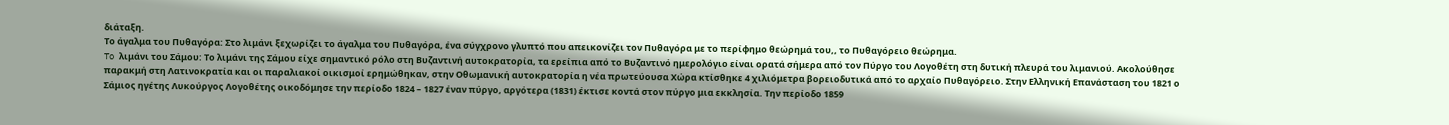διάταξη.
Το άγαλμα του Πυθαγόρα: Στο λιμάνι ξεχωρίζει το άγαλμα του Πυθαγόρα, ένα σύγχρονο γλυπτό που απεικονίζει τον Πυθαγόρα με το περίφημο θεώρημά του,, το Πυθαγόρειο θεώρημα.
To λιμάνι του Σάμου: Το λιμάνι της Σάμου είχε σημαντικό ρόλο στη Βυζαντινή αυτοκρατορία, τα ερείπια από το Βυζαντινό ημερολόγιο είναι ορατά σήμερα από τον Πύργο του Λογοθέτη στη δυτική πλευρά του λιμανιού. Ακολούθησε παρακμή στη Λατινοκρατία και οι παραλιακοί οικισμοί ερημώθηκαν, στην Οθωμανική αυτοκρατορία η νέα πρωτεύουσα Χώρα κτίσθηκε 4 χιλιόμετρα βορειοδυτικά από το αρχαίο Πυθαγόρειο. Στην Ελληνική Επανάσταση του 1821 ο Σάμιος ηγέτης Λυκούργος Λογοθέτης οικοδόμησε την περίοδο 1824 – 1827 έναν πύργο, αργότερα (1831) έκτισε κοντά στον πύργο μια εκκλησία. Την περίοδο 1859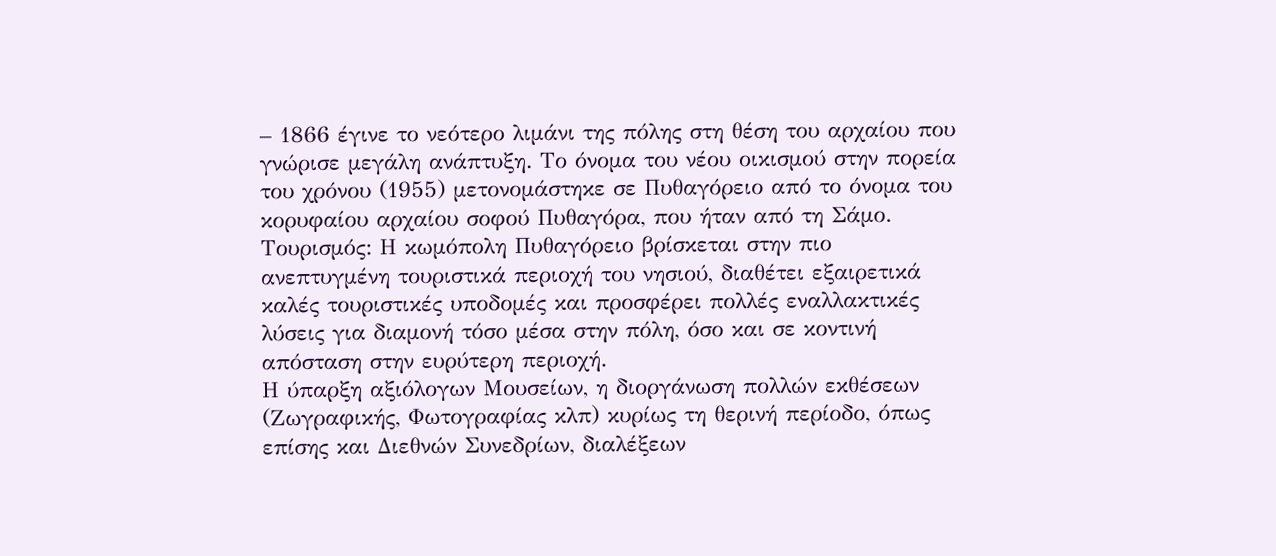– 1866 έγινε το νεότερο λιμάνι της πόλης στη θέση του αρχαίου που γνώρισε μεγάλη ανάπτυξη. Το όνομα του νέου οικισμού στην πορεία του χρόνου (1955) μετονομάστηκε σε Πυθαγόρειο από το όνομα του κορυφαίου αρχαίου σοφού Πυθαγόρα, που ήταν από τη Σάμο.
Τουρισμός: Η κωμόπολη Πυθαγόρειο βρίσκεται στην πιο ανεπτυγμένη τουριστικά περιοχή του νησιού, διαθέτει εξαιρετικά καλές τουριστικές υποδομές και προσφέρει πολλές εναλλακτικές λύσεις για διαμονή τόσο μέσα στην πόλη, όσο και σε κοντινή απόσταση στην ευρύτερη περιοχή.
Η ύπαρξη αξιόλογων Μουσείων, η διοργάνωση πολλών εκθέσεων (Ζωγραφικής, Φωτογραφίας κλπ) κυρίως τη θερινή περίοδο, όπως επίσης και Διεθνών Συνεδρίων, διαλέξεων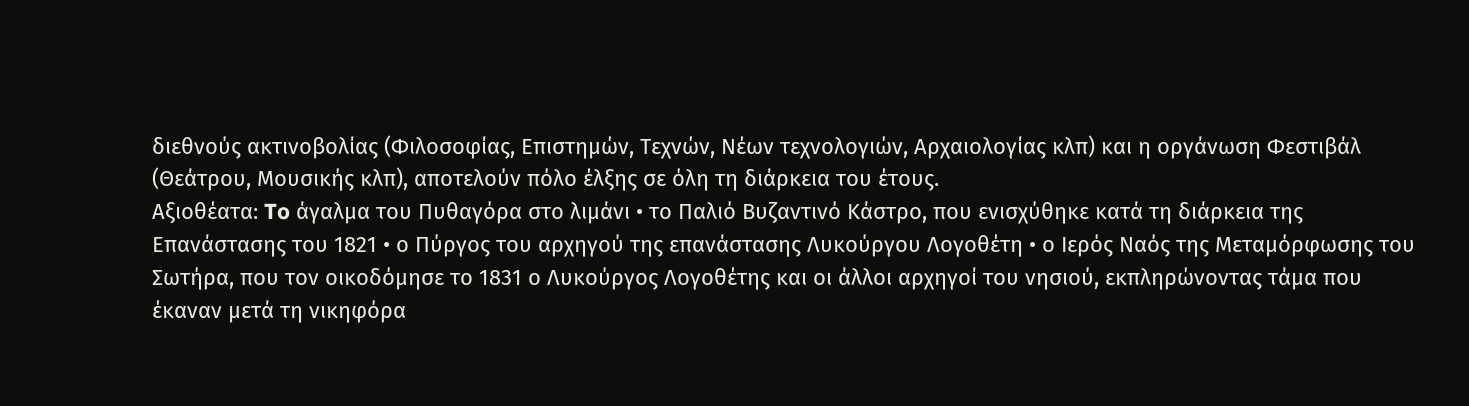διεθνούς ακτινοβολίας (Φιλοσοφίας, Επιστημών, Τεχνών, Νέων τεχνολογιών, Αρχαιολογίας κλπ) και η οργάνωση Φεστιβάλ (Θεάτρου, Μουσικής κλπ), αποτελούν πόλο έλξης σε όλη τη διάρκεια του έτους.
Αξιοθέατα: To άγαλμα του Πυθαγόρα στο λιμάνι • το Παλιό Βυζαντινό Κάστρο, που ενισχύθηκε κατά τη διάρκεια της Επανάστασης του 1821 • ο Πύργος του αρχηγού της επανάστασης Λυκούργου Λογοθέτη • ο Ιερός Ναός της Μεταμόρφωσης του Σωτήρα, που τον οικοδόμησε το 1831 ο Λυκούργος Λογοθέτης και οι άλλοι αρχηγοί του νησιού, εκπληρώνοντας τάμα που έκαναν μετά τη νικηφόρα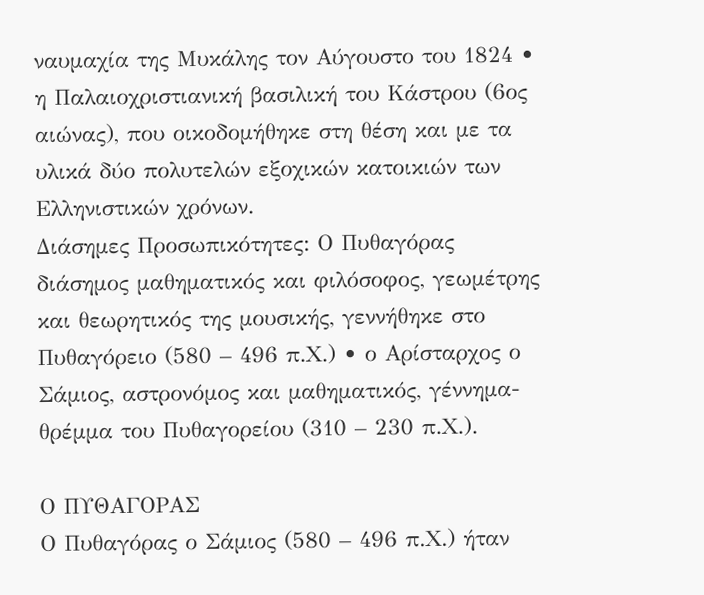ναυμαχία της Μυκάλης τον Αύγουστο του 1824 • η Παλαιοχριστιανική βασιλική του Κάστρου (6ος αιώνας), που οικοδομήθηκε στη θέση και με τα υλικά δύο πολυτελών εξοχικών κατοικιών των Ελληνιστικών χρόνων.
Διάσημες Προσωπικότητες: Ο Πυθαγόρας διάσημος μαθηματικός και φιλόσοφος, γεωμέτρης και θεωρητικός της μουσικής, γεννήθηκε στο Πυθαγόρειο (580 – 496 π.Χ.) • ο Αρίσταρχος ο Σάμιος, αστρονόμος και μαθηματικός, γέννημα-θρέμμα του Πυθαγορείου (310 – 230 π.Χ.).

Ο ΠΥΘΑΓΟΡΑΣ
Ο Πυθαγόρας ο Σάμιος (580 – 496 π.Χ.) ήταν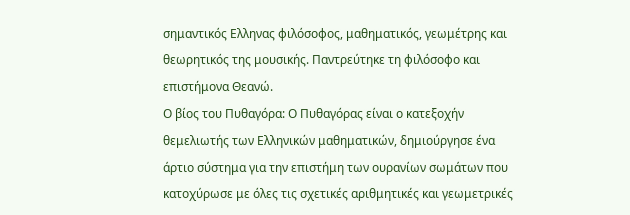σημαντικός Ελληνας φιλόσοφος, μαθηματικός, γεωμέτρης και θεωρητικός της μουσικής. Παντρεύτηκε τη φιλόσοφο και επιστήμονα Θεανώ.
Ο βίος του Πυθαγόρα: Ο Πυθαγόρας είναι ο κατεξοχήν θεμελιωτής των Ελληνικών μαθηματικών, δημιούργησε ένα άρτιο σύστημα για την επιστήμη των ουρανίων σωμάτων που κατοχύρωσε με όλες τις σχετικές αριθμητικές και γεωμετρικές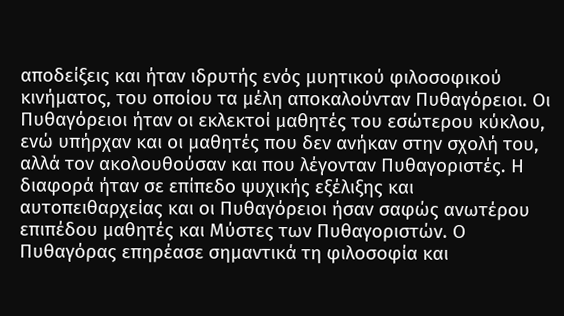αποδείξεις και ήταν ιδρυτής ενός μυητικού φιλοσοφικού κινήματος, του οποίου τα μέλη αποκαλούνταν Πυθαγόρειοι. Οι Πυθαγόρειοι ήταν οι εκλεκτοί μαθητές του εσώτερου κύκλου, ενώ υπήρχαν και οι μαθητές που δεν ανήκαν στην σχολή του, αλλά τον ακολουθούσαν και που λέγονταν Πυθαγοριστές. Η διαφορά ήταν σε επίπεδο ψυχικής εξέλιξης και αυτοπειθαρχείας και οι Πυθαγόρειοι ήσαν σαφώς ανωτέρου επιπέδου μαθητές και Μύστες των Πυθαγοριστών. Ο Πυθαγόρας επηρέασε σημαντικά τη φιλοσοφία και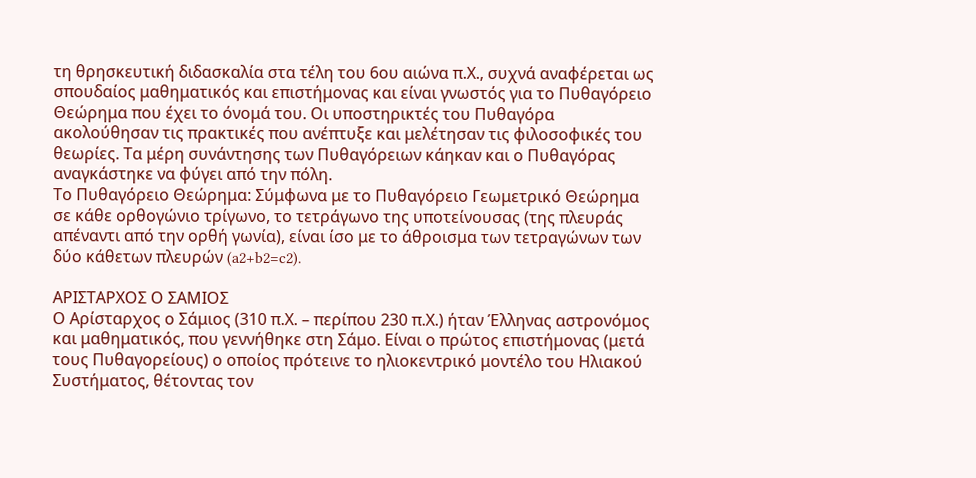τη θρησκευτική διδασκαλία στα τέλη του 6ου αιώνα π.Χ., συχνά αναφέρεται ως σπουδαίος μαθηματικός και επιστήμονας και είναι γνωστός για το Πυθαγόρειο Θεώρημα που έχει το όνομά του. Οι υποστηρικτές του Πυθαγόρα ακολούθησαν τις πρακτικές που ανέπτυξε και μελέτησαν τις φιλοσοφικές του θεωρίες. Τα μέρη συνάντησης των Πυθαγόρειων κάηκαν και ο Πυθαγόρας αναγκάστηκε να φύγει από την πόλη.
Το Πυθαγόρειο Θεώρημα: Σύμφωνα με το Πυθαγόρειο Γεωμετρικό Θεώρημα σε κάθε ορθογώνιο τρίγωνο, το τετράγωνο της υποτείνουσας (της πλευράς απέναντι από την ορθή γωνία), είναι ίσο με το άθροισμα των τετραγώνων των δύο κάθετων πλευρών (a2+b2=c2).

ΑΡΙΣΤΑΡΧΟΣ Ο ΣΑΜΙΟΣ
Ο Αρίσταρχος ο Σάμιος (310 π.Χ. – περίπου 230 π.Χ.) ήταν Έλληνας αστρονόμος και μαθηματικός, που γεννήθηκε στη Σάμο. Είναι ο πρώτος επιστήμονας (μετά τους Πυθαγορείους) ο οποίος πρότεινε το ηλιοκεντρικό μοντέλο του Ηλιακού Συστήματος, θέτοντας τον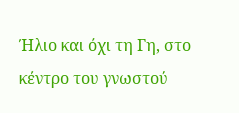Ήλιο και όχι τη Γη, στο κέντρο του γνωστού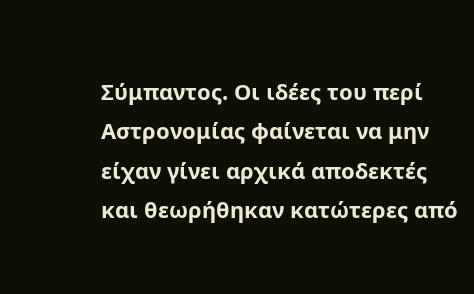Σύμπαντος. Οι ιδέες του περί Αστρονομίας φαίνεται να μην είχαν γίνει αρχικά αποδεκτές και θεωρήθηκαν κατώτερες από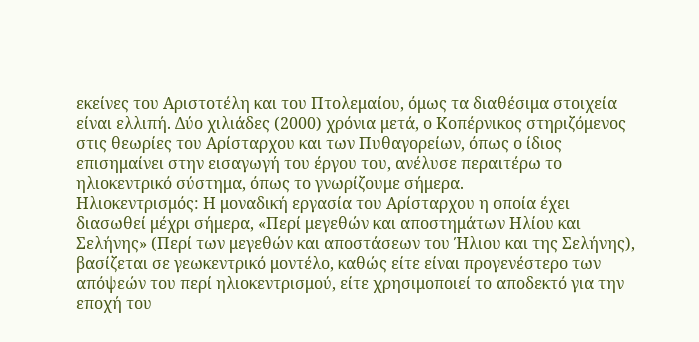εκείνες του Αριστοτέλη και του Πτολεμαίου, όμως τα διαθέσιμα στοιχεία είναι ελλιπή. Δύο χιλιάδες (2000) χρόνια μετά, ο Κοπέρνικος στηριζόμενος στις θεωρίες του Αρίσταρχου και των Πυθαγορείων, όπως ο ίδιος επισημαίνει στην εισαγωγή του έργου του, ανέλυσε περαιτέρω το ηλιοκεντρικό σύστημα, όπως το γνωρίζουμε σήμερα.
Ηλιοκεντρισμός: Η μοναδική εργασία του Αρίσταρχου η οποία έχει διασωθεί μέχρι σήμερα, «Περί μεγεθών και αποστημάτων Ηλίου και Σελήνης» (Περί των μεγεθών και αποστάσεων του Ήλιου και της Σελήνης), βασίζεται σε γεωκεντρικό μοντέλο, καθώς είτε είναι προγενέστερο των απόψεών του περί ηλιοκεντρισμού, είτε χρησιμοποιεί το αποδεκτό για την εποχή του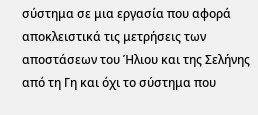σύστημα σε μια εργασία που αφορά αποκλειστικά τις μετρήσεις των αποστάσεων του Ήλιου και της Σελήνης από τη Γη και όχι το σύστημα που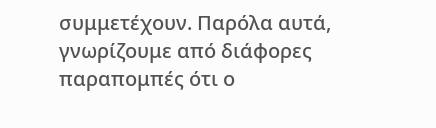συμμετέχουν. Παρόλα αυτά, γνωρίζουμε από διάφορες παραπομπές ότι ο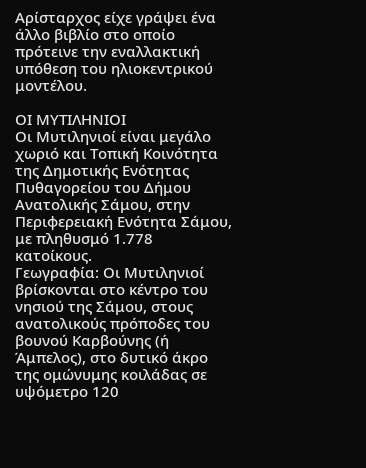Αρίσταρχος είχε γράψει ένα άλλο βιβλίο στο οποίο πρότεινε την εναλλακτική υπόθεση του ηλιοκεντρικού μοντέλου.

ΟΙ ΜΥΤΙΛΗΝΙΟΙ
Οι Μυτιληνιοί είναι μεγάλο χωριό και Τοπική Κοινότητα της Δημοτικής Ενότητας Πυθαγορείου του Δήμου Ανατολικής Σάμου, στην Περιφερειακή Ενότητα Σάμου, με πληθυσμό 1.778 κατοίκους.
Γεωγραφία: Οι Μυτιληνιοί βρίσκονται στο κέντρο του νησιού της Σάμου, στους ανατολικούς πρόποδες του βουνού Καρβούνης (ή Άμπελος), στο δυτικό άκρο της ομώνυμης κοιλάδας σε υψόμετρο 120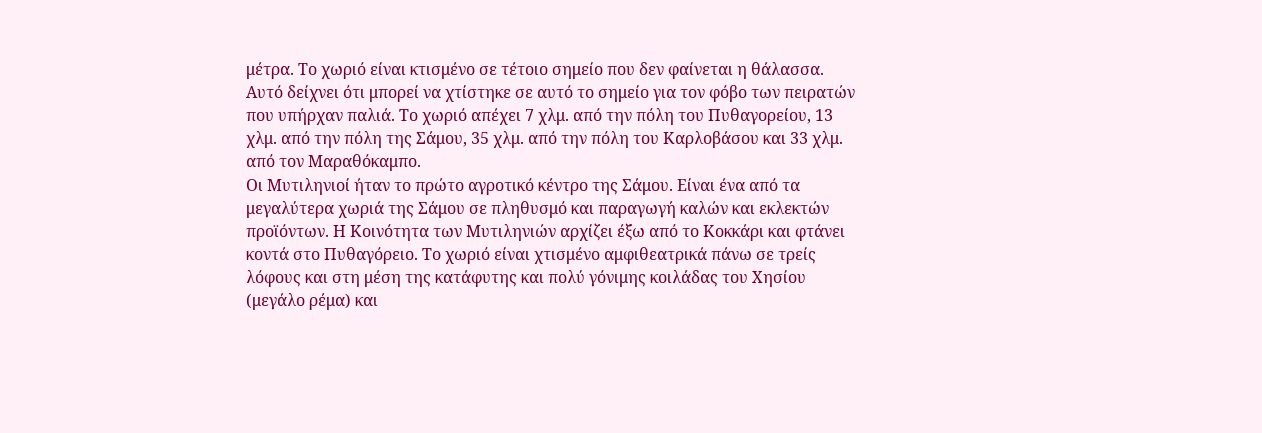μέτρα. Το χωριό είναι κτισμένο σε τέτοιο σημείο που δεν φαίνεται η θάλασσα. Αυτό δείχνει ότι μπορεί να χτίστηκε σε αυτό το σημείο για τον φόβο των πειρατών που υπήρχαν παλιά. Το χωριό απέχει 7 χλμ. από την πόλη του Πυθαγορείου, 13 χλμ. από την πόλη της Σάμου, 35 χλμ. από την πόλη του Καρλοβάσου και 33 χλμ. από τον Μαραθόκαμπο.
Οι Μυτιληνιοί ήταν το πρώτο αγροτικό κέντρο της Σάμου. Είναι ένα από τα μεγαλύτερα χωριά της Σάμου σε πληθυσμό και παραγωγή καλών και εκλεκτών προϊόντων. Η Κοινότητα των Μυτιληνιών αρχίζει έξω από το Κοκκάρι και φτάνει κοντά στο Πυθαγόρειο. Το χωριό είναι χτισμένο αμφιθεατρικά πάνω σε τρείς λόφους και στη μέση της κατάφυτης και πολύ γόνιμης κοιλάδας του Χησίου (μεγάλο ρέμα) και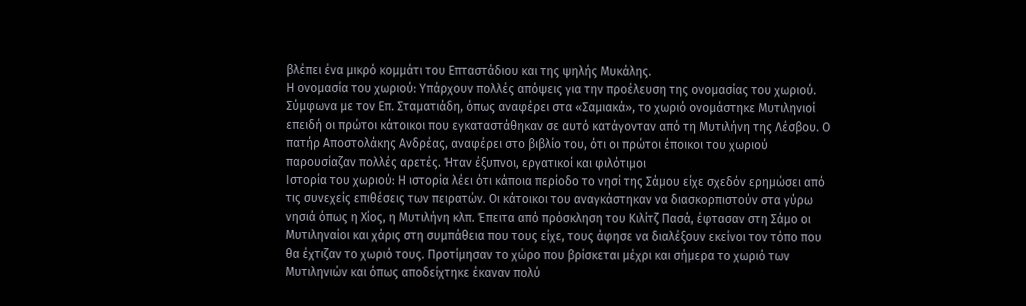βλέπει ένα μικρό κομμάτι του Επταστάδιου και της ψηλής Μυκάλης.
Η ονομασία του χωριού: Υπάρχουν πολλές απόψεις για την προέλευση της ονομασίας του χωριού. Σύμφωνα με τον Επ. Σταματιάδη, όπως αναφέρει στα «Σαμιακά», το χωριό ονομάστηκε Μυτιληνιοί επειδή οι πρώτοι κάτοικοι που εγκαταστάθηκαν σε αυτό κατάγονταν από τη Μυτιλήνη της Λέσβου. Ο πατήρ Αποστολάκης Ανδρέας, αναφέρει στο βιβλίο του, ότι οι πρώτοι έποικοι του χωριού παρουσίαζαν πολλές αρετές. Ήταν έξυπνοι, εργατικοί και φιλότιμοι
Ιστορία του χωριού: Η ιστορία λέει ότι κάποια περίοδο το νησί της Σάμου είχε σχεδόν ερημώσει από τις συνεχείς επιθέσεις των πειρατών. Οι κάτοικοι του αναγκάστηκαν να διασκορπιστούν στα γύρω νησιά όπως η Χίος, η Μυτιλήνη κλπ. Έπειτα από πρόσκληση του Κιλίτζ Πασά, έφτασαν στη Σάμο οι Μυτιληναίοι και χάρις στη συμπάθεια που τους είχε, τους άφησε να διαλέξουν εκείνοι τον τόπο που θα έχτιζαν το χωριό τους. Προτίμησαν το χώρο που βρίσκεται μέχρι και σήμερα το χωριό των Μυτιληνιών και όπως αποδείχτηκε έκαναν πολύ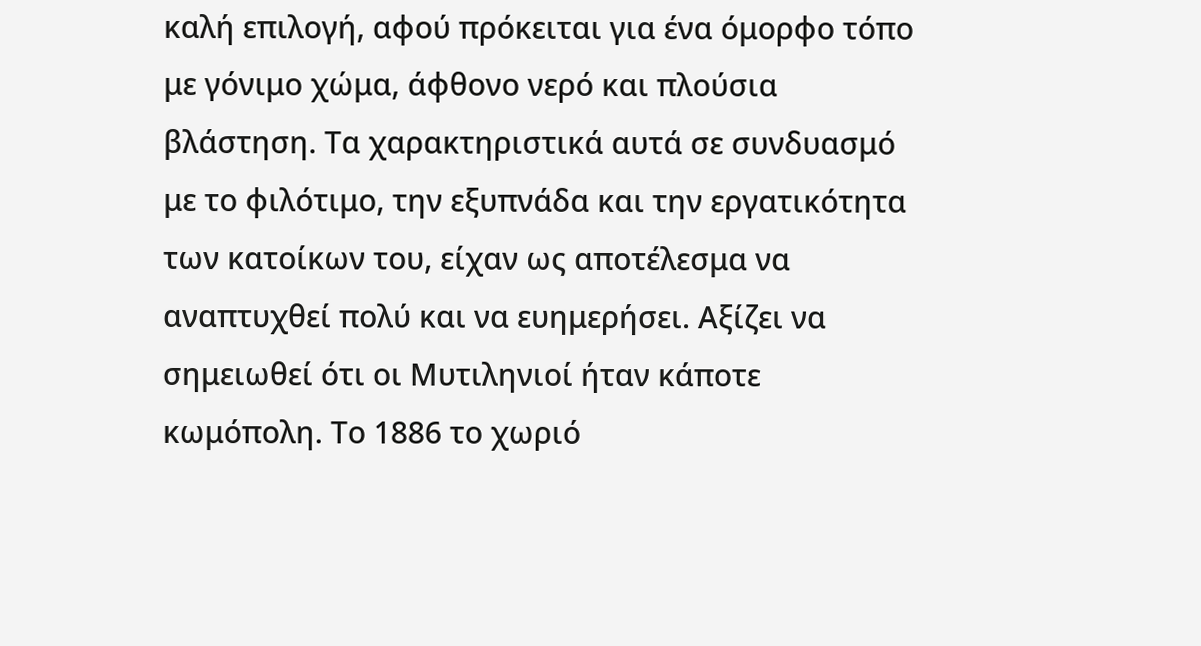καλή επιλογή, αφού πρόκειται για ένα όμορφο τόπο με γόνιμο χώμα, άφθονο νερό και πλούσια βλάστηση. Τα χαρακτηριστικά αυτά σε συνδυασμό με το φιλότιμο, την εξυπνάδα και την εργατικότητα των κατοίκων του, είχαν ως αποτέλεσμα να αναπτυχθεί πολύ και να ευημερήσει. Αξίζει να σημειωθεί ότι οι Μυτιληνιοί ήταν κάποτε κωμόπολη. Το 1886 το χωριό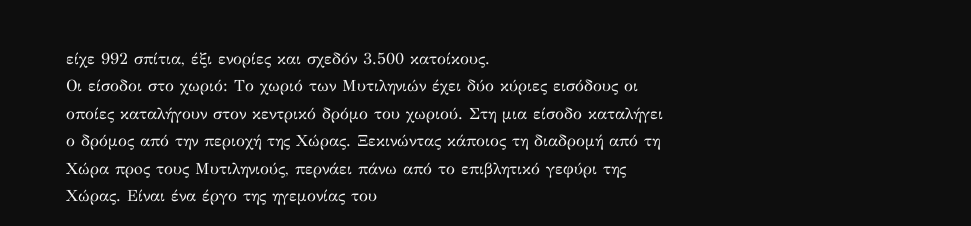είχε 992 σπίτια, έξι ενορίες και σχεδόν 3.500 κατοίκους.
Οι είσοδοι στο χωριό: Το χωριό των Μυτιληνιών έχει δύο κύριες εισόδους οι οποίες καταλήγουν στον κεντρικό δρόμο του χωριού. Στη μια είσοδο καταλήγει ο δρόμος από την περιοχή της Χώρας. Ξεκινώντας κάποιος τη διαδρομή από τη Χώρα πρoς τους Μυτιληνιούς, περνάει πάνω από το επιβλητικό γεφύρι της Χώρας. Είναι ένα έργο της ηγεμονίας του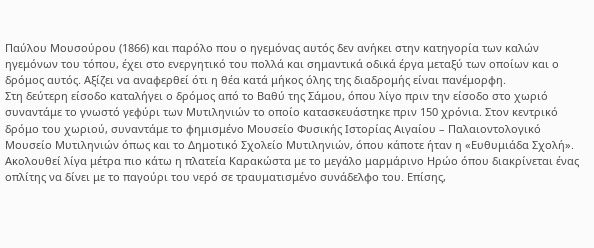Παύλου Μουσούρου (1866) και παρόλο που ο ηγεμόνας αυτός δεν ανήκει στην κατηγορία των καλών ηγεμόνων του τόπου, έχει στο ενεργητικό του πολλά και σημαντικά οδικά έργα μεταξύ των οποίων και ο δρόμος αυτός. Αξίζει να αναφερθεί ότι η θέα κατά μήκος όλης της διαδρομής είναι πανέμορφη.
Στη δεύτερη είσοδο καταλήγει ο δρόμος από το Βαθύ της Σάμου, όπου λίγο πριν την είσοδο στο χωριό συναντάμε το γνωστό γεφύρι των Μυτιληνιών το οποίο κατασκευάστηκε πριν 150 χρόνια. Στον κεντρικό δρόμο του χωριού, συναντάμε το φημισμένο Μουσείο Φυσικής Ιστορίας Αιγαίου – Παλαιοντολογικό Μουσείο Μυτιληνιών όπως και το Δημοτικό Σχολείο Μυτιληνιών, όπου κάποτε ήταν η «Ευθυμιάδα Σχολή». Ακολουθεί λίγα μέτρα πιο κάτω η πλατεία Καρακώστα με το μεγάλο μαρμάρινο Ηρώο όπου διακρίνεται ένας οπλίτης να δίνει με το παγούρι του νερό σε τραυματισμένο συνάδελφο του. Επίσης,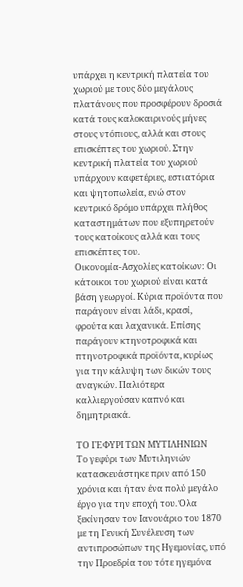υπάρχει η κεντρική πλατεία του χωριού με τους δύο μεγάλους πλατάνους που προσφέρουν δροσιά κατά τους καλοκαιρινούς μήνες στους ντόπιους, αλλά και στους επισκέπτες του χωριού. Στην κεντρική πλατεία του χωριού υπάρχουν καφετέριες, εστιατόρια και ψητοπωλεία, ενώ στον κεντρικό δρόμο υπάρχει πλήθος καταστημάτων που εξυπηρετούν τους κατοίκους αλλά και τους επισκέπτες του.
Οικονομία-Ασχολίες κατοίκων: Οι κάτοικοι του χωριού είναι κατά βάση γεωργοί. Κύρια προϊόντα που παράγουν είναι λάδι, κρασί, φρούτα και λαχανικά. Επίσης παράγουν κτηνοτροφικά και πτηνοτροφικά προϊόντα, κυρίως για την κάλυψη των δικών τους αναγκών. Παλιότερα καλλιεργούσαν καπνό και δημητριακά.

ΤΟ ΓΕΦΥΡΙ ΤΩΝ ΜΥΤΙΛΗΝΙΩΝ
Το γεφύρι των Μυτιληνιών κατασκευάστηκε πριν από 150 χρόνια και ήταν ένα πολύ μεγάλο έργο για την εποχή του. Όλα ξεκίνησαν τον Ιανουάριο του 1870 με τη Γενική Συνέλευση των αντιπροσώπων της Ηγεμονίας, υπό την Προεδρία του τότε ηγεμόνα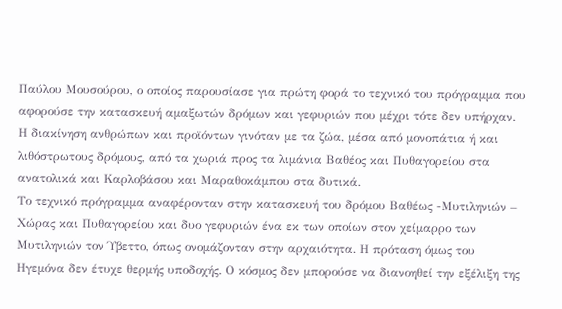Παύλου Μουσούρου, ο οποίος παρουσίασε για πρώτη φορά το τεχνικό του πρόγραμμα που αφορούσε την κατασκευή αμαξωτών δρόμων και γεφυριών που μέχρι τότε δεν υπήρχαν. Η διακίνηση ανθρώπων και προϊόντων γινόταν με τα ζώα, μέσα από μονοπάτια ή και λιθόστρωτους δρόμους, από τα χωριά προς τα λιμάνια Βαθέος και Πυθαγορείου στα ανατολικά και Καρλοβάσου και Μαραθοκάμπου στα δυτικά.
Το τεχνικό πρόγραμμα αναφέρονταν στην κατασκευή του δρόμου Βαθέως -Μυτιληνιών – Χώρας και Πυθαγορείου και δυο γεφυριών ένα εκ των οποίων στον χείμαρρο των Μυτιληνιών τον Ύβεττο, όπως ονομάζονταν στην αρχαιότητα. Η πρόταση όμως του Ηγεμόνα δεν έτυχε θερμής υποδοχής. Ο κόσμος δεν μπορούσε να διανοηθεί την εξέλιξη της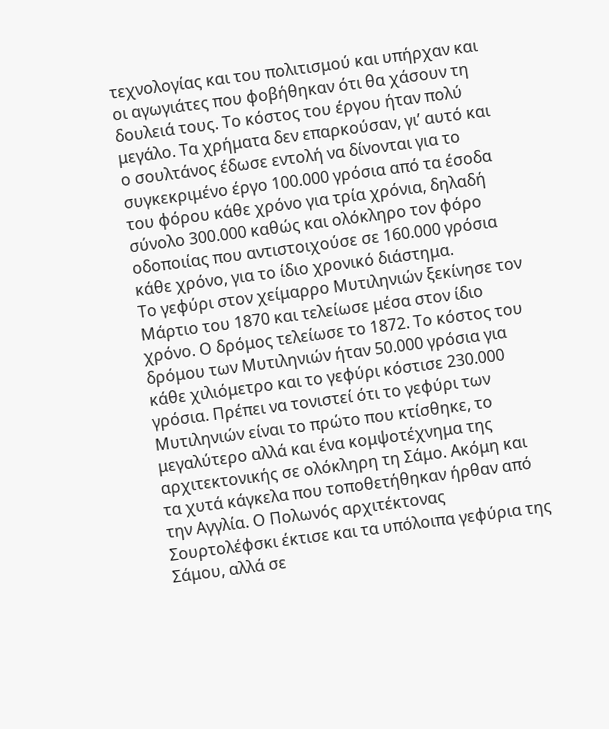τεχνολογίας και του πολιτισμού και υπήρχαν και οι αγωγιάτες που φοβήθηκαν ότι θα χάσουν τη δουλειά τους. Το κόστος του έργου ήταν πολύ μεγάλο. Τα χρήματα δεν επαρκούσαν, γι’ αυτό και ο σουλτάνος έδωσε εντολή να δίνονται για το συγκεκριμένο έργο 100.000 γρόσια από τα έσοδα του φόρου κάθε χρόνο για τρία χρόνια, δηλαδή σύνολο 300.000 καθώς και ολόκληρο τον φόρο οδοποιίας που αντιστοιχούσε σε 160.000 γρόσια κάθε χρόνο, για το ίδιο χρονικό διάστημα.
Το γεφύρι στον χείμαρρο Μυτιληνιών ξεκίνησε τον Μάρτιο του 1870 και τελείωσε μέσα στον ίδιο χρόνο. Ο δρόμος τελείωσε το 1872. Το κόστος του δρόμου των Μυτιληνιών ήταν 50.000 γρόσια για κάθε χιλιόμετρο και το γεφύρι κόστισε 230.000 γρόσια. Πρέπει να τονιστεί ότι το γεφύρι των Μυτιληνιών είναι το πρώτο που κτίσθηκε, το μεγαλύτερο αλλά και ένα κομψοτέχνημα της αρχιτεκτονικής σε ολόκληρη τη Σάμο. Ακόμη και τα χυτά κάγκελα που τοποθετήθηκαν ήρθαν από την Αγγλία. Ο Πολωνός αρχιτέκτονας Σουρτολέφσκι έκτισε και τα υπόλοιπα γεφύρια της Σάμου, αλλά σε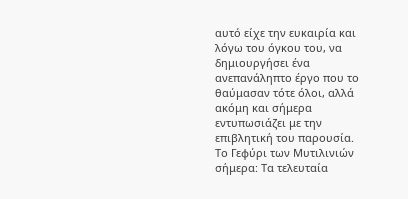αυτό είχε την ευκαιρία και λόγω του όγκου του, να δημιουργήσει ένα ανεπανάληπτο έργο που το θαύμασαν τότε όλοι, αλλά ακόμη και σήμερα εντυπωσιάζει με την επιβλητική του παρουσία.
Το Γεφύρι των Μυτιλινιών σήμερα: Τα τελευταία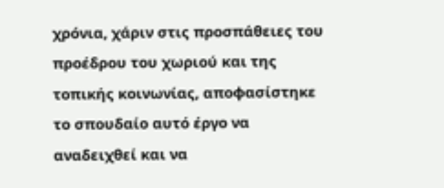χρόνια, χάριν στις προσπάθειες του προέδρου του χωριού και της τοπικής κοινωνίας, αποφασίστηκε το σπουδαίο αυτό έργο να αναδειχθεί και να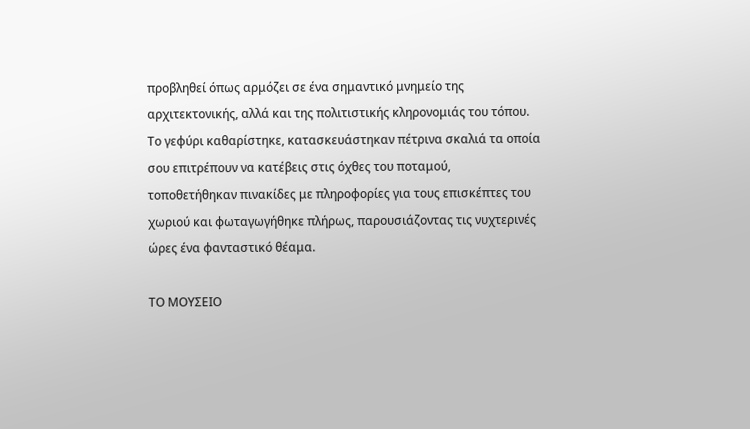προβληθεί όπως αρμόζει σε ένα σημαντικό μνημείο της αρχιτεκτονικής, αλλά και της πολιτιστικής κληρονομιάς του τόπου. Το γεφύρι καθαρίστηκε, κατασκευάστηκαν πέτρινα σκαλιά τα οποία σου επιτρέπουν να κατέβεις στις όχθες του ποταμού, τοποθετήθηκαν πινακίδες με πληροφορίες για τους επισκέπτες του χωριού και φωταγωγήθηκε πλήρως, παρουσιάζοντας τις νυχτερινές ώρες ένα φανταστικό θέαμα.

ΤΟ ΜΟΥΣΕΙΟ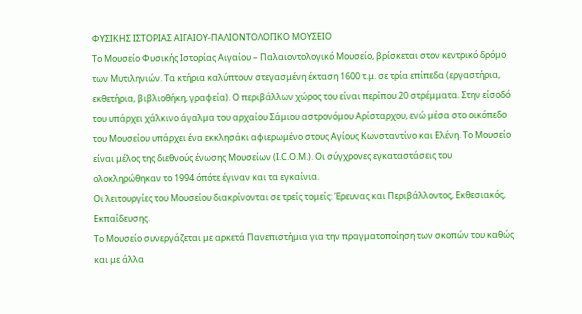ΦΥΣΙΚΗΣ ΙΣΤΟΡΙΑΣ ΑΙΓΑΙΟΥ-ΠΑΛΙΟΝΤΟΛΟΓΙΚΟ ΜΟΥΣΕΙΟ
Το Μουσείο Φυσικής Ιστορίας Αιγαίου – Παλαιοντολογικό Μουσείο, βρίσκεται στον κεντρικό δρόμο των Μυτιληνιών. Τα κτήρια καλύπτουν στεγασμένη έκταση 1600 τ.μ. σε τρία επίπεδα (εργαστήρια, εκθετήρια, βιβλιοθήκη, γραφεία). Ο περιβάλλων χώρος του είναι περίπου 20 στρέμματα. Στην είσοδό του υπάρχει χάλκινο άγαλμα του αρχαίου Σάμιου αστρονόμου Αρίσταρχου, ενώ μέσα στο οικόπεδο του Μουσείου υπάρχει ένα εκκλησάκι αφιερωμένο στους Αγίους Κωνσταντίνο και Ελένη. Το Μουσείο είναι μέλος της διεθνούς ένωσης Μουσείων (I.C.O.M.). Οι σύγχρονες εγκαταστάσεις του ολοκληρώθηκαν το 1994 όπότε έγιναν και τα εγκαίνια.
Οι λειτουργίες του Μουσείου διακρίνονται σε τρείς τομείς: Έρευνας και Περιβάλλοντος, Εκθεσιακός, Εκπαίδευσης.
Το Μουσείο συνεργάζεται με αρκετά Πανεπιστήμια για την πραγματοποίηση των σκοπών του καθώς και με άλλα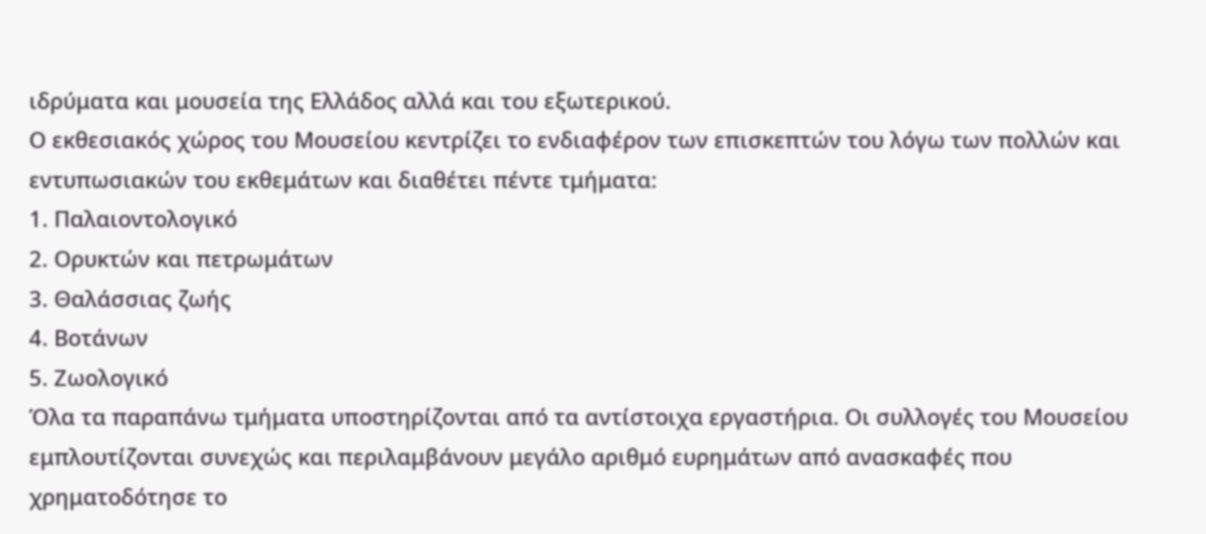ιδρύματα και μουσεία της Ελλάδος αλλά και του εξωτερικού.
Ο εκθεσιακός χώρος του Μουσείου κεντρίζει το ενδιαφέρον των επισκεπτών του λόγω των πολλών και εντυπωσιακών του εκθεμάτων και διαθέτει πέντε τμήματα:
1. Παλαιοντολογικό
2. Ορυκτών και πετρωμάτων
3. Θαλάσσιας ζωής
4. Βοτάνων
5. Ζωολογικό
Όλα τα παραπάνω τμήματα υποστηρίζονται από τα αντίστοιχα εργαστήρια. Οι συλλογές του Μουσείου εμπλουτίζονται συνεχώς και περιλαμβάνουν μεγάλο αριθμό ευρημάτων από ανασκαφές που χρηματοδότησε το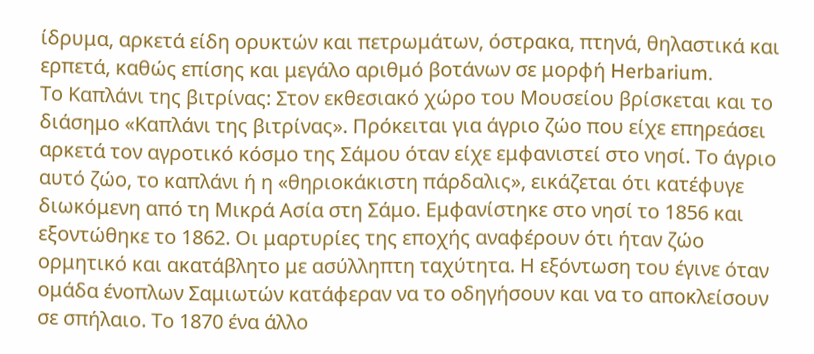ίδρυμα, αρκετά είδη ορυκτών και πετρωμάτων, όστρακα, πτηνά, θηλαστικά και ερπετά, καθώς επίσης και μεγάλο αριθμό βοτάνων σε μορφή Herbarium.
Το Καπλάνι της βιτρίνας: Στον εκθεσιακό χώρο του Μουσείου βρίσκεται και το διάσημο «Καπλάνι της βιτρίνας». Πρόκειται για άγριο ζώο που είχε επηρεάσει αρκετά τον αγροτικό κόσμο της Σάμου όταν είχε εμφανιστεί στο νησί. Το άγριο αυτό ζώο, το καπλάνι ή η «θηριοκάκιστη πάρδαλις», εικάζεται ότι κατέφυγε διωκόμενη από τη Μικρά Ασία στη Σάμο. Εμφανίστηκε στο νησί το 1856 και εξοντώθηκε το 1862. Οι μαρτυρίες της εποχής αναφέρουν ότι ήταν ζώο ορμητικό και ακατάβλητο με ασύλληπτη ταχύτητα. Η εξόντωση του έγινε όταν ομάδα ένοπλων Σαμιωτών κατάφεραν να το οδηγήσουν και να το αποκλείσουν σε σπήλαιο. Το 1870 ένα άλλο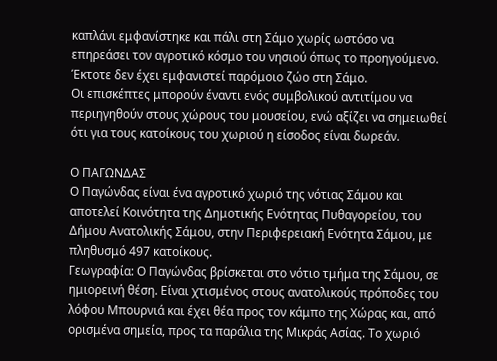καπλάνι εμφανίστηκε και πάλι στη Σάμο χωρίς ωστόσο να επηρεάσει τον αγροτικό κόσμο του νησιού όπως το προηγούμενο. Έκτοτε δεν έχει εμφανιστεί παρόμοιο ζώο στη Σάμο.
Οι επισκέπτες μπορούν έναντι ενός συμβολικού αντιτίμου να περιηγηθούν στους χώρους του μουσείου, ενώ αξίζει να σημειωθεί ότι για τους κατοίκους του χωριού η είσοδος είναι δωρεάν.

Ο ΠΑΓΩΝΔΑΣ
Ο Παγώνδας είναι ένα αγροτικό χωριό της νότιας Σάμου και αποτελεί Κοινότητα της Δημοτικής Ενότητας Πυθαγορείου, του Δήμου Ανατολικής Σάμου, στην Περιφερειακή Ενότητα Σάμου, με πληθυσμό 497 κατοίκους.
Γεωγραφία: Ο Παγώνδας βρίσκεται στο νότιο τμήμα της Σάμου, σε ημιορεινή θέση. Είναι χτισμένος στους ανατολικούς πρόποδες του λόφου Μπουρνιά και έχει θέα προς τον κάμπο της Χώρας και, από ορισμένα σημεία, προς τα παράλια της Μικράς Ασίας. Το χωριό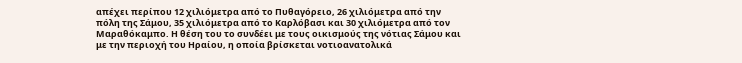απέχει περίπου 12 χιλιόμετρα από το Πυθαγόρειο, 26 χιλιόμετρα από την πόλη της Σάμου, 35 χιλιόμετρα από το Καρλόβασι και 30 χιλιόμετρα από τον Μαραθόκαμπο. Η θέση του το συνδέει με τους οικισμούς της νότιας Σάμου και με την περιοχή του Ηραίου, η οποία βρίσκεται νοτιοανατολικά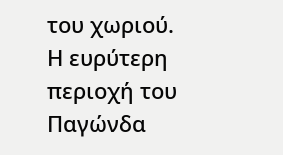του χωριού.
Η ευρύτερη περιοχή του Παγώνδα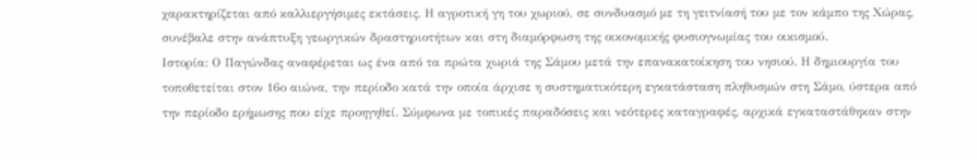χαρακτηρίζεται από καλλιεργήσιμες εκτάσεις. Η αγροτική γη του χωριού, σε συνδυασμό με τη γειτνίασή του με τον κάμπο της Χώρας, συνέβαλε στην ανάπτυξη γεωργικών δραστηριοτήτων και στη διαμόρφωση της οικονομικής φυσιογνωμίας του οικισμού.
Ιστορία: Ο Παγώνδας αναφέρεται ως ένα από τα πρώτα χωριά της Σάμου μετά την επανακατοίκηση του νησιού. Η δημιουργία του τοποθετείται στον 16ο αιώνα, την περίοδο κατά την οποία άρχισε η συστηματικότερη εγκατάσταση πληθυσμών στη Σάμο, ύστερα από την περίοδο ερήμωσης που είχε προηγηθεί. Σύμφωνα με τοπικές παραδόσεις και νεότερες καταγραφές, αρχικά εγκαταστάθηκαν στην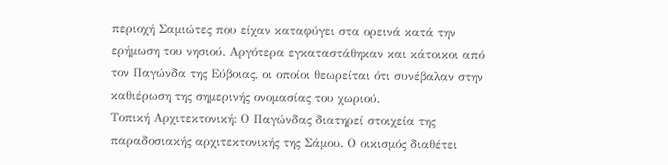περιοχή Σαμιώτες που είχαν καταφύγει στα ορεινά κατά την ερήμωση του νησιού. Αργότερα εγκαταστάθηκαν και κάτοικοι από τον Παγώνδα της Εύβοιας, οι οποίοι θεωρείται ότι συνέβαλαν στην καθιέρωση της σημερινής ονομασίας του χωριού.
Τοπική Αρχιτεκτονική: Ο Παγώνδας διατηρεί στοιχεία της παραδοσιακής αρχιτεκτονικής της Σάμου. Ο οικισμός διαθέτει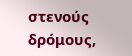στενούς δρόμους,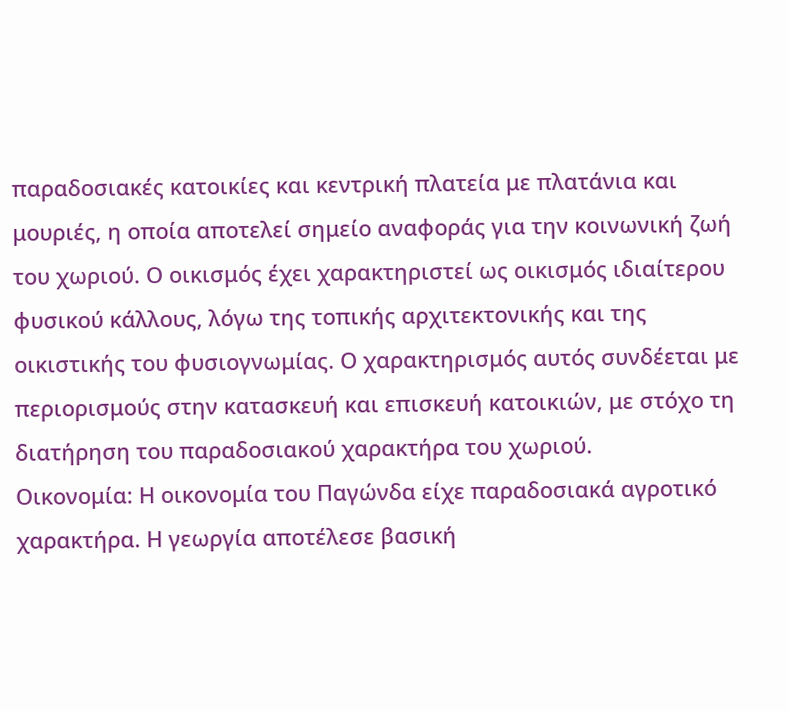παραδοσιακές κατοικίες και κεντρική πλατεία με πλατάνια και μουριές, η οποία αποτελεί σημείο αναφοράς για την κοινωνική ζωή του χωριού. Ο οικισμός έχει χαρακτηριστεί ως οικισμός ιδιαίτερου φυσικού κάλλους, λόγω της τοπικής αρχιτεκτονικής και της οικιστικής του φυσιογνωμίας. Ο χαρακτηρισμός αυτός συνδέεται με περιορισμούς στην κατασκευή και επισκευή κατοικιών, με στόχο τη διατήρηση του παραδοσιακού χαρακτήρα του χωριού.
Οικονομία: Η οικονομία του Παγώνδα είχε παραδοσιακά αγροτικό χαρακτήρα. Η γεωργία αποτέλεσε βασική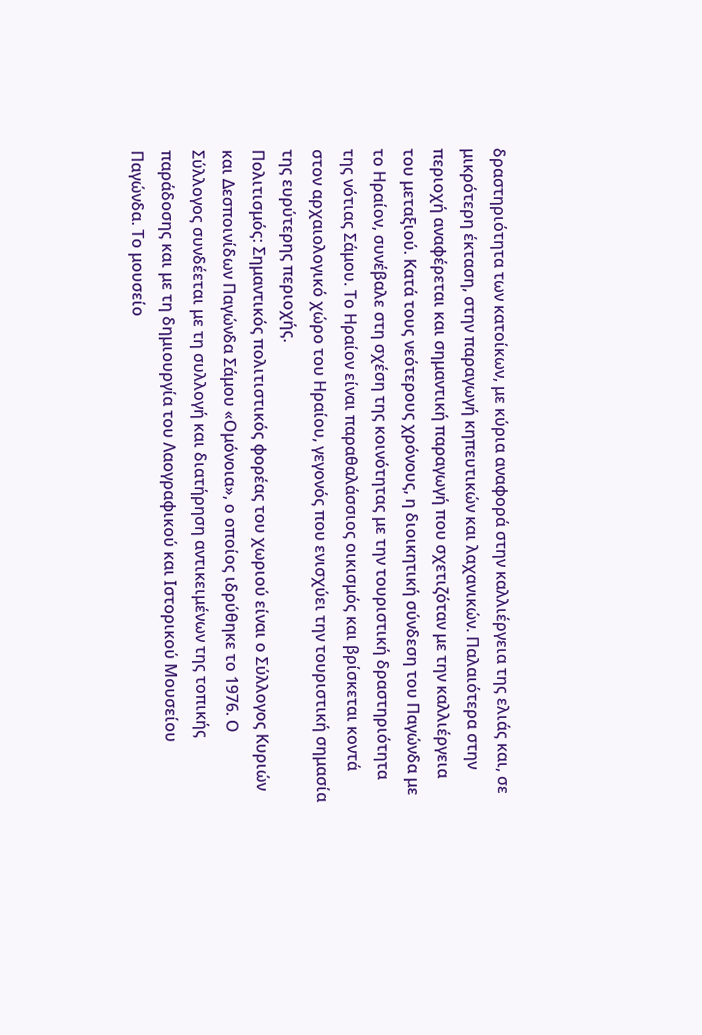δραστηριότητα των κατοίκων, με κύρια αναφορά στην καλλιέργεια της ελιάς και, σε μικρότερη έκταση, στην παραγωγή κηπευτικών και λαχανικών. Παλαιότερα στην περιοχή αναφέρεται και σημαντική παραγωγή που σχετιζόταν με την καλλιέργεια του μεταξιού. Κατά τους νεότερους χρόνους, η διοικητική σύνδεση του Παγώνδα με το Ηραίον, συνέβαλε στη σχέση της κοινότητας με την τουριστική δραστηριότητα της νότιας Σάμου. Το Ηραίον είναι παραθαλάσσιος οικισμός και βρίσκεται κοντά στον αρχαιολογικό χώρο του Ηραίου, γεγονός που ενισχύει την τουριστική σημασία της ευρύτερης περιοχής.
Πολιτισμός: Σημαντικός πολιτιστικός φορέας του χωριού είναι ο Σύλλογος Κυριών και Δεσποινίδων Παγώνδα Σάμου «Ομόνοια», ο οποίος ιδρύθηκε το 1976. Ο Σύλλογος συνδέεται με τη συλλογή και διατήρηση αντικειμένων της τοπικής παράδοσης και με τη δημιουργία του Λαογραφικού και Ιστορικού Μουσείου Παγώνδα. Το μουσείο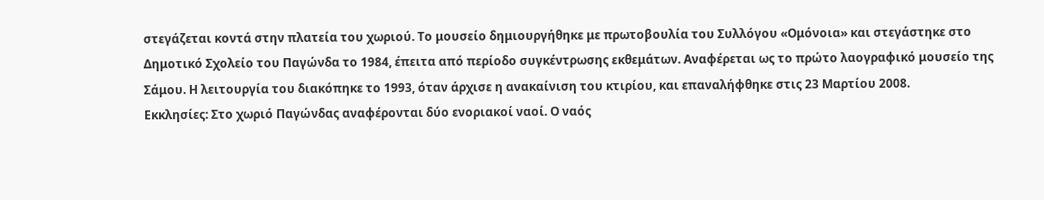στεγάζεται κοντά στην πλατεία του χωριού. Το μουσείο δημιουργήθηκε με πρωτοβουλία του Συλλόγου «Ομόνοια» και στεγάστηκε στο Δημοτικό Σχολείο του Παγώνδα το 1984, έπειτα από περίοδο συγκέντρωσης εκθεμάτων. Αναφέρεται ως το πρώτο λαογραφικό μουσείο της Σάμου. Η λειτουργία του διακόπηκε το 1993, όταν άρχισε η ανακαίνιση του κτιρίου, και επαναλήφθηκε στις 23 Μαρτίου 2008.
Εκκλησίες: Στο χωριό Παγώνδας αναφέρονται δύο ενοριακοί ναοί. Ο ναός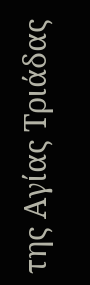της Αγίας Τριάδας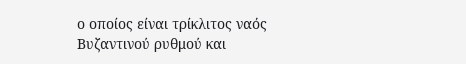ο οποίος είναι τρίκλιτος ναός Bυζαντινού ρυθμού και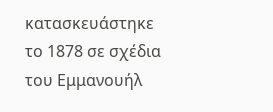κατασκευάστηκε το 1878 σε σχέδια του Εμμανουήλ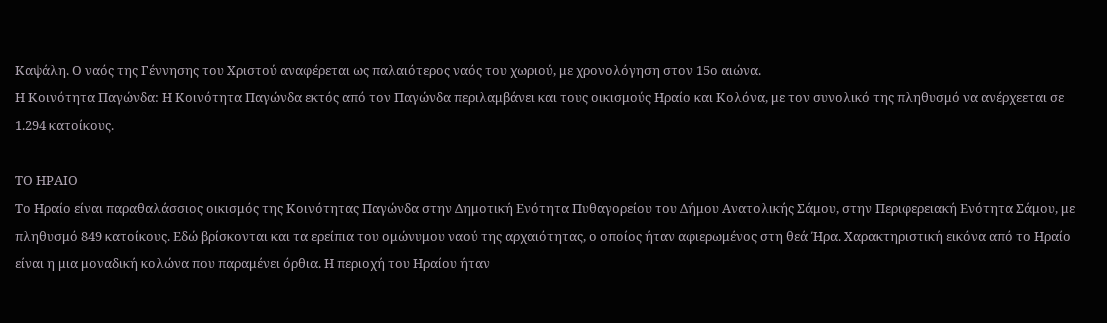Καψάλη. Ο ναός της Γέννησης του Χριστού αναφέρεται ως παλαιότερος ναός του χωριού, με χρονολόγηση στον 15ο αιώνα.
Η Κοινότητα Παγώνδα: Η Κοινότητα Παγώνδα εκτός από τον Παγώνδα περιλαμβάνει και τους οικισμούς Ηραίο και Κολόνα, με τον συνολικό της πληθυσμό να ανέρχεεται σε 1.294 κατοίκους.

ΤΟ ΗΡΑΙΟ
Το Ηραίο είναι παραθαλάσσιος οικισμός της Κοινότητας Παγώνδα στην Δημοτική Ενότητα Πυθαγορείου του Δήμου Ανατολικής Σάμου, στην Περιφερειακή Ενότητα Σάμου, με πληθυσμό 849 κατοίκους. Εδώ βρίσκονται και τα ερείπια του ομώνυμου ναού της αρχαιότητας, ο οποίος ήταν αφιερωμένος στη θεά Ήρα. Χαρακτηριστική εικόνα από το Ηραίο είναι η μια μοναδική κολώνα που παραμένει όρθια. Η περιοχή του Ηραίου ήταν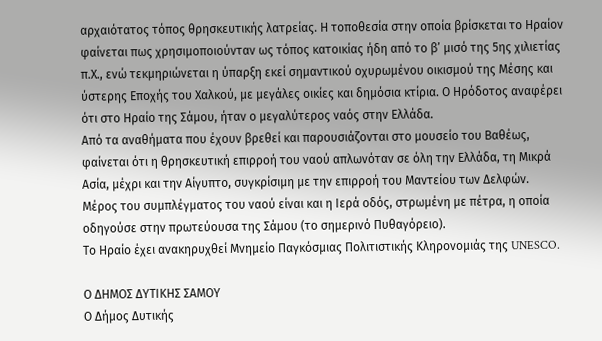αρχαιότατος τόπος θρησκευτικής λατρείας. Η τοποθεσία στην οποία βρίσκεται το Ηραίον φαίνεται πως χρησιμοποιούνταν ως τόπος κατοικίας ήδη από το β’ μισό της 5ης χιλιετίας π.Χ., ενώ τεκμηριώνεται η ύπαρξη εκεί σημαντικού οχυρωμένου οικισμού της Μέσης και ύστερης Εποχής του Χαλκού, με μεγάλες οικίες και δημόσια κτίρια. Ο Ηρόδοτος αναφέρει ότι στο Ηραίο της Σάμου, ήταν ο μεγαλύτερος ναός στην Ελλάδα.
Από τα αναθήματα που έχουν βρεθεί και παρουσιάζονται στο μουσείο του Βαθέως, φαίνεται ότι η θρησκευτική επιρροή του ναού απλωνόταν σε όλη την Ελλάδα, τη Μικρά Ασία, μέχρι και την Αίγυπτο, συγκρίσιμη με την επιρροή του Μαντείου των Δελφών.
Μέρος του συμπλέγματος του ναού είναι και η Ιερά οδός, στρωμένη με πέτρα, η οποία οδηγούσε στην πρωτεύουσα της Σάμου (το σημερινό Πυθαγόρειο).
Το Ηραίο έχει ανακηρυχθεί Μνημείο Παγκόσμιας Πολιτιστικής Κληρονομιάς της UNESCO.

Ο ΔΗΜΟΣ ΔΥΤΙΚΗΣ ΣΑΜΟΥ
Ο Δήμος Δυτικής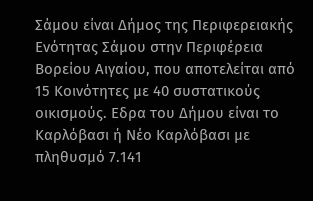Σάμου είναι Δήμος της Περιφερειακής Ενότητας Σάμου στην Περιφέρεια Βορείου Αιγαίου, που αποτελείται από 15 Κοινότητες με 40 συστατικούς οικισμούς. Εδρα του Δήμου είναι το Καρλόβασι ή Νέο Καρλόβασι με πληθυσμό 7.141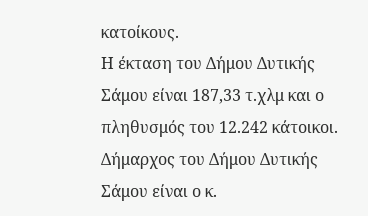κατοίκους.
Η έκταση του Δήμου Δυτικής Σάμου είναι 187,33 τ.χλμ και ο πληθυσμός του 12.242 κάτοικοι.
Δήμαρχος του Δήμου Δυτικής Σάμου είναι ο κ.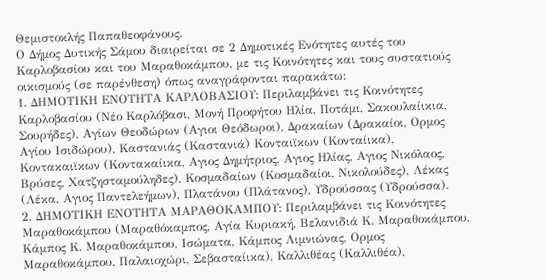Θεμιστοκλής Παπαθεοφάνους.
Ο Δήμος Δυτικής Σάμου διαιρείται σε 2 Δημοτικές Ενότητες αυτές του Καρλοβασίου και του Μαραθοκάμπου, με τις Κοινότητες και τους συστατιούς οικισμούς (σε παρένθεση) όπως αναγράφονται παρακάτω:
1. ΔΗΜΟΤΙΚΗ ΕΝΟΤΗΤΑ ΚΑΡΛΟΒΑΣΙΟΥ: Περιλαμβάνει τις Κοινότητες Καρλοβασίου (Νέο Καρλόβασι, Μονή Προφήτου Ηλία, Ποτάμι, Σακουλαίικια, Σουρήδες), Αγίων Θεοδώρων (Αγιοι Θεόδωροι), Δρακαίων (Δρακαίοι, Ορμος Αγίου Ισιδώρου), Καστανιάς (Καστανιά) Κονταιϊκων (Κονταίικα), Κοντακαιϊκων (Κοντακαίικα, Αγιος Δημήτριος, Αγιος Ηλίας, Αγιος Νικόλαος, Βρύσες, Χατζησταμούληδες), Κοσμαδαίων (Κοσμαδαίοι, Νικολούδες), Λέκας (Λέκα, Αγιος Παντελεήμων), Πλατάνου (Πλάτανος), Υδρούσσας (Υδρούσσα).
2. ΔΗΜΟΤΙΚΗ ΕΝΟΤΗΤΑ ΜΑΡΑΘΟΚΑΜΠΟΥ: Περιλαμβάνει τις Κοινότητες Μαραθοκάμπου (Μαραθόκαμπος, Αγία Κυριακή, Βελανιδιά Κ. Μαραθοκάμπου, Κάμπος Κ. Μαραθοκάμπου, Ισώματα, Κάμπος Λιμνιώνας, Ορμος Μαραθοκάμπου, Παλαιοχώρι, Σεβασταίικα), Καλλιθέας (Καλλιθέα),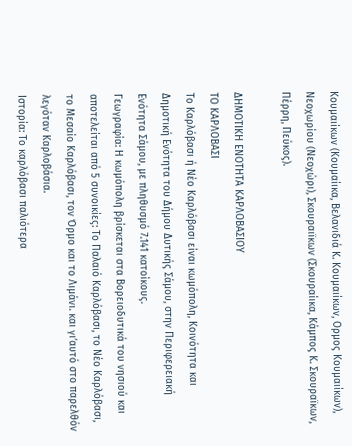Κουμαιίκων (Κουμαίικα, Βελανιδιά Κ. Κουμαιίκων, Ορμος Κουμαιίκων), Νεοχωρίου (Νεοχώρι), Σκουραιϊκων (Σκουραίικα, Κάμπος Κ. Σκουραϊκων, Πέρρη, Πεύκος).

ΔΗΜΟΤΙΚΗ ΕΝΟΤΗΤΑ ΚΑΡΛΟΒΑΣΙΟΥ
ΤΟ ΚΑΡΛΟΒΑΣΙ
Το Καρλόβασι ή Νέο Καρλόβασι είναι κωμόπολη, Κοινότητα και Δημοτική Ενότητα του Δήμου Δυτικής Σάμου, στην Περιφερειακή Ενότητα Σάμου, με πληθυσμό 7.141 κατοίκους.
Γεωγραφία: Η κωμόπολη βρίσκεται στα Βορειοδυτικά του νησιού και αποτελείται από 5 συνοικίες: Το Παλαιό Καρλόβασι, το Νέο Καρλόβασι, το Μεσαίο Καρλόβασι, τον Όρμο και το Λιμάνι. και γι’αυτό στο παρελθόν λεγόταν Καρλοβάσια.
Ιστορία: Το καρλόβασι παλιότερα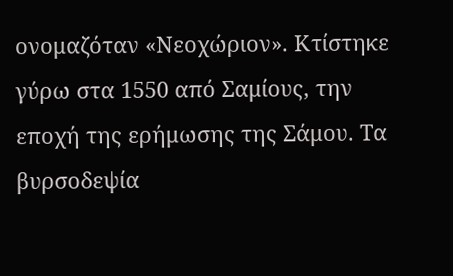ονομαζόταν «Νεοχώριον». Κτίστηκε γύρω στα 1550 από Σαμίους, την εποχή της ερήμωσης της Σάμου. Τα βυρσοδεψία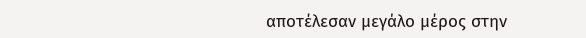αποτέλεσαν μεγάλο μέρος στην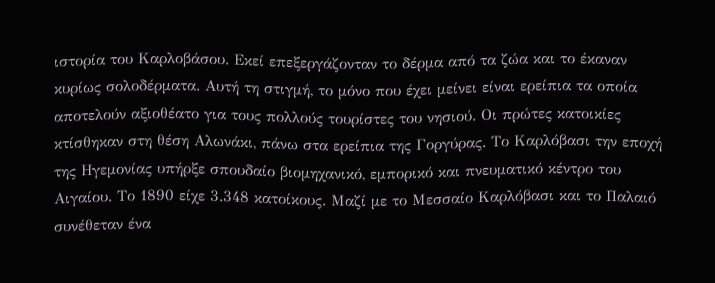ιστορία του Καρλοβάσου. Εκεί επεξεργάζονταν το δέρμα από τα ζώα και το έκαναν κυρίως σολοδέρματα. Αυτή τη στιγμή, το μόνο που έχει μείνει είναι ερείπια τα οποία αποτελούν αξιοθέατο για τους πολλούς τουρίστες του νησιού. Οι πρώτες κατοικίες κτίσθηκαν στη θέση Αλωνάκι, πάνω στα ερείπια της Γοργύρας. Το Καρλόβασι την εποχή της Ηγεμονίας υπήρξε σπουδαίο βιομηχανικό, εμπορικό και πνευματικό κέντρο του Αιγαίου. Το 1890 είχε 3.348 κατοίκους. Μαζί με το Μεσσαίο Καρλόβασι και το Παλαιό συνέθεταν ένα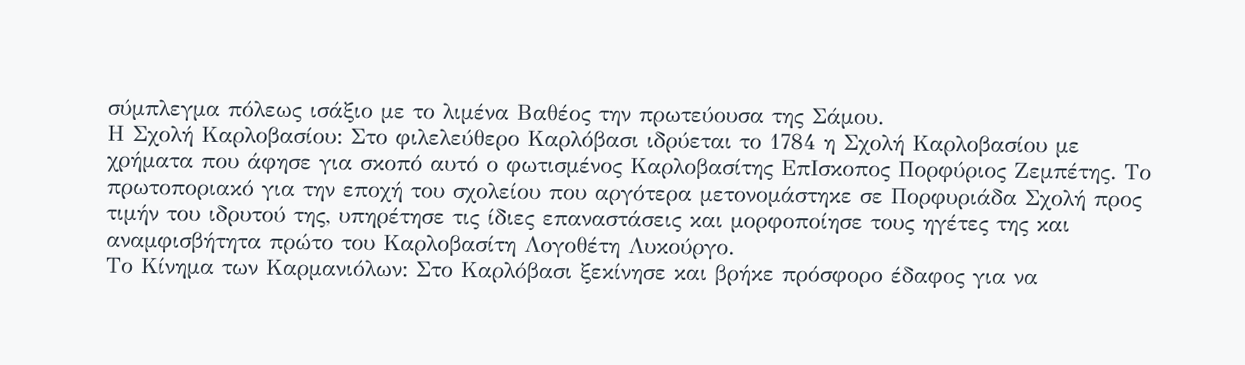σύμπλεγμα πόλεως ισάξιο με το λιμένα Βαθέος την πρωτεύουσα της Σάμου.
Η Σχολή Καρλοβασίου: Στο φιλελεύθερο Καρλόβασι ιδρύεται το 1784 η Σχολή Καρλοβασίου με χρήματα που άφησε για σκοπό αυτό ο φωτισμένος Καρλοβασίτης ΕπΙσκοπος Πορφύριος Ζεμπέτης. Το πρωτοποριακό για την εποχή του σχολείου που αργότερα μετονομάστηκε σε Πορφυριάδα Σχολή προς τιμήν του ιδρυτού της, υπηρέτησε τις ίδιες επαναστάσεις και μορφοποίησε τους ηγέτες της και αναμφισβήτητα πρώτο του Καρλοβασίτη Λογοθέτη Λυκούργο.
Το Κίνημα των Καρμανιόλων: Στο Καρλόβασι ξεκίνησε και βρήκε πρόσφορο έδαφος για να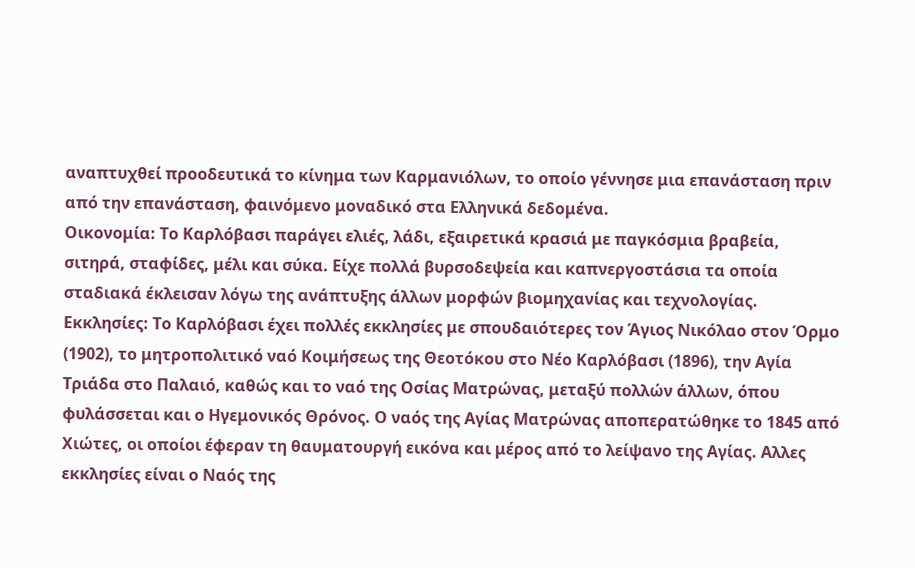αναπτυχθεί προοδευτικά το κίνημα των Καρμανιόλων, το οποίο γέννησε μια επανάσταση πριν από την επανάσταση, φαινόμενο μοναδικό στα Ελληνικά δεδομένα.
Οικονομία: Το Καρλόβασι παράγει ελιές, λάδι, εξαιρετικά κρασιά με παγκόσμια βραβεία, σιτηρά, σταφίδες, μέλι και σύκα. Είχε πολλά βυρσοδεψεία και καπνεργοστάσια τα οποία σταδιακά έκλεισαν λόγω της ανάπτυξης άλλων μορφών βιομηχανίας και τεχνολογίας.
Εκκλησίες: Το Καρλόβασι έχει πολλές εκκλησίες με σπουδαιότερες τον Άγιος Νικόλαο στον Όρμο (1902), το μητροπολιτικό ναό Κοιμήσεως της Θεοτόκου στο Νέο Καρλόβασι (1896), την Αγία Τριάδα στο Παλαιό, καθώς και το ναό της Οσίας Ματρώνας, μεταξύ πολλών άλλων, όπου φυλάσσεται και ο Ηγεμονικός Θρόνος. Ο ναός της Αγίας Ματρώνας αποπερατώθηκε το 1845 από Χιώτες, οι οποίοι έφεραν τη θαυματουργή εικόνα και μέρος από το λείψανο της Αγίας. Αλλες εκκλησίες είναι ο Ναός της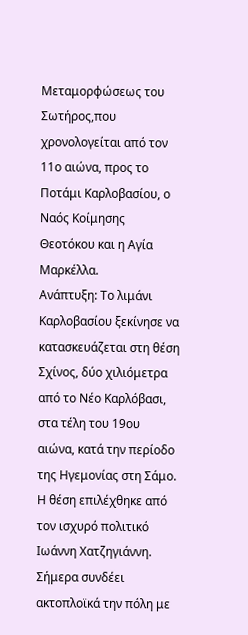Μεταμορφώσεως του Σωτήρος,που χρονολογείται από τον 11ο αιώνα, προς το Ποτάμι Καρλοβασίου, ο Ναός Κοίμησης Θεοτόκου και η Αγία Μαρκέλλα.
Ανάπτυξη: Το λιμάνι Καρλοβασίου ξεκίνησε να κατασκευάζεται στη θέση Σχίνος, δύο χιλιόμετρα από το Νέο Καρλόβασι, στα τέλη του 19ου αιώνα, κατά την περίοδο της Ηγεμονίας στη Σάμο. Η θέση επιλέχθηκε από τον ισχυρό πολιτικό Ιωάννη Χατζηγιάννη. Σήμερα συνδέει ακτοπλοϊκά την πόλη με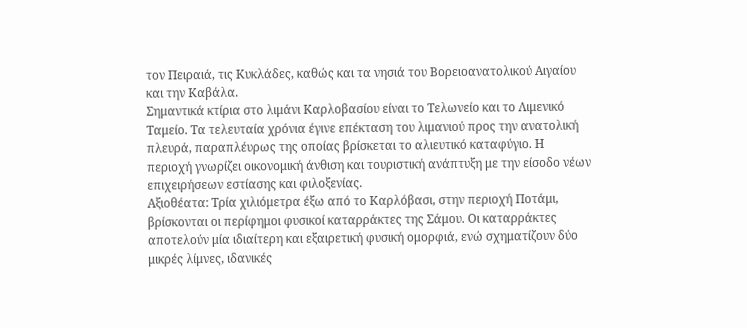τον Πειραιά, τις Κυκλάδες, καθώς και τα νησιά του Βορειοανατολικού Αιγαίου και την Καβάλα.
Σημαντικά κτίρια στο λιμάνι Καρλοβασίου είναι το Τελωνείο και το Λιμενικό Ταμείο. Τα τελευταία χρόνια έγινε επέκταση του λιμανιού προς την ανατολική πλευρά, παραπλέυρως της οποίας βρίσκεται το αλιευτικό καταφύγιο. Η περιοχή γνωρίζει οικονομική άνθιση και τουριστική ανάπτυξη με την είσοδο νέων επιχειρήσεων εστίασης και φιλοξενίας.
Αξιοθέατα: Tρία χιλιόμετρα έξω από το Καρλόβασι, στην περιοχή Ποτάμι, βρίσκονται οι περίφημοι φυσικοί καταρράκτες της Σάμου. Οι καταρράκτες αποτελούν μία ιδιαίτερη και εξαιρετική φυσική ομορφιά, ενώ σχηματίζουν δύο μικρές λίμνες, ιδανικές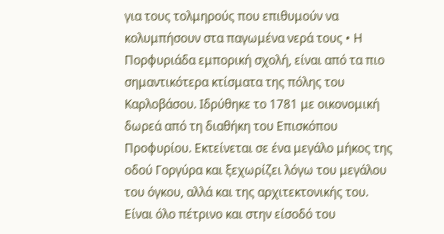για τους τολμηρούς που επιθυμούν να κολυμπήσουν στα παγωμένα νερά τους • Η Πορφυριάδα εμπορική σχολή, είναι από τα πιο σημαντικότερα κτίσματα της πόλης του Καρλοβάσου. Ιδρύθηκε το 1781 με οικονομική δωρεά από τη διαθήκη του Επισκόπου Προφυρίου. Εκτείνεται σε ένα μεγάλο μήκος της οδού Γοργύρα και ξεχωρίζει λόγω του μεγάλου του όγκου, αλλά και της αρχιτεκτονικής του. Είναι όλο πέτρινο και στην είσοδό του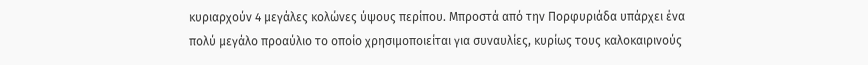κυριαρχούν 4 μεγάλες κολώνες ύψους περίπου. Μπροστά από την Πορφυριάδα υπάρχει ένα πολύ μεγάλο προαύλιο το οποίο χρησιμοποιείται για συναυλίες, κυρίως τους καλοκαιρινούς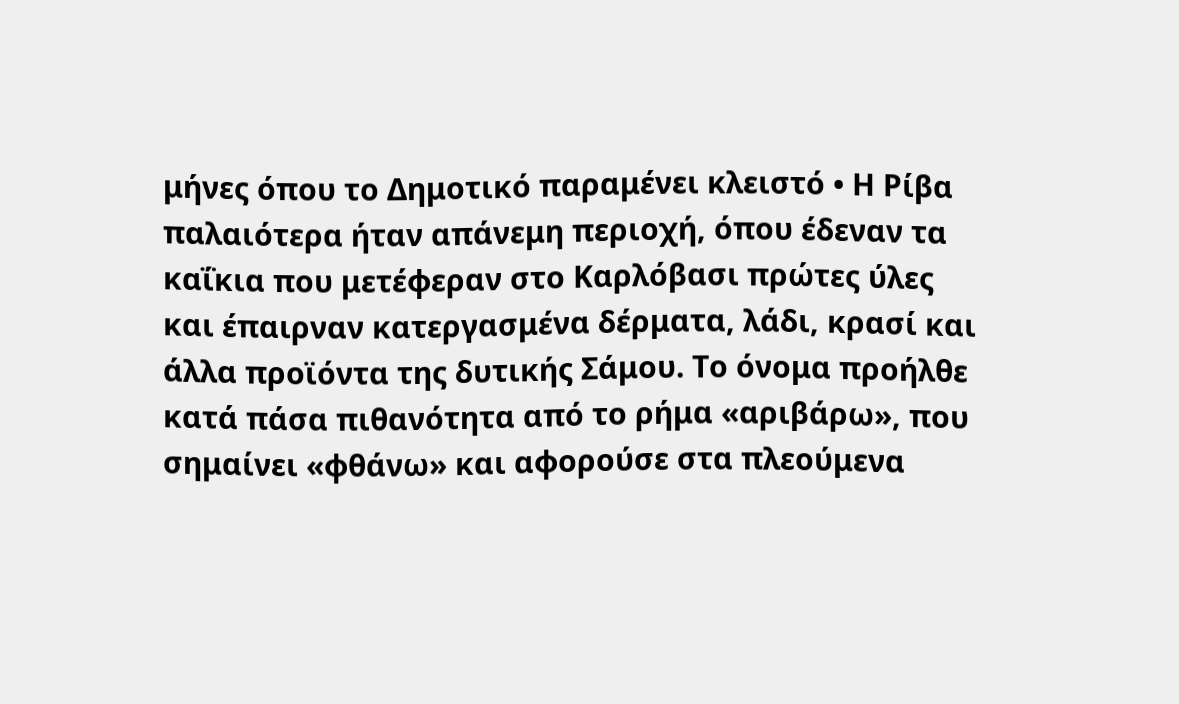μήνες όπου το Δημοτικό παραμένει κλειστό • Η Ρίβα παλαιότερα ήταν απάνεμη περιοχή, όπου έδεναν τα καΐκια που μετέφεραν στο Καρλόβασι πρώτες ύλες και έπαιρναν κατεργασμένα δέρματα, λάδι, κρασί και άλλα προϊόντα της δυτικής Σάμου. Το όνομα προήλθε κατά πάσα πιθανότητα από το ρήμα «αριβάρω», που σημαίνει «φθάνω» και αφορούσε στα πλεούμενα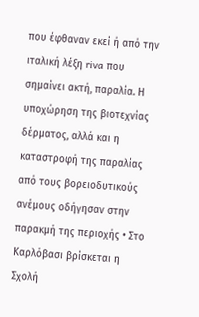που έφθαναν εκεί ή από την ιταλική λέξη riva που σημαίνει ακτή, παραλία. Η υποχώρηση της βιοτεχνίας δέρματος, αλλά και η καταστροφή της παραλίας από τους βορειοδυτικούς ανέμους οδήγησαν στην παρακμή της περιοχής • Στο Καρλόβασι βρίσκεται η Σχολή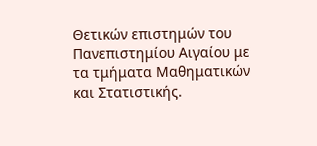Θετικών επιστημών του Πανεπιστημίου Αιγαίου με τα τμήματα Μαθηματικών και Στατιστικής.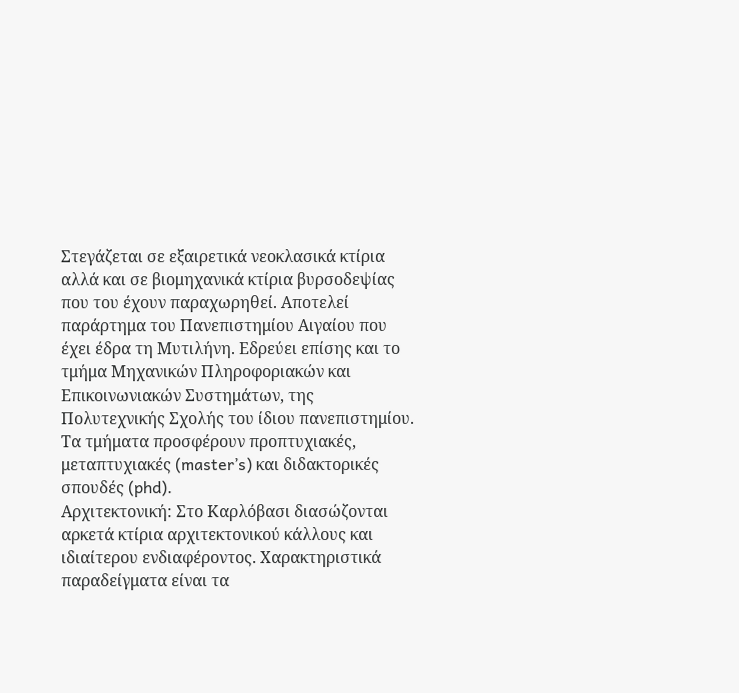Στεγάζεται σε εξαιρετικά νεοκλασικά κτίρια αλλά και σε βιομηχανικά κτίρια βυρσοδεψίας που του έχουν παραχωρηθεί. Αποτελεί παράρτημα του Πανεπιστημίου Αιγαίου που έχει έδρα τη Μυτιλήνη. Εδρεύει επίσης και το τμήμα Μηχανικών Πληροφοριακών και Επικοινωνιακών Συστημάτων, της Πολυτεχνικής Σχολής του ίδιου πανεπιστημίου. Τα τμήματα προσφέρουν προπτυχιακές, μεταπτυχιακές (master’s) και διδακτορικές σπουδές (phd).
Αρχιτεκτονική: Στο Καρλόβασι διασώζονται αρκετά κτίρια αρχιτεκτονικού κάλλους και ιδιαίτερου ενδιαφέροντος. Χαρακτηριστικά παραδείγματα είναι τα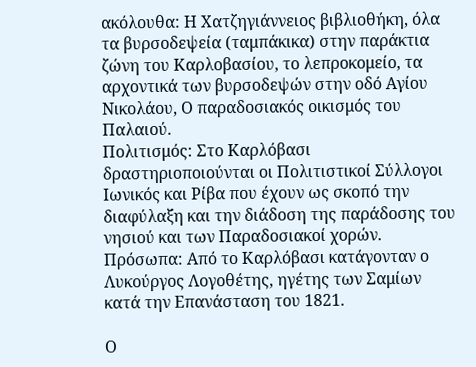ακόλουθα: Η Χατζηγιάννειος βιβλιοθήκη, όλα τα βυρσοδεψεία (ταμπάκικα) στην παράκτια ζώνη του Καρλοβασίου, το λεπροκομείο, τα αρχοντικά των βυρσοδεψών στην οδό Αγίου Νικολάου, Ο παραδοσιακός οικισμός του Παλαιού.
Πολιτισμός: Στο Καρλόβασι δραστηριοποιούνται οι Πολιτιστικοί Σύλλογοι Ιωνικός και Ρίβα που έχουν ως σκοπό την διαφύλαξη και την διάδοση της παράδοσης του νησιού και των Παραδοσιακοί χορών.
Πρόσωπα: Από το Καρλόβασι κατάγονταν ο Λυκούργος Λογοθέτης, ηγέτης των Σαμίων κατά την Επανάσταση του 1821.

Ο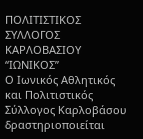ΠΟΛΙΤΙΣΤΙΚΟΣ ΣΥΛΛΟΓΟΣ ΚΑΡΛΟΒΑΣΙΟΥ “ΙΩΝΙΚΟΣ”
Ο Ιωνικός Αθλητικός και Πολιτιστικός Σύλλογος Καρλοβάσου δραστηριοποιείται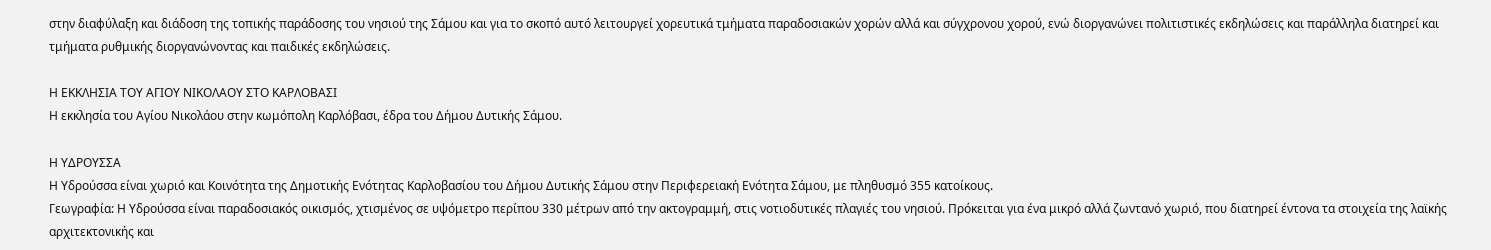στην διαφύλαξη και διάδοση της τοπικής παράδοσης του νησιού της Σάμου και για το σκοπό αυτό λειτουργεί χορευτικά τμήματα παραδοσιακών χορών αλλά και σύγχρονου χορού, ενώ διοργανώνει πολιτιστικές εκδηλώσεις και παράλληλα διατηρεί και τμήματα ρυθμικής διοργανώνοντας και παιδικές εκδηλώσεις.

Η ΕΚΚΛΗΣΙΑ ΤΟΥ ΑΓΙΟΥ ΝΙΚΟΛΑΟΥ ΣΤΟ ΚΑΡΛΟΒΑΣΙ
Η εκκλησία του Αγίου Νικολάου στην κωμόπολη Καρλόβασι, έδρα του Δήμου Δυτικής Σάμου.

Η ΥΔΡΟΥΣΣΑ
Η Υδρούσσα είναι χωριό και Κοινότητα της Δημοτικής Ενότητας Καρλοβασίου του Δήμου Δυτικής Σάμου στην Περιφερειακή Ενότητα Σάμου, με πληθυσμό 355 κατοίκους.
Γεωγραφία: Η Υδρούσσα είναι παραδοσιακός οικισμός, χτισμένος σε υψόμετρο περίπου 330 μέτρων από την ακτογραμμή, στις νοτιοδυτικές πλαγιές του νησιού. Πρόκειται για ένα μικρό αλλά ζωντανό χωριό, που διατηρεί έντονα τα στοιχεία της λαϊκής αρχιτεκτονικής και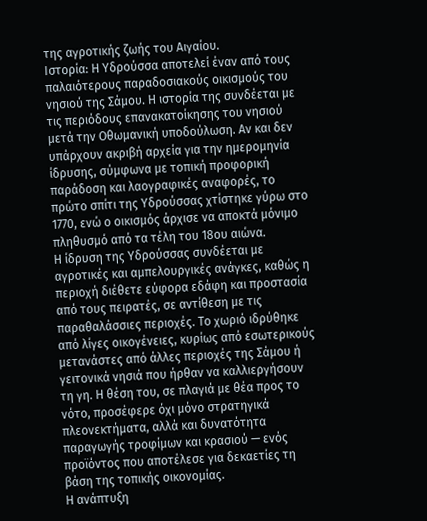της αγροτικής ζωής του Αιγαίου.
Ιστορία: Η Υδρούσσα αποτελεί έναν από τους παλαιότερους παραδοσιακούς οικισμούς του νησιού της Σάμου. Η ιστορία της συνδέεται με τις περιόδους επανακατοίκησης του νησιού μετά την Οθωμανική υποδούλωση. Αν και δεν υπάρχουν ακριβή αρχεία για την ημερομηνία ίδρυσης, σύμφωνα με τοπική προφορική παράδοση και λαογραφικές αναφορές, το πρώτο σπίτι της Υδρούσσας χτίστηκε γύρω στο 1770, ενώ ο οικισμός άρχισε να αποκτά μόνιμο πληθυσμό από τα τέλη του 18ου αιώνα.
Η ίδρυση της Υδρούσσας συνδέεται με αγροτικές και αμπελουργικές ανάγκες, καθώς η περιοχή διέθετε εύφορα εδάφη και προστασία από τους πειρατές, σε αντίθεση με τις παραθαλάσσιες περιοχές. Το χωριό ιδρύθηκε από λίγες οικογένειες, κυρίως από εσωτερικούς μετανάστες από άλλες περιοχές της Σάμου ή γειτονικά νησιά που ήρθαν να καλλιεργήσουν τη γη. Η θέση του, σε πλαγιά με θέα προς το νότο, προσέφερε όχι μόνο στρατηγικά πλεονεκτήματα, αλλά και δυνατότητα παραγωγής τροφίμων και κρασιού — ενός προϊόντος που αποτέλεσε για δεκαετίες τη βάση της τοπικής οικονομίας.
Η ανάπτυξη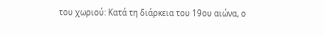του χωριού: Κατά τη διάρκεια του 19ου αιώνα, ο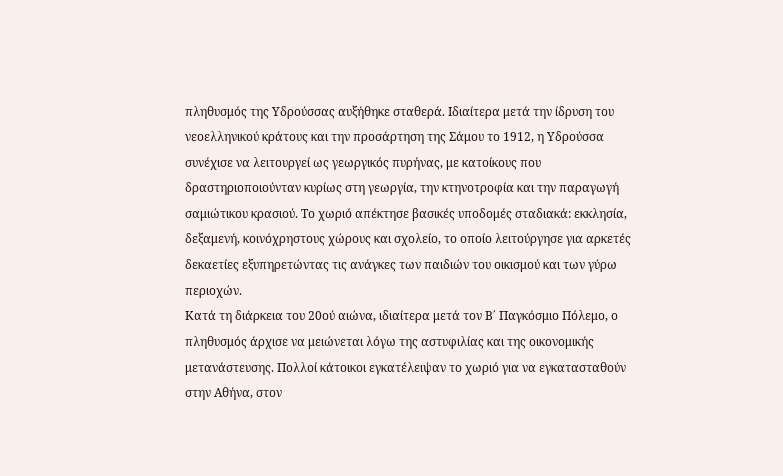πληθυσμός της Υδρούσσας αυξήθηκε σταθερά. Ιδιαίτερα μετά την ίδρυση του νεοελληνικού κράτους και την προσάρτηση της Σάμου το 1912, η Υδρούσσα συνέχισε να λειτουργεί ως γεωργικός πυρήνας, με κατοίκους που δραστηριοποιούνταν κυρίως στη γεωργία, την κτηνοτροφία και την παραγωγή σαμιώτικου κρασιού. Το χωριό απέκτησε βασικές υποδομές σταδιακά: εκκλησία, δεξαμενή, κοινόχρηστους χώρους και σχολείο, το οποίο λειτούργησε για αρκετές δεκαετίες εξυπηρετώντας τις ανάγκες των παιδιών του οικισμού και των γύρω περιοχών.
Κατά τη διάρκεια του 20ού αιώνα, ιδιαίτερα μετά τον Β΄ Παγκόσμιο Πόλεμο, ο πληθυσμός άρχισε να μειώνεται λόγω της αστυφιλίας και της οικονομικής μετανάστευσης. Πολλοί κάτοικοι εγκατέλειψαν το χωριό για να εγκατασταθούν στην Αθήνα, στον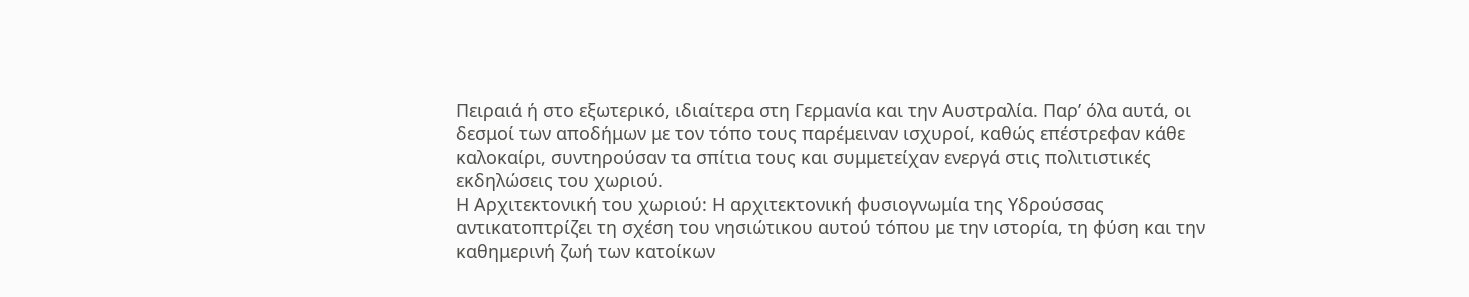Πειραιά ή στο εξωτερικό, ιδιαίτερα στη Γερμανία και την Αυστραλία. Παρ’ όλα αυτά, οι δεσμοί των αποδήμων με τον τόπο τους παρέμειναν ισχυροί, καθώς επέστρεφαν κάθε καλοκαίρι, συντηρούσαν τα σπίτια τους και συμμετείχαν ενεργά στις πολιτιστικές εκδηλώσεις του χωριού.
Η Αρχιτεκτονική του χωριού: Η αρχιτεκτονική φυσιογνωμία της Υδρούσσας αντικατοπτρίζει τη σχέση του νησιώτικου αυτού τόπου με την ιστορία, τη φύση και την καθημερινή ζωή των κατοίκων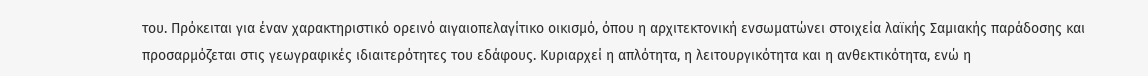του. Πρόκειται για έναν χαρακτηριστικό ορεινό αιγαιοπελαγίτικο οικισμό, όπου η αρχιτεκτονική ενσωματώνει στοιχεία λαϊκής Σαμιακής παράδοσης και προσαρμόζεται στις γεωγραφικές ιδιαιτερότητες του εδάφους. Κυριαρχεί η απλότητα, η λειτουργικότητα και η ανθεκτικότητα, ενώ η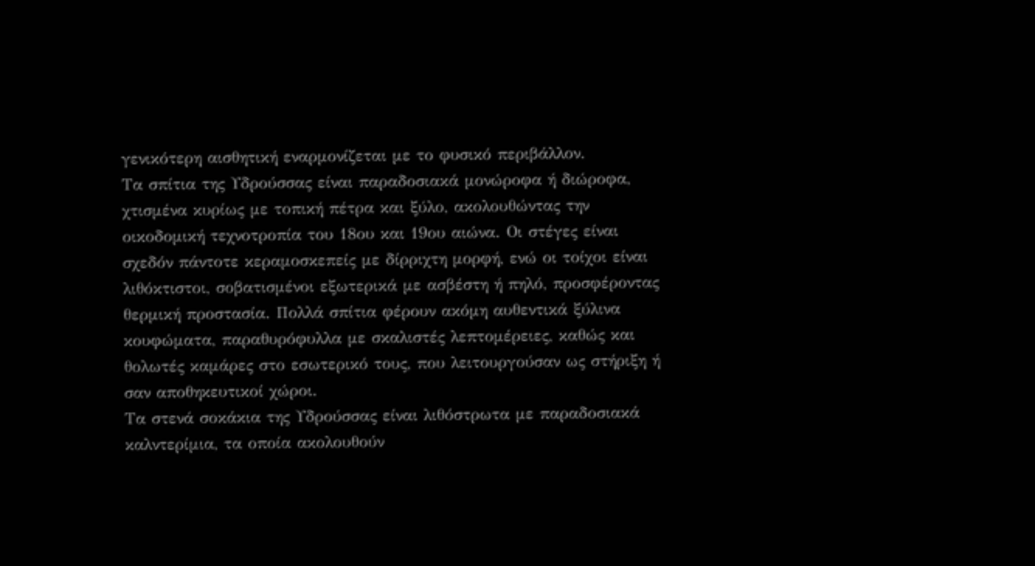γενικότερη αισθητική εναρμονίζεται με το φυσικό περιβάλλον.
Τα σπίτια της Υδρούσσας είναι παραδοσιακά μονώροφα ή διώροφα, χτισμένα κυρίως με τοπική πέτρα και ξύλο, ακολουθώντας την οικοδομική τεχνοτροπία του 18ου και 19ου αιώνα. Οι στέγες είναι σχεδόν πάντοτε κεραμοσκεπείς με δίρριχτη μορφή, ενώ οι τοίχοι είναι λιθόκτιστοι, σοβατισμένοι εξωτερικά με ασβέστη ή πηλό, προσφέροντας θερμική προστασία. Πολλά σπίτια φέρουν ακόμη αυθεντικά ξύλινα κουφώματα, παραθυρόφυλλα με σκαλιστές λεπτομέρειες, καθώς και θολωτές καμάρες στο εσωτερικό τους, που λειτουργούσαν ως στήριξη ή σαν αποθηκευτικοί χώροι.
Τα στενά σοκάκια της Υδρούσσας είναι λιθόστρωτα με παραδοσιακά καλντερίμια, τα οποία ακολουθούν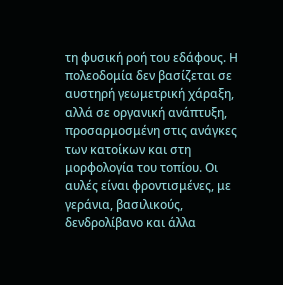τη φυσική ροή του εδάφους. Η πολεοδομία δεν βασίζεται σε αυστηρή γεωμετρική χάραξη, αλλά σε οργανική ανάπτυξη, προσαρμοσμένη στις ανάγκες των κατοίκων και στη μορφολογία του τοπίου. Οι αυλές είναι φροντισμένες, με γεράνια, βασιλικούς, δενδρολίβανο και άλλα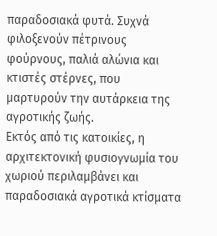παραδοσιακά φυτά. Συχνά φιλοξενούν πέτρινους φούρνους, παλιά αλώνια και κτιστές στέρνες, που μαρτυρούν την αυτάρκεια της αγροτικής ζωής.
Εκτός από τις κατοικίες, η αρχιτεκτονική φυσιογνωμία του χωριού περιλαμβάνει και παραδοσιακά αγροτικά κτίσματα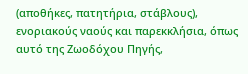(αποθήκες, πατητήρια, στάβλους), ενοριακούς ναούς και παρεκκλήσια, όπως αυτό της Ζωοδόχου Πηγής,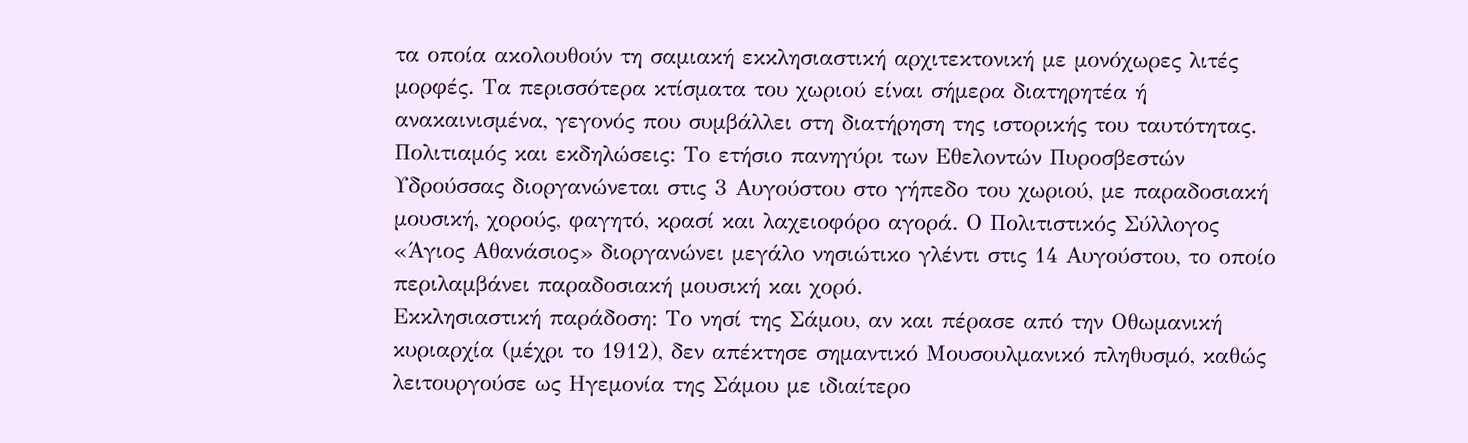τα οποία ακολουθούν τη σαμιακή εκκλησιαστική αρχιτεκτονική με μονόχωρες λιτές μορφές. Τα περισσότερα κτίσματα του χωριού είναι σήμερα διατηρητέα ή ανακαινισμένα, γεγονός που συμβάλλει στη διατήρηση της ιστορικής του ταυτότητας.
Πολιτιαμός και εκδηλώσεις: Το ετήσιο πανηγύρι των Εθελοντών Πυροσβεστών Υδρούσσας διοργανώνεται στις 3 Αυγούστου στο γήπεδο του χωριού, με παραδοσιακή μουσική, χορούς, φαγητό, κρασί και λαχειοφόρο αγορά. Ο Πολιτιστικός Σύλλογος «Άγιος Αθανάσιος» διοργανώνει μεγάλο νησιώτικο γλέντι στις 14 Αυγούστου, το οποίο περιλαμβάνει παραδοσιακή μουσική και χορό.
Εκκλησιαστική παράδοση: Το νησί της Σάμου, αν και πέρασε από την Οθωμανική κυριαρχία (μέχρι το 1912), δεν απέκτησε σημαντικό Μουσουλμανικό πληθυσμό, καθώς λειτουργούσε ως Ηγεμονία της Σάμου με ιδιαίτερο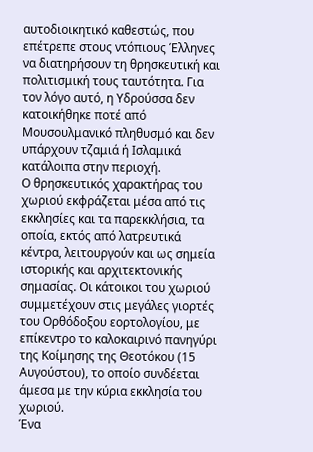αυτοδιοικητικό καθεστώς, που επέτρεπε στους ντόπιους Έλληνες να διατηρήσουν τη θρησκευτική και πολιτισμική τους ταυτότητα. Για τον λόγο αυτό, η Υδρούσσα δεν κατοικήθηκε ποτέ από Μουσουλμανικό πληθυσμό και δεν υπάρχουν τζαμιά ή Ισλαμικά κατάλοιπα στην περιοχή.
Ο θρησκευτικός χαρακτήρας του χωριού εκφράζεται μέσα από τις εκκλησίες και τα παρεκκλήσια, τα οποία, εκτός από λατρευτικά κέντρα, λειτουργούν και ως σημεία ιστορικής και αρχιτεκτονικής σημασίας. Οι κάτοικοι του χωριού συμμετέχουν στις μεγάλες γιορτές του Ορθόδοξου εορτολογίου, με επίκεντρο το καλοκαιρινό πανηγύρι της Κοίμησης της Θεοτόκου (15 Αυγούστου), το οποίο συνδέεται άμεσα με την κύρια εκκλησία του χωριού.
Ένα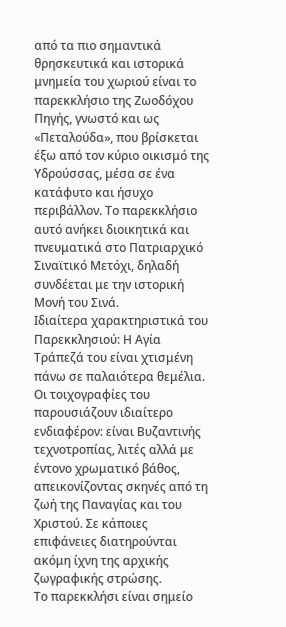από τα πιο σημαντικά θρησκευτικά και ιστορικά μνημεία του χωριού είναι το παρεκκλήσιο της Ζωοδόχου Πηγής, γνωστό και ως «Πεταλούδα», που βρίσκεται έξω από τον κύριο οικισμό της Υδρούσσας, μέσα σε ένα κατάφυτο και ήσυχο περιβάλλον. Το παρεκκλήσιο αυτό ανήκει διοικητικά και πνευματικά στο Πατριαρχικό Σιναϊτικό Μετόχι, δηλαδή συνδέεται με την ιστορική Μονή του Σινά.
Ιδιαίτερα χαρακτηριστικά του Παρεκκλησιού: Η Αγία Τράπεζά του είναι χτισμένη πάνω σε παλαιότερα θεμέλια. Οι τοιχογραφίες του παρουσιάζουν ιδιαίτερο ενδιαφέρον: είναι Βυζαντινής τεχνοτροπίας, λιτές αλλά με έντονο χρωματικό βάθος, απεικονίζοντας σκηνές από τη ζωή της Παναγίας και του Χριστού. Σε κάποιες επιφάνειες διατηρούνται ακόμη ίχνη της αρχικής ζωγραφικής στρώσης.
Το παρεκκλήσι είναι σημείο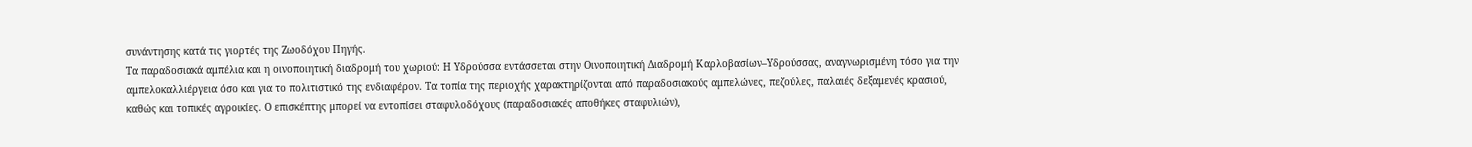συνάντησης κατά τις γιορτές της Ζωοδόχου Πηγής.
Τα παραδοσιακά αμπέλια και η οινοποιητική διαδρομή του χωριού: Η Υδρούσσα εντάσσεται στην Οινοποιητική Διαδρομή Καρλοβασίων–Υδρούσσας, αναγνωρισμένη τόσο για την αμπελοκαλλιέργεια όσο και για το πολιτιστικό της ενδιαφέρον. Τα τοπία της περιοχής χαρακτηρίζονται από παραδοσιακούς αμπελώνες, πεζούλες, παλαιές δεξαμενές κρασιού, καθώς και τοπικές αγροικίες. Ο επισκέπτης μπορεί να εντοπίσει σταφυλοδόχους (παραδοσιακές αποθήκες σταφυλιών),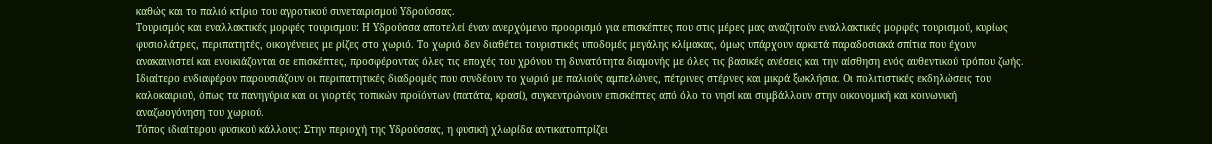καθώς και το παλιό κτίριο του αγροτικού συνεταιρισμού Υδρούσσας.
Τουρισμός και εναλλακτικές μορφές τουρισμου: Η Υδρούσσα αποτελεί έναν ανερχόμενο προορισμό για επισκέπτες που στις μέρες μας αναζητούν εναλλακτικές μορφές τουρισμού, κυρίως φυσιολάτρες, περιπατητές, οικογένειες με ρίζες στο χωριό. Το χωριό δεν διαθέτει τουριστικές υποδομές μεγάλης κλίμακας, όμως υπάρχουν αρκετά παραδοσιακά σπίτια που έχουν ανακαινιστεί και ενοικιάζονται σε επισκέπτες, προσφέροντας όλες τις εποχές του χρόνου τη δυνατότητα διαμονής με όλες τις βασικές ανέσεις και την αίσθηση ενός αυθεντικού τρόπου ζωής.
Ιδιαίτερο ενδιαφέρον παρουσιάζουν οι περιπατητικές διαδρομές που συνδέουν το χωριό με παλιούς αμπελώνες, πέτρινες στέρνες και μικρά ξωκλήσια. Οι πολιτιστικές εκδηλώσεις του καλοκαιριού, όπως τα πανηγύρια και οι γιορτές τοπικών προϊόντων (πατάτα, κρασί), συγκεντρώνουν επισκέπτες από όλο το νησί και συμβάλλουν στην οικονομική και κοινωνική αναζωογόνηση του χωριού.
Τόπος ιδιαίτερου φυσικού κάλλους: Στην περιοχή της Υδρούσσας, η φυσική χλωρίδα αντικατοπτρίζει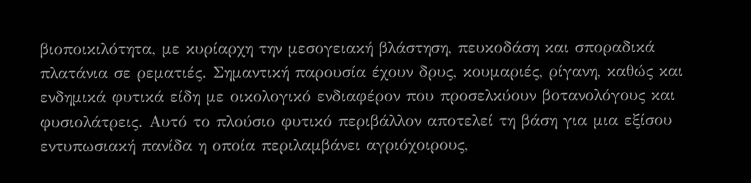βιοποικιλότητα, με κυρίαρχη την μεσογειακή βλάστηση, πευκοδάση και σποραδικά πλατάνια σε ρεματιές. Σημαντική παρουσία έχουν δρυς, κουμαριές, ρίγανη, καθώς και ενδημικά φυτικά είδη με οικολογικό ενδιαφέρον που προσελκύουν βοτανολόγους και φυσιολάτρεις. Αυτό το πλούσιο φυτικό περιβάλλον αποτελεί τη βάση για μια εξίσου εντυπωσιακή πανίδα η οποία περιλαμβάνει αγριόχοιρους,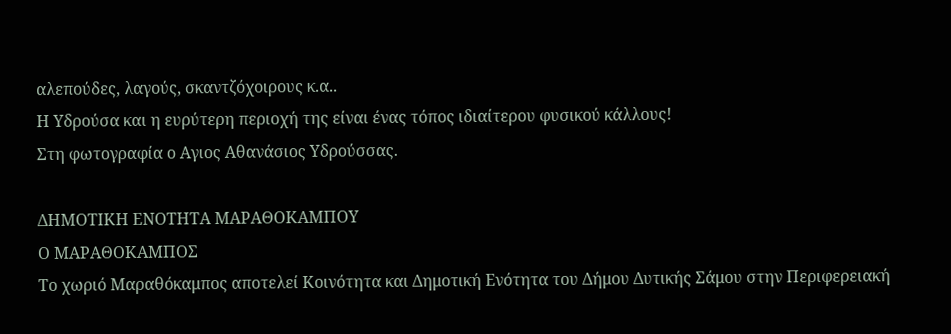αλεπούδες, λαγούς, σκαντζόχοιρους κ.α..
Η Υδρούσα και η ευρύτερη περιοχή της είναι ένας τόπος ιδιαίτερου φυσικού κάλλους!
Στη φωτογραφία ο Αγιος Αθανάσιος Υδρούσσας.

ΔΗΜΟΤΙΚΗ ΕΝΟΤΗΤΑ ΜΑΡΑΘΟΚΑΜΠΟΥ
Ο ΜΑΡΑΘΟΚΑΜΠΟΣ
Το χωριό Μαραθόκαμπος αποτελεί Κοινότητα και Δημοτική Ενότητα του Δήμου Δυτικής Σάμου στην Περιφερειακή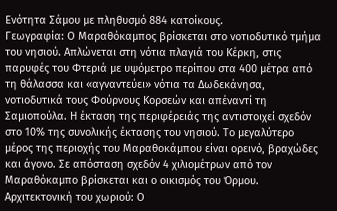Ενότητα Σάμου με πληθυσμό 884 κατοίκους.
Γεωγραφία: Ο Μαραθόκαμπος βρίσκεται στο νοτιοδυτικό τμήμα του νησιού. Απλώνεται στη νότια πλαγιά του Κέρκη, στις παρυφές του Φτεριά με υψόμετρο περίπου στα 400 μέτρα από τη θάλασσα και «αγναντεύει» νότια τα Δωδεκάνησα, νοτιοδυτικά τους Φούρνους Κορσεών και απέναντί τη Σαμιοπούλα. Η έκταση της περιφέρειάς της αντιστοιχεί σχεδόν στο 10% της συνολικής έκτασης του νησιού. Το μεγαλύτερο μέρος της περιοχής του Μαραθοκάμπου είναι ορεινό, βραχώδες και άγονο. Σε απόσταση σχεδόν 4 χιλιομέτρων από τον Μαραθόκαμπο βρίσκεται και ο οικισμός του Όρμου.
Αρχιτεκτονική του χωριού: Ο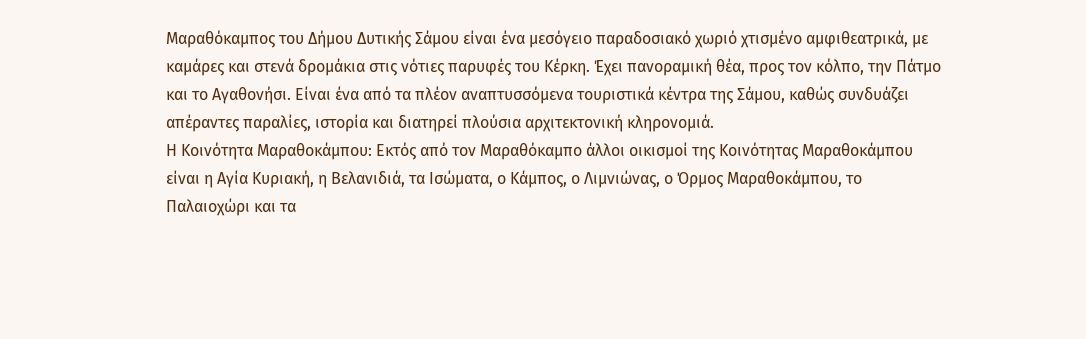Μαραθόκαμπος του Δήμου Δυτικής Σάμου είναι ένα μεσόγειο παραδοσιακό χωριό χτισμένο αμφιθεατρικά, με καμάρες και στενά δρομάκια στις νότιες παρυφές του Κέρκη. Έχει πανοραμική θέα, προς τον κόλπο, την Πάτμο και το Αγαθονήσι. Είναι ένα από τα πλέον αναπτυσσόμενα τουριστικά κέντρα της Σάμου, καθώς συνδυάζει απέραντες παραλίες, ιστορία και διατηρεί πλούσια αρχιτεκτονική κληρονομιά.
Η Κοινότητα Μαραθοκάμπου: Εκτός από τον Μαραθόκαμπο άλλοι οικισμοί της Κοινότητας Μαραθοκάμπου είναι η Αγία Κυριακή, η Βελανιδιά, τα Ισώματα, ο Κάμπος, ο Λιμνιώνας, ο Όρμος Μαραθοκάμπου, το Παλαιοχώρι και τα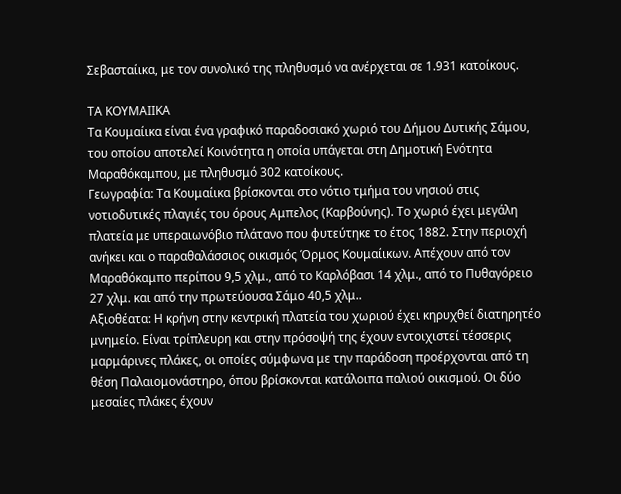Σεβασταίικα, με τον συνολικό της πληθυσμό να ανέρχεται σε 1.931 κατοίκους.

ΤΑ ΚΟΥΜΑΙΙΚΑ
Τα Κουμαίικα είναι ένα γραφικό παραδοσιακό χωριό του Δήμου Δυτικής Σάμου, του οποίου αποτελεί Κοινότητα η οποία υπάγεται στη Δημοτική Ενότητα Μαραθόκαμπου, με πληθυσμό 302 κατοίκους.
Γεωγραφία: Τα Κουμαίικα βρίσκονται στο νότιο τμήμα του νησιού στις νοτιοδυτικές πλαγιές του όρους Αμπελος (Καρβούνης). Το χωριό έχει μεγάλη πλατεία με υπεραιωνόβιο πλάτανο που φυτεύτηκε το έτος 1882. Στην περιοχή ανήκει και ο παραθαλάσσιος οικισμός Όρμος Κουμαίικων. Απέχουν από τον Μαραθόκαμπο περίπου 9,5 χλμ., από το Καρλόβασι 14 χλμ., από το Πυθαγόρειο 27 χλμ. και από την πρωτεύουσα Σάμο 40,5 χλμ..
Αξιοθέατα: Η κρήνη στην κεντρική πλατεία του χωριού έχει κηρυχθεί διατηρητέο μνημείο. Είναι τρίπλευρη και στην πρόσοψή της έχουν εντοιχιστεί τέσσερις μαρμάρινες πλάκες, οι οποίες σύμφωνα με την παράδοση προέρχονται από τη θέση Παλαιομονάστηρο, όπου βρίσκονται κατάλοιπα παλιού οικισμού. Οι δύο μεσαίες πλάκες έχουν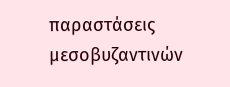παραστάσεις μεσοβυζαντινών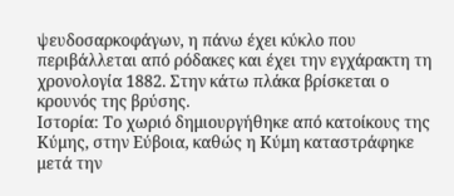ψευδοσαρκοφάγων, η πάνω έχει κύκλο που περιβάλλεται από ρόδακες και έχει την εγχάρακτη τη χρονολογία 1882. Στην κάτω πλάκα βρίσκεται ο κρουνός της βρύσης.
Ιστορία: Το χωριό δημιουργήθηκε από κατοίκους της Κύμης, στην Εύβοια, καθώς η Κύμη καταστράφηκε μετά την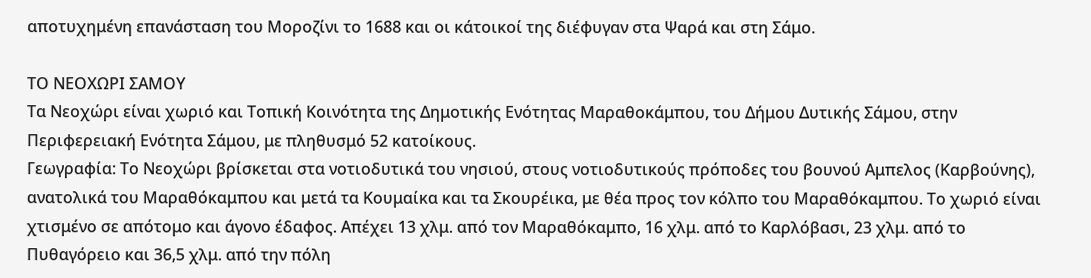αποτυχημένη επανάσταση του Μοροζίνι το 1688 και οι κάτοικοί της διέφυγαν στα Ψαρά και στη Σάμο.

ΤΟ ΝΕΟΧΩΡΙ ΣΑΜΟΥ
Τα Νεοχώρι είναι χωριό και Τοπική Κοινότητα της Δημοτικής Ενότητας Μαραθοκάμπου, του Δήμου Δυτικής Σάμου, στην Περιφερειακή Ενότητα Σάμου, με πληθυσμό 52 κατοίκους.
Γεωγραφία: Το Νεοχώρι βρίσκεται στα νοτιοδυτικά του νησιού, στους νοτιοδυτικούς πρόποδες του βουνού Αμπελος (Καρβούνης), ανατολικά του Μαραθόκαμπου και μετά τα Κουμαίκα και τα Σκουρέικα, με θέα προς τον κόλπο του Μαραθόκαμπου. Το χωριό είναι χτισμένο σε απότομο και άγονο έδαφος. Απέχει 13 χλμ. από τον Μαραθόκαμπο, 16 χλμ. από το Καρλόβασι, 23 χλμ. από το Πυθαγόρειο και 36,5 χλμ. από την πόλη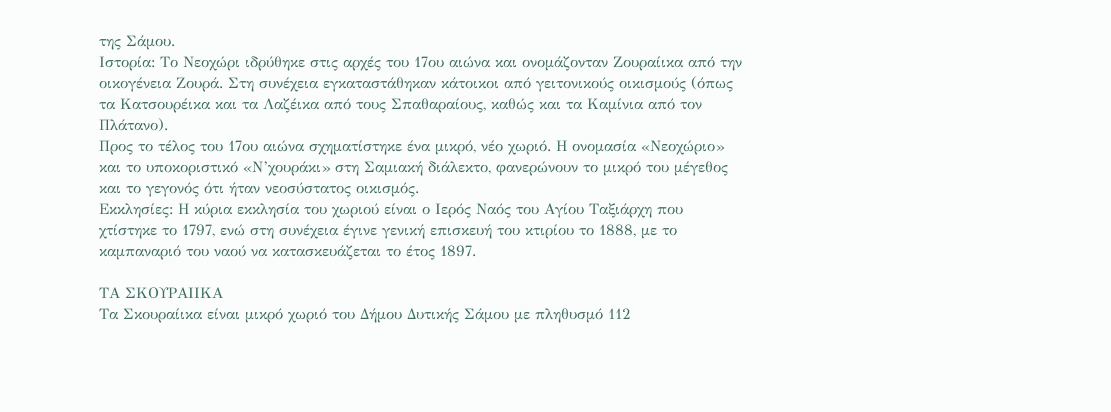της Σάμου.
Ιστορία: Το Νεοχώρι ιδρύθηκε στις αρχές του 17ου αιώνα και ονομάζονταν Ζουραίικα από την οικογένεια Ζουρά. Στη συνέχεια εγκαταστάθηκαν κάτοικοι από γειτονικούς οικισμούς (όπως τα Κατσουρέικα και τα Λαζέικα από τους Σπαθαραίους, καθώς και τα Καμίνια από τον Πλάτανο).
Προς το τέλος του 17ου αιώνα σχηματίστηκε ένα μικρό, νέο χωριό. Η ονομασία «Νεοχώριο» και το υποκοριστικό «Ν’χουράκι» στη Σαμιακή διάλεκτο, φανερώνουν το μικρό του μέγεθος και το γεγονός ότι ήταν νεοσύστατος οικισμός.
Εκκλησίες: Η κύρια εκκλησία του χωριού είναι ο Ιερός Ναός του Αγίου Ταξιάρχη που χτίστηκε το 1797, ενώ στη συνέχεια έγινε γενική επισκευή του κτιρίου το 1888, με το καμπαναριό του ναού να κατασκευάζεται το έτος 1897.

ΤΑ ΣΚΟΥΡΑΙΙΚΑ
Τα Σκουραίικα είναι μικρό χωριό του Δήμου Δυτικής Σάμου με πληθυσμό 112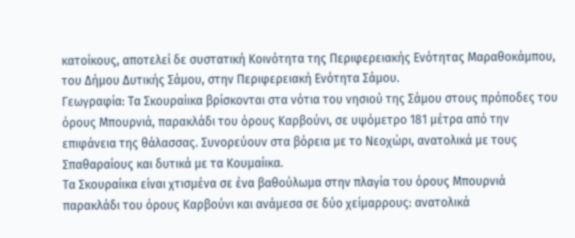κατοίκους, αποτελεί δε συστατική Κοινότητα της Περιφερειακής Ενότητας Μαραθοκάμπου, του Δήμου Δυτικής Σάμου, στην Περιφερειακή Ενότητα Σάμου.
Γεωγραφία: Τα Σκουραίικα βρίσκονται στα νότια του νησιού της Σάμου στους πρόποδες του όρους Μπουρνιά, παρακλάδι του όρους Καρβούνι, σε υψόμετρο 181 μέτρα από την επιφάνεια της θάλασσας. Συνορεύουν στα βόρεια με το Νεοχώρι, ανατολικά με τους Σπαθαραίους και δυτικά με τα Κουμαίικα.
Τα Σκουραίικα είναι χτισμένα σε ένα βαθούλωμα στην πλαγία του όρους Μπουρνιά παρακλάδι του όρους Καρβούνι και ανάμεσα σε δύο χείμαρρους: ανατολικά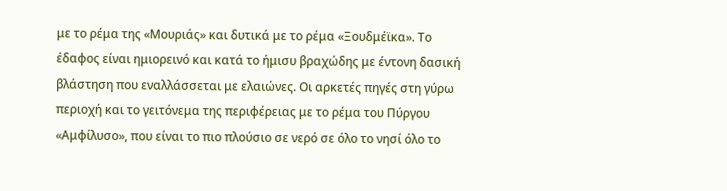με το ρέμα της «Μουριάς» και δυτικά με το ρέμα «Ξουδμέϊκα». Το έδαφος είναι ημιορεινό και κατά το ήμισυ βραχώδης με έντονη δασική βλάστηση που εναλλάσσεται με ελαιώνες. Οι αρκετές πηγές στη γύρω περιοχή και το γειτόνεμα της περιφέρειας με το ρέμα του Πύργου «Αμφίλυσο», που είναι το πιο πλούσιο σε νερό σε όλο το νησί όλο το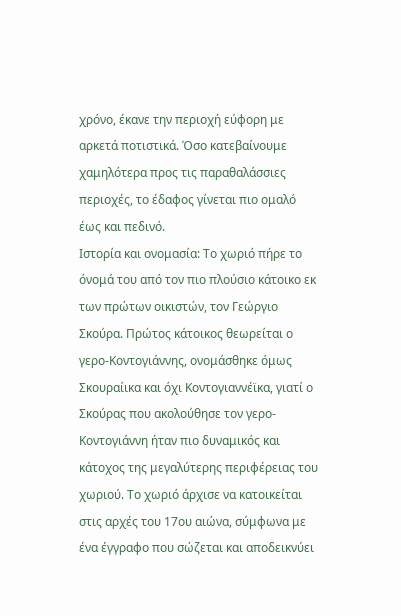χρόνο, έκανε την περιοχή εύφορη με αρκετά ποτιστικά. Όσο κατεβαίνουμε χαμηλότερα προς τις παραθαλάσσιες περιοχές, το έδαφος γίνεται πιο ομαλό έως και πεδινό.
Ιστορία και ονομασία: Το χωριό πήρε το όνομά του από τον πιο πλούσιο κάτοικο εκ των πρώτων οικιστών, τον Γεώργιο Σκούρα. Πρώτος κάτοικος θεωρείται ο γερο-Κοντογιάννης, ονομάσθηκε όμως Σκουραίικα και όχι Κοντογιαννέϊκα, γιατί ο Σκούρας που ακολούθησε τον γερο-Κοντογιάννη ήταν πιο δυναμικός και κάτοχος της μεγαλύτερης περιφέρειας του χωριού. Το χωριό άρχισε να κατοικείται στις αρχές του 17ου αιώνα, σύμφωνα με ένα έγγραφο που σώζεται και αποδεικνύει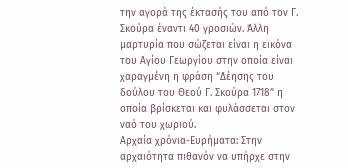την αγορά της έκτασής του από τον Γ. Σκούρα έναντι 40 γροσιών. Άλλη μαρτυρία που σώζεται είναι η εικόνα του Αγίου Γεωργίου στην οποία είναι χαραγμένη η φράση “Δέησης του δούλου του Θεού Γ. Σκούρα 1718” η οποία βρίσκεται και φυλάσσεται στον ναό του χωριού.
Αρχαία χρόνια-Ευρήματα: Στην αρχαιότητα πιθανόν να υπήρχε στην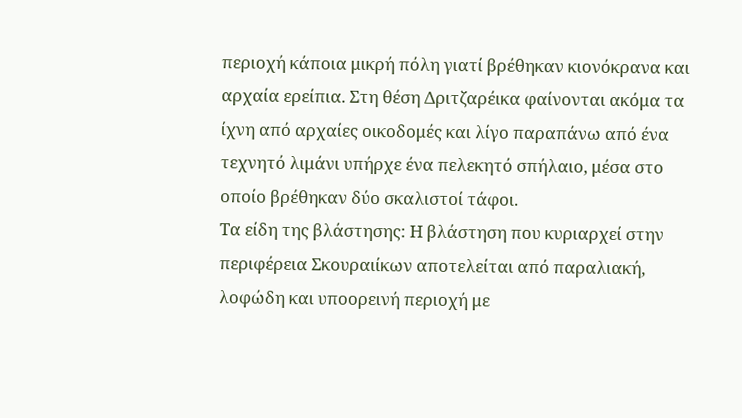περιοχή κάποια μικρή πόλη γιατί βρέθηκαν κιονόκρανα και αρχαία ερείπια. Στη θέση Δριτζαρέικα φαίνονται ακόμα τα ίχνη από αρχαίες οικοδομές και λίγο παραπάνω από ένα τεχνητό λιμάνι υπήρχε ένα πελεκητό σπήλαιο, μέσα στο οποίο βρέθηκαν δύο σκαλιστοί τάφοι.
Τα είδη της βλάστησης: Η βλάστηση που κυριαρχεί στην περιφέρεια Σκουραιίκων αποτελείται από παραλιακή, λοφώδη και υποορεινή περιοχή με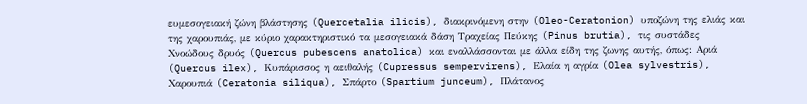ευμεσογειακή ζώνη βλάστησης (Quercetalia ilicis), διακρινόμενη στην (Oleo-Ceratonion) υποζώνη της ελιάς και της χαρουπιάς, με κύριο χαρακτηριστικό τα μεσογειακά δάση Τραχείας Πεύκης (Pinus brutia), τις συστάδες Χνοώδους δρυός (Quercus pubescens anatolica) και εναλλάσσονται με άλλα είδη της ζωνης αυτής, όπως: Αριά (Quercus ilex), Κυπάρισσος η αειθαλής (Cupressus sempervirens), Ελαία η αγρία (Olea sylvestris), Χαρουπιά (Ceratonia siliqua), Σπάρτο (Spartium junceum), Πλάτανος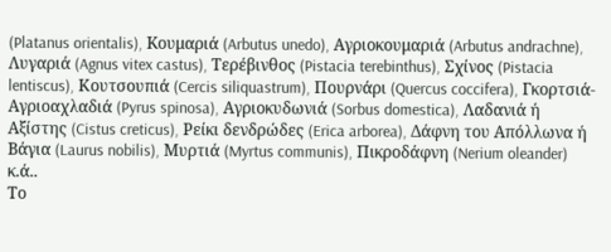(Platanus orientalis), Kουμαριά (Arbutus unedo), Aγριοκουμαριά (Arbutus andrachne), Λυγαριά (Agnus vitex castus), Τερέβινθος (Pistacia terebinthus), Σχίνος (Pistacia lentiscus), Κουτσουπιά (Cercis siliquastrum), Πουρνάρι (Quercus coccifera), Γκορτσιά-Αγριοαχλαδιά (Pyrus spinosa), Αγριοκυδωνιά (Sorbus domestica), Λαδανιά ή Αξίστης (Cistus creticus), Ρείκι δενδρώδες (Erica arborea), Δάφνη του Απόλλωνα ή Βάγια (Laurus nobilis), Μυρτιά (Myrtus communis), Πικροδάφνη (Nerium oleander) κ.ά..
Το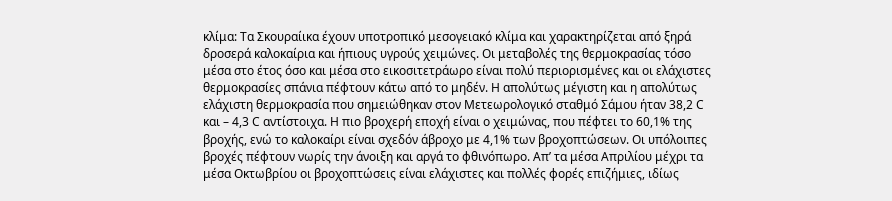κλίμα: Τα Σκουραίικα έχουν υποτροπικό μεσογειακό κλίμα και χαρακτηρίζεται από ξηρά δροσερά καλοκαίρια και ήπιους υγρούς χειμώνες. Οι μεταβολές της θερμοκρασίας τόσο μέσα στο έτος όσο και μέσα στο εικοσιτετράωρο είναι πολύ περιορισμένες και οι ελάχιστες θερμοκρασίες σπάνια πέφτουν κάτω από το μηδέν. Η απολύτως μέγιστη και η απολύτως ελάχιστη θερμοκρασία που σημειώθηκαν στον Μετεωρολογικό σταθμό Σάμου ήταν 38,2 C και – 4,3 C αντίστοιχα. Η πιο βροχερή εποχή είναι ο χειμώνας, που πέφτει το 60,1% της βροχής, ενώ το καλοκαίρι είναι σχεδόν άβροχο με 4,1% των βροχοπτώσεων. Οι υπόλοιπες βροχές πέφτουν νωρίς την άνοιξη και αργά το φθινόπωρο. Απ’ τα μέσα Απριλίου μέχρι τα μέσα Οκτωβρίου οι βροχοπτώσεις είναι ελάχιστες και πολλές φορές επιζήμιες, ιδίως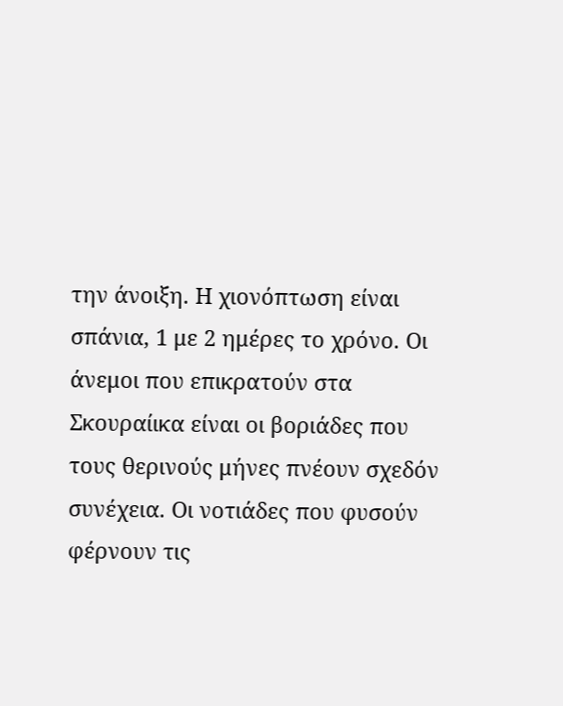την άνοιξη. Η χιονόπτωση είναι σπάνια, 1 με 2 ημέρες το χρόνο. Οι άνεμοι που επικρατούν στα Σκουραίικα είναι οι βοριάδες που τους θερινούς μήνες πνέουν σχεδόν συνέχεια. Οι νοτιάδες που φυσούν φέρνουν τις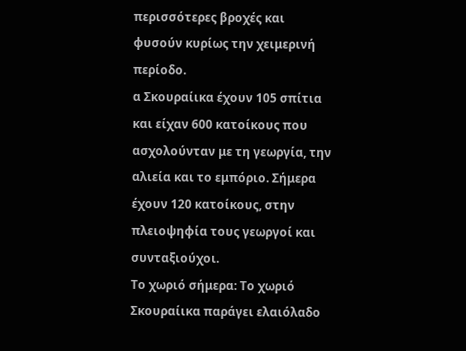περισσότερες βροχές και φυσούν κυρίως την χειμερινή περίοδο.
α Σκουραίικα έχουν 105 σπίτια και είχαν 600 κατοίκους που ασχολούνταν με τη γεωργία, την αλιεία και το εμπόριο. Σήμερα έχουν 120 κατοίκους, στην πλειοψηφία τους γεωργοί και συνταξιούχοι.
Το χωριό σήμερα: Το χωριό Σκουραίικα παράγει ελαιόλαδο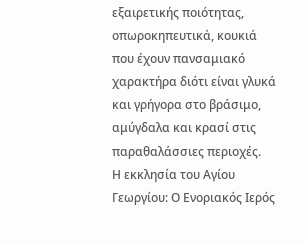εξαιρετικής ποιότητας, οπωροκηπευτικά, κουκιά που έχουν πανσαμιακό χαρακτήρα διότι είναι γλυκά και γρήγορα στο βράσιμο, αμύγδαλα και κρασί στις παραθαλάσσιες περιοχές.
Η εκκλησία του Αγίου Γεωργίου: Ο Ενοριακός Ιερός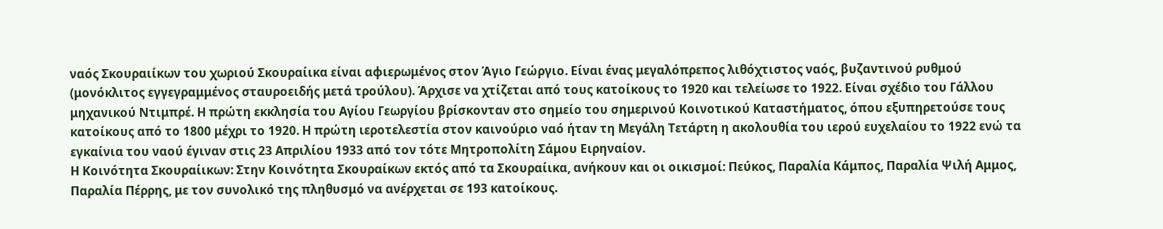ναός Σκουραιίκων του χωριού Σκουραίικα είναι αφιερωμένος στον Άγιο Γεώργιο. Είναι ένας μεγαλόπρεπος λιθόχτιστος ναός, βυζαντινού ρυθμού (μονόκλιτος εγγεγραμμένος σταυροειδής μετά τρούλου). Άρχισε να χτίζεται από τους κατοίκους το 1920 και τελείωσε το 1922. Είναι σχέδιο του Γάλλου μηχανικού Ντιμπρέ. Η πρώτη εκκλησία του Αγίου Γεωργίου βρίσκονταν στο σημείο του σημερινού Κοινοτικού Καταστήματος, όπου εξυπηρετούσε τους κατοίκους από το 1800 μέχρι το 1920. Η πρώτη ιεροτελεστία στον καινούριο ναό ήταν τη Μεγάλη Τετάρτη η ακολουθία του ιερού ευχελαίου το 1922 ενώ τα εγκαίνια του ναού έγιναν στις 23 Απριλίου 1933 από τον τότε Μητροπολίτη Σάμου Ειρηναίον.
Η Κοινότητα Σκουραίικων: Στην Κοινότητα Σκουραίκων εκτός από τα Σκουραίικα, ανήκουν και οι οικισμοί: Πεύκος, Παραλία Κάμπος, Παραλία Ψιλή Αμμος, Παραλία Πέρρης, με τον συνολικό της πληθυσμό να ανέρχεται σε 193 κατοίκους.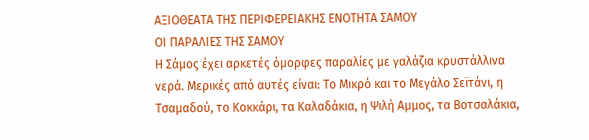ΑΞΙΟΘΕΑΤΑ ΤΗΣ ΠΕΡΙΦΕΡΕΙΑΚΗΣ ΕΝΟΤΗΤΑ ΣΑΜΟΥ
ΟΙ ΠΑΡΑΛΙΕΣ ΤΗΣ ΣΑΜΟΥ
Η Σάμος έχει αρκετές όμορφες παραλίες με γαλάζια κρυστάλλινα νερά. Μερικές από αυτές είναι: Το Μικρό και τo Μεγάλο Σεϊτάνι, η Τσαμαδού, το Κοκκάρι, τα Καλαδάκια, η Ψιλή Αμμος, τα Βοτσαλάκια,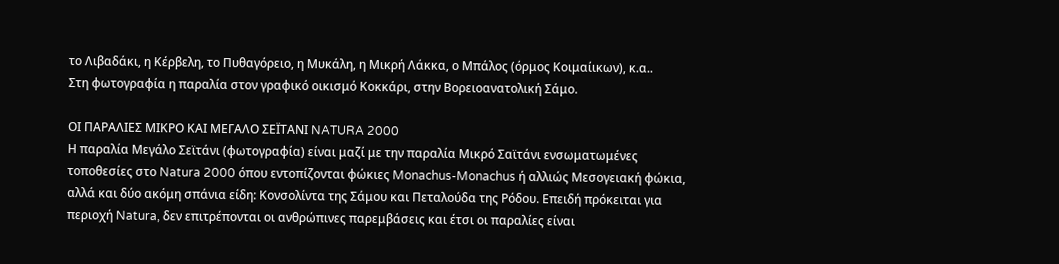το Λιβαδάκι, η Κέρβελη, το Πυθαγόρειο, η Μυκάλη, η Μικρή Λάκκα, ο Μπάλος (όρμος Κοιμαίικων), κ.α..
Στη φωτογραφία η παραλία στον γραφικό οικισμό Κοκκάρι, στην Βορειοανατολική Σάμο.

ΟΙ ΠΑΡΑΛΙΕΣ ΜΙΚΡΟ ΚΑΙ ΜΕΓΑΛΟ ΣΕΪΤΑΝΙ NATURA 2000
Η παραλία Μεγάλο Σεϊτάνι (φωτογραφία) είναι μαζί με την παραλία Μικρό Σαϊτάνι ενσωματωμένες τοποθεσίες στο Natura 2000 όπου εντοπίζονται φώκιες Monachus-Monachus ή αλλιώς Μεσογειακή φώκια, αλλά και δύο ακόμη σπάνια είδη: Κονσολίντα της Σάμου και Πεταλούδα της Ρόδου. Επειδή πρόκειται για περιοχή Natura, δεν επιτρέπονται οι ανθρώπινες παρεμβάσεις και έτσι οι παραλίες είναι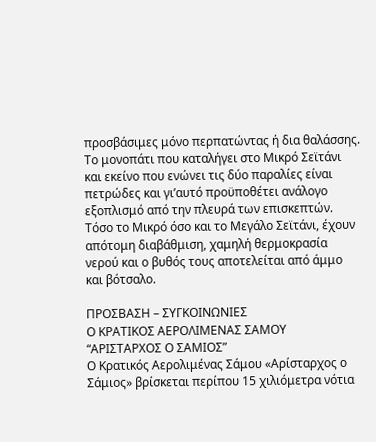προσβάσιμες μόνο περπατώντας ή δια θαλάσσης. Το μονοπάτι που καταλήγει στο Μικρό Σεϊτάνι και εκείνο που ενώνει τις δύο παραλίες είναι πετρώδες και γι’αυτό προϋποθέτει ανάλογο εξοπλισμό από την πλευρά των επισκεπτών. Τόσο το Μικρό όσο και το Μεγάλο Σεϊτάνι, έχουν απότομη διαβάθμιση, χαμηλή θερμoκρασία νερού και ο βυθός τους αποτελείται από άμμο και βότσαλο.

ΠΡΟΣΒΑΣΗ – ΣΥΓΚΟΙΝΩΝΙΕΣ
Ο ΚΡΑΤΙΚΟΣ ΑΕΡΟΛΙΜΕΝΑΣ ΣΑΜΟΥ “ΑΡΙΣΤΑΡΧΟΣ Ο ΣΑΜΙΟΣ”
Ο Κρατικός Αερολιμένας Σάμου «Αρίσταρχος ο Σάμιος» βρίσκεται περίπου 15 χιλιόμετρα νότια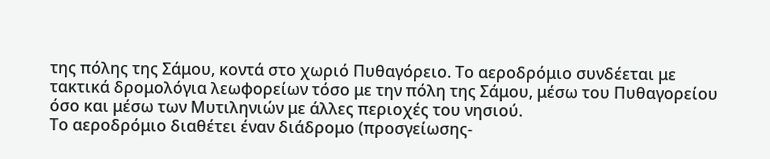της πόλης της Σάμου, κοντά στο χωριό Πυθαγόρειο. Το αεροδρόμιο συνδέεται με τακτικά δρομολόγια λεωφορείων τόσο με την πόλη της Σάμου, μέσω του Πυθαγορείου όσο και μέσω των Μυτιληνιών με άλλες περιοχές του νησιού.
Το αεροδρόμιο διαθέτει έναν διάδρομο (προσγείωσης-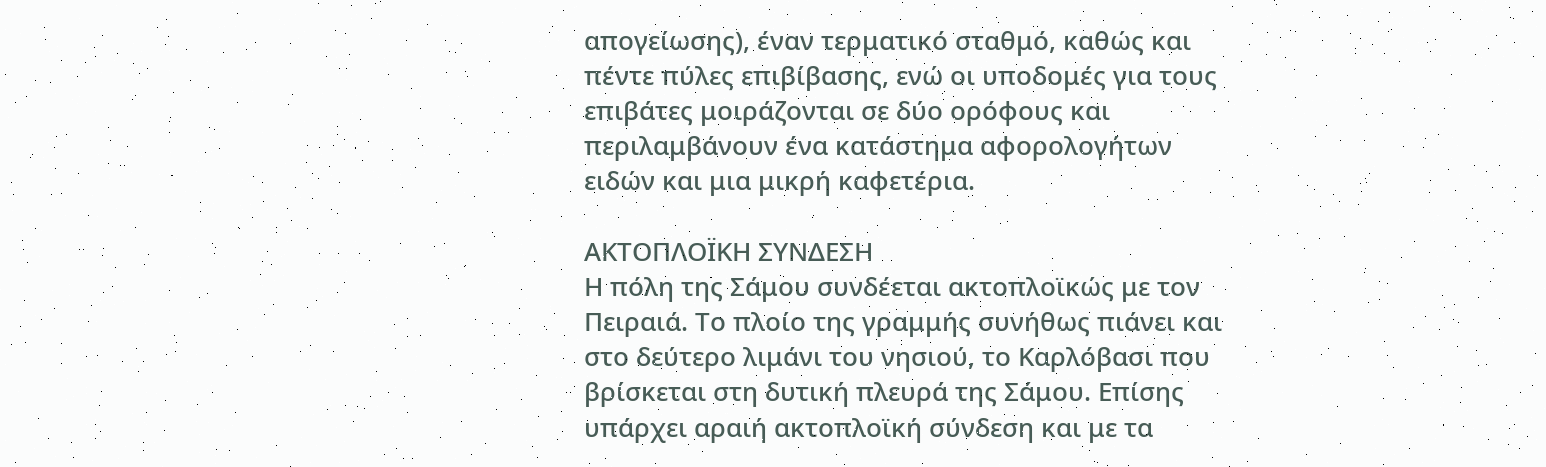απογείωσης), έναν τερματικό σταθμό, καθώς και πέντε πύλες επιβίβασης, ενώ οι υποδομές για τους επιβάτες μοιράζονται σε δύο ορόφους και περιλαμβάνουν ένα κατάστημα αφορολογήτων ειδών και μια μικρή καφετέρια.

ΑΚΤΟΠΛΟΪΚΗ ΣΥΝΔΕΣΗ
Η πόλη της Σάμου συνδέεται ακτοπλοϊκώς με τον Πειραιά. Το πλοίο της γραμμής συνήθως πιάνει και στο δεύτερο λιμάνι του νησιού, το Καρλόβασι που βρίσκεται στη δυτική πλευρά της Σάμου. Επίσης υπάρχει αραιή ακτοπλοϊκή σύνδεση και με τα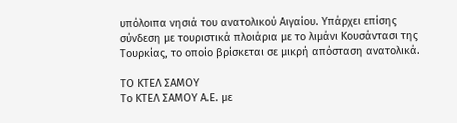υπόλοιπα νησιά του ανατολικού Αιγαίου. Υπάρχει επίσης σύνδεση με τουριστικά πλοιάρια με το λιμάνι Κουσάντασι της Τουρκίας, το οποίο βρίσκεται σε μικρή απόσταση ανατολικά.

ΤΟ ΚΤΕΛ ΣΑΜΟΥ
Το ΚΤΕΛ ΣΑΜΟΥ Α.Ε. με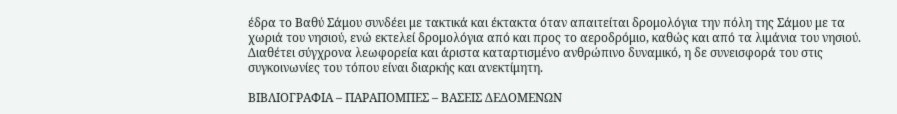έδρα το Βαθύ Σάμου συνδέει με τακτικά και έκτακτα όταν απαιτείται δρομολόγια την πόλη της Σάμου με τα χωριά του νησιού, ενώ εκτελεί δρομολόγια από και προς το αεροδρόμιο, καθώς και από τα λιμάνια του νησιού. Διαθέτει σύγχρονα λεωφορεία και άριστα καταρτισμένο ανθρώπινο δυναμικό, η δε συνεισφορά του στις συγκοινωνίες του τόπου είναι διαρκής και ανεκτίμητη.

ΒΙΒΛΙΟΓΡΑΦΙΑ – ΠΑΡΑΠΟΜΠΕΣ – ΒΑΣΕΙΣ ΔΕΔΟΜΕΝΩΝ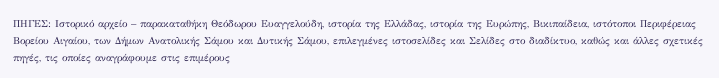ΠΗΓΕΣ: Ιστορικό αρχείο – παρακαταθήκη Θεόδωρου Ευαγγελούδη, ιστορία της Ελλάδας, ιστορία της Ευρώπης, Βικιπαίδεια, ιστότοποι Περιφέρειας Βορείου Αιγαίου, των Δήμων Ανατολικής Σάμου και Δυτικής Σάμου, επιλεγμένες ιστοσελίδες και Σελίδες στο διαδίκτυο, καθώς και άλλες σχετικές πηγές, τις οποίες αναγράφουμε στις επιμέρους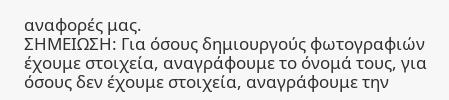αναφορές μας.
ΣΗΜΕΙΩΣΗ: Για όσους δημιουργούς φωτογραφιών έχουμε στοιχεία, αναγράφουμε το όνομά τους, για όσους δεν έχουμε στοιχεία, αναγράφουμε την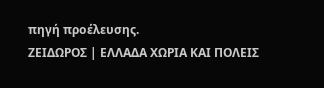πηγή προέλευσης.
ΖΕΙΔΩΡΟΣ | ΕΛΛΑΔΑ ΧΩΡΙΑ ΚΑΙ ΠΟΛΕΙΣ